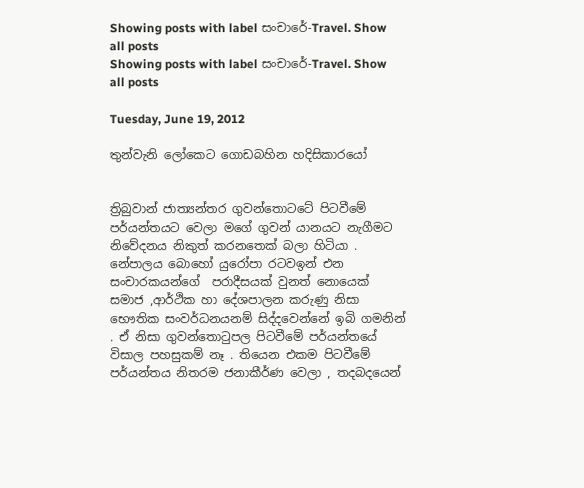Showing posts with label සංචාරේ-Travel. Show all posts
Showing posts with label සංචාරේ-Travel. Show all posts

Tuesday, June 19, 2012

තුන්වැනි ලෝකෙට ගොඩබහින හදිසිකාරයෝ


ත්‍රිබුවාන් ජාත්‍යන්තර ගුවන්තොටටේ පිටවීමේ පර්යන්තයට වෙලා මගේ ගුවන් යානයට නැගීමට නිවේදනය නිකුත් කරනතෙක් බලා හිටියා . නේපාලය බොහෝ යුරෝපා රටවඉන් එන සංචාරකයන්ගේ  පරාදීසයක් වුනත් නොයෙක් සමාජ ,ආර්ථික හා දේශපාලන කරුණු නිසා භෞතික සංවර්ධනයනම් සිද්දවෙන්නේ ඉබි ගමනින් . ඒ නිසා ගුවන්තොටුපල පිටවීමේ පර්යන්තයේ විසාල පහසුකම් නෑ . තියෙන එකම පිටවීමේ පර්යන්තය නිතරම ජනාකීර්ණ වෙලා , තදබදයෙන්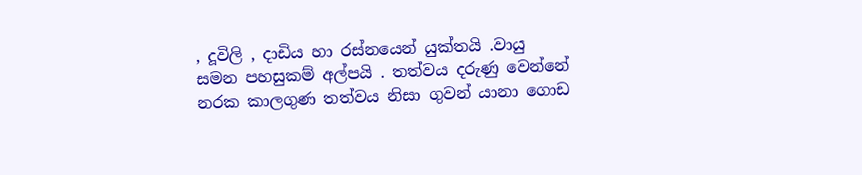, දූවිලි , දාඩිය හා රස්නයෙන් යුක්තයි .වායු සමන පහසුකම් අල්පයි . තත්වය දරුණු වෙන්නේ නරක කාලගුණ තත්වය නිසා ගුවන් යානා ගොඩ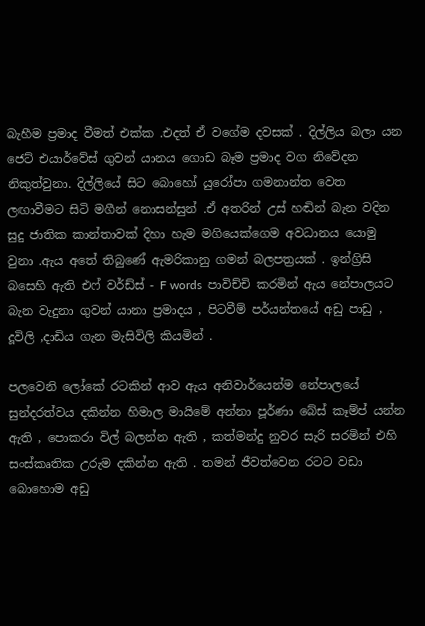බැහීම ප්‍රමාද වීමත් එක්ක .එදත් ඒ වගේම දවසක් . දිල්ලිය බලා යන ජෙට් එයාර්වේස් ගුවන් යානය ගොඩ බෑම ප්‍රමාද වග නිවේදන නිකුත්වුනා. දිල්ලියේ සිට බොහෝ යුරෝපා ගමනාන්ත වෙත ලඟාවීමට සිටි මගීන් නොසන්සුන් .ඒ අතරින් උස් හඬින් බැන වදින සුදු ජාතික කාන්තාවක් දිහා හැම මගියෙක්ගෙම අවධානය යොමු වුනා .ඇය අතේ තිබුණේ ඇමරිකානු ගමන් බලපත්‍රයක් . ඉන්ග්‍රිසි බසෙහි ඇති එෆ් වර්ඩ්ස් - F words  පාවිච්චි කරමින් ඇය නේපාලයට බැන වැදුනා ගුවන් යානා ප්‍රමාදය , පිටවීම් පර්යන්තයේ අඩු පාඩු , දූවිලි ,දාඩිය ගැන මැසිවිලි කියමින් .

පලවෙනි ලෝකේ රටකින් ආව ඇය අනිවාර්යෙන්ම නේපාලයේ සුන්දරත්වය දකින්න හිමාල මායිමේ අන්නා පූර්ණා බේස් කෑම්ප් යන්න ඇති , පොකරා විල් බලන්න ඇති , කත්මන්දු නුවර සැරි සරමින් එහි සංස්කෘතික උරුම දකින්න ඇති . තමන් ජීවත්වෙන රටට වඩා බොහොම අඩු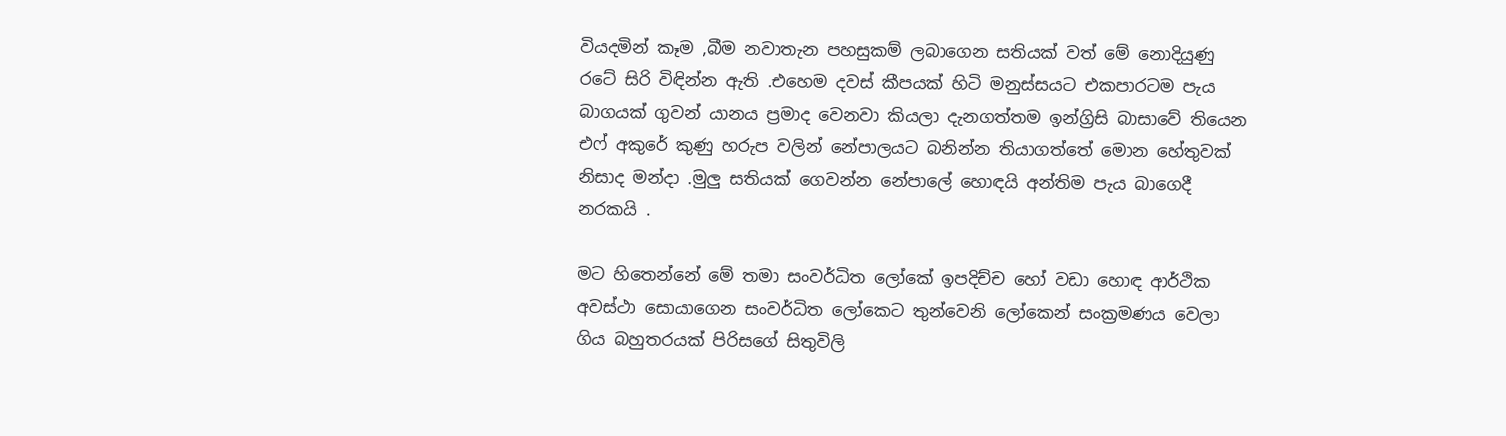වියදමින් කෑම ,බීම නවාතැන පහසුකම් ලබාගෙන සතියක් වත් මේ නොදියුණු රටේ සිරි විඳින්න ඇති .එහෙම දවස් කීපයක් හිටි මනුස්සයට එකපාරටම පැය බාගයක් ගුවන් යානය ප්‍රමාද වෙනවා කියලා දැනගත්තම ඉන්ග්‍රිසි බාසාවේ තියෙන එෆ් අකුරේ කුණු හරුප වලින් නේපාලයට බනින්න තියාගත්තේ මොන හේතුවක් නිසාද මන්දා .මුලු සතියක් ගෙවන්න නේපාලේ හොඳයි අන්තිම පැය බාගෙදී නරකයි .

මට හිතෙන්නේ මේ තමා සංවර්ධිත ලෝකේ ඉපදිච්ච හෝ වඩා හොඳ ආර්ථික අවස්ථා සොයාගෙන සංවර්ධිත ලෝකෙට තුන්වෙනි ලෝකෙන් සංක්‍රමණය වෙලා ගිය බහුතරයක් පිරිසගේ සිතුවිලි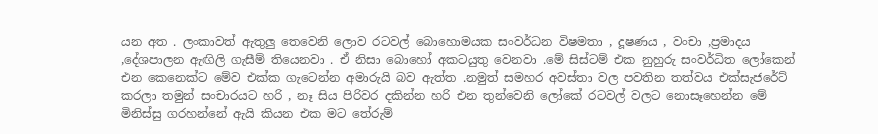යන අත . ලංකාවත් ඇතුලු තෙවෙනි ලොව රටවල් බොහොමයක සංවර්ධන විෂමතා , දූෂණය , වංචා ,ප්‍රමාදය ,දේශපාලන ඇඟිලි ගැසීම් තියෙනවා . ඒ නිසා බොහෝ අකටයුතු වෙනවා .මේ සිස්ටම් එක නුහුරු සංවර්ධිත ලෝකෙන් එන කෙනෙක්ට මේව එක්ක ගැටෙන්න අමාරුයි බව ඇත්ත .නමුත් සමහර අවස්තා වල පවතින තත්වය එක්සැජරේට් කරලා තමුන් සංචාරයට හරි , නෑ සිය පිරිවර දකින්න හරි එන තුන්වෙනි ලෝකේ රටවල් වලට නොසෑහෙන්න මේ මිනිස්සු ගරහන්නේ ඇයි කියන එක මට තේරුම්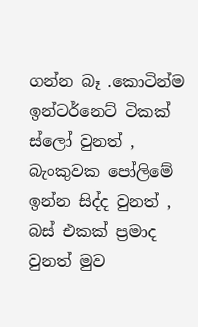ගන්න බෑ .කොටින්ම ඉන්ටර්නෙට් ටිකක් ස්ලෝ වුනත් , බැංකුවක පෝලිමේ ඉන්න සිද්ද වුනත් ,  බස් එකක් ප්‍රමාද වුනත් මුව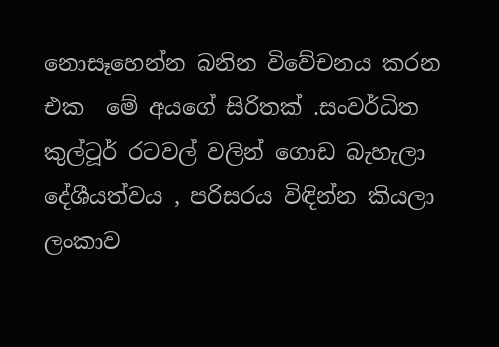නොසෑහෙන්න බනින විවේචනය කරන එක  මේ අයගේ සිරිතක් .සංවර්ධිත කුල්ටූර් රටවල් වලින් ගොඩ බැහැලා දේශීයත්වය , පරිසරය විඳින්න කියලා ලංකාව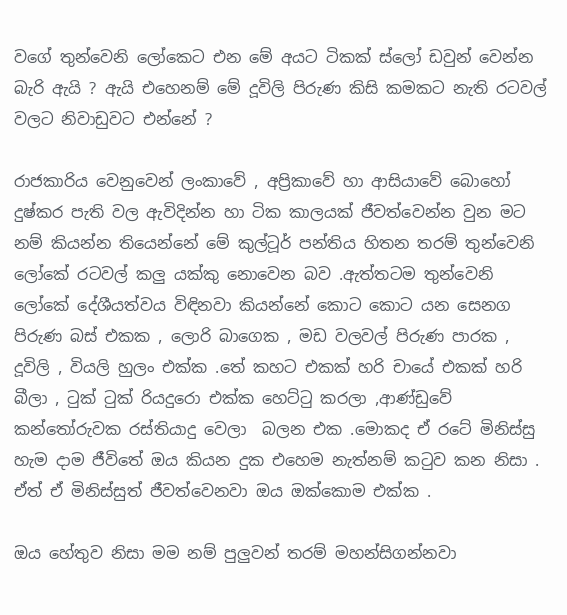වගේ තුන්වෙනි ලෝකෙට එන මේ අයට ටිකක් ස්ලෝ ඩවුන් වෙන්න බැරි ඇයි ? ඇයි එහෙනම් මේ දූවිලි පිරුණ කිසි කමකට නැති රටවල් වලට නිවාඩුවට එන්නේ ?

රාජකාරිය වෙනුවෙන් ලංකාවේ , අප්‍රිකාවේ හා ආසියාවේ බොහෝ දුෂ්කර පැති වල ඇවිදින්න හා ටික කාලයක් ජීවත්වෙන්න වුන මට නම් කියන්න තියෙන්නේ මේ කුල්ටූර් පන්තිය හිතන තරම් තුන්වෙනි ලෝකේ රටවල් කලු යක්කු නොවෙන බව .ඇත්තටම තුන්වෙනි ලෝකේ දේශීයත්වය විඳිනවා කියන්නේ කොට කොට යන සෙනග පිරුණ බස් එකක , ලොරි බාගෙක , මඩ වලවල් පිරුණ පාරක , දූවිලි , වියලි හුලං එක්ක .තේ කහට එකක් හරි චායේ එකක් හරි බීලා , ටුක් ටුක් රියදුරො එක්ක හෙට්ටු කරලා ,ආණ්ඩුවේ කන්තෝරුවක රස්තියාදු වෙලා  බලන එක .මොකද ඒ රටේ මිනිස්සු හැම දාම ජීවිතේ ඔය කියන දුක එහෙම නැත්නම් කටුව කන නිසා . ඒත් ඒ මිනිස්සුත් ජීවත්වෙනවා ඔය ඔක්කොම එක්ක .

ඔය හේතුව නිසා මම නම් පුලුවන් තරම් මහන්සිගන්නවා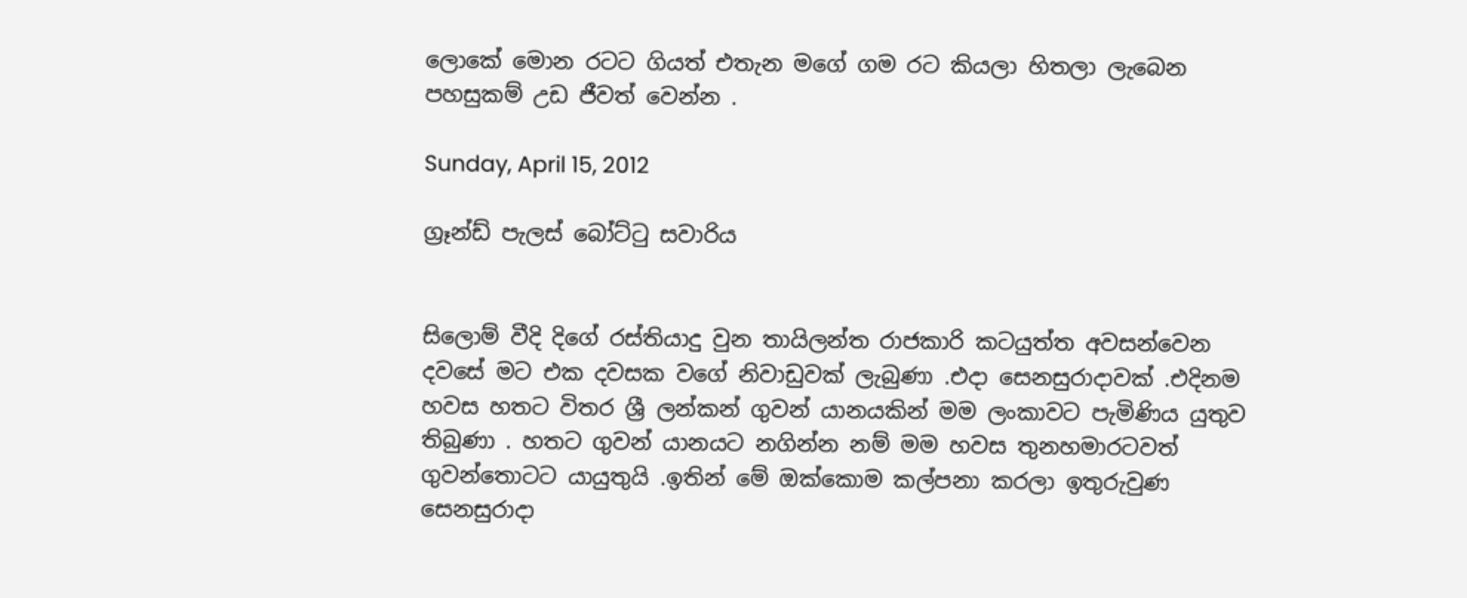ලොකේ මොන රටට ගියත් එතැන මගේ ගම රට කියලා හිතලා ලැබෙන පහසුකම් උඩ ජීවත් වෙන්න .

Sunday, April 15, 2012

ග්‍රෑන්ඩ් පැලස් බෝට්ටු සවාරිය


සිලොම් වීදි දිගේ රස්තියාදු වුන තායිලන්ත රාජකාරි කටයුත්ත අවසන්වෙන දවසේ මට එක දවසක වගේ නිවාඩුවක් ලැබුණා .එදා සෙනසුරාදාවක් .එදිනම හවස හතට විතර ශ්‍රී ලන්කන් ගුවන් යානයකින් මම ලංකාවට පැමිණිය යුතුව තිබුණා . හතට ගුවන් යානයට නගින්න නම් මම හවස තුනහමාරටවත් ගුවන්තොටට යායුතුයි .ඉතින් මේ ඔක්කොම කල්පනා කරලා ඉතුරුවුණ සෙනසුරාදා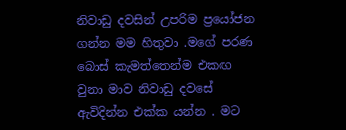නිවාඩු දවසින් උපරිම ප්‍රයෝජන ගන්න මම හිතුවා .මගේ පරණ බොස් කැමත්තෙන්ම එකඟ වුනා මාව නිවාඩු දවසේ ඇවිදින්න එක්ක යන්න . මට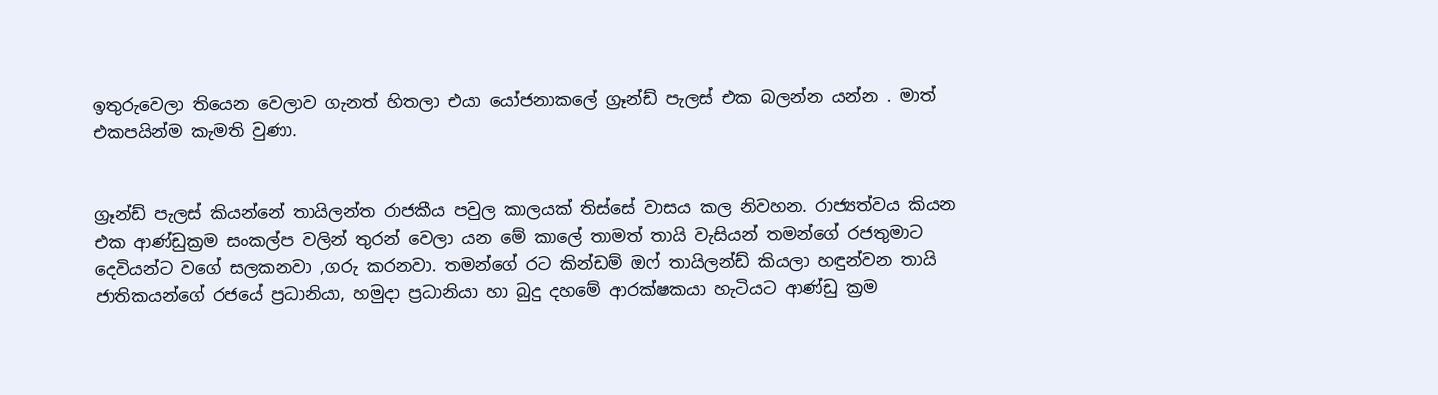ඉතුරුවෙලා තියෙන වෙලාව ගැනත් හිතලා එයා යෝජනාකලේ ග්‍රෑන්ඩ් පැලස් එක බලන්න යන්න . මාත් එකපයින්ම කැමති වුණා.


ග්‍රෑන්ඩ් පැලස් කියන්නේ තායිලන්ත රාජකීය පවුල කාලයක් තිස්සේ වාසය කල නිවහන. රාජ්‍යත්වය කියන එක ආණ්ඩුක්‍රම සංකල්ප වලින් තුරන් වෙලා යන මේ කාලේ තාමත් තායි වැසියන් තමන්ගේ රජතුමාට දෙවියන්ට වගේ සලකනවා ,ගරු කරනවා. තමන්ගේ රට කින්ඩම් ඔෆ් තායිලන්ඩ් කියලා හඳුන්වන තායි ජාතිකයන්ගේ රජයේ ප්‍රධානියා, හමුදා ප්‍රධානියා හා බුදු දහමේ ආරක්ෂකයා හැටියට ආණ්ඩු ක්‍රම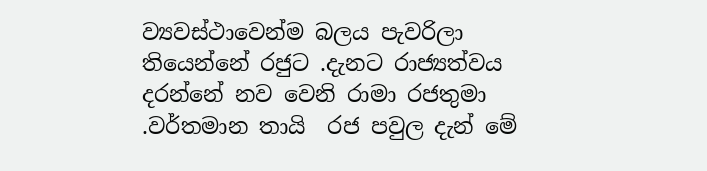ව්‍යවස්ථාවෙන්ම බලය පැවරිලා තියෙන්නේ රජුට .දැනට රාජ්‍යත්වය දරන්නේ නව වෙනි රාමා රජතුමා .වර්තමාන තායි  රජ පවුල දැන් මේ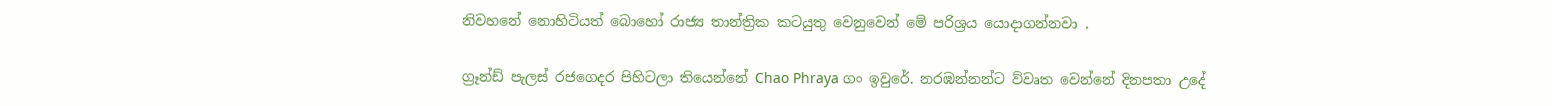නිවහනේ නොහිටියත් බොහෝ රාජ්‍ය තාන්ත්‍රික කටයුතු වෙනුවෙන් මේ පරිශ්‍රය යොදාගන්නවා .

ග්‍රෑන්ඩ් පැලස් රජගෙදර පිහිටලා තියෙන්නේ Chao Phraya ගං ඉවුරේ. නරඹන්නන්ට ව්වෘත වෙන්නේ දිනපතා උදේ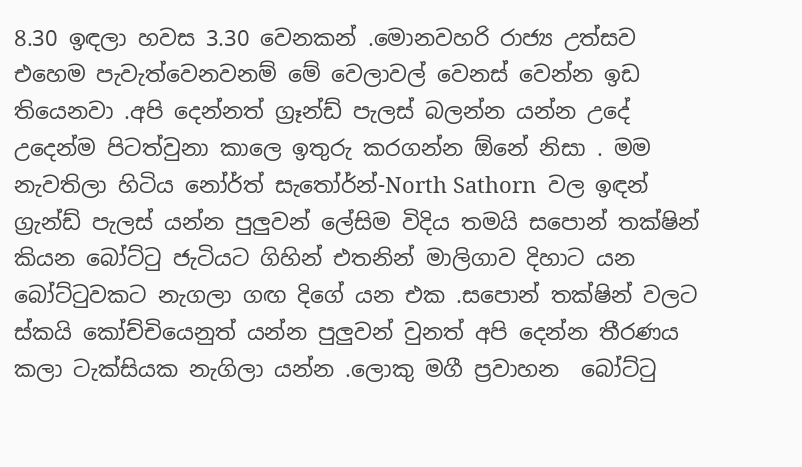8.30 ඉඳලා හවස 3.30 වෙනකන් .මොනවහරි රාජ්‍ය උත්සව එහෙම පැවැත්වෙනවනම් මේ වෙලාවල් වෙනස් වෙන්න ඉඩ තියෙනවා .අපි දෙන්නත් ග්‍රෑන්ඩ් පැලස් බලන්න යන්න උදේ උදෙන්ම පිටත්වුනා කාලෙ ඉතුරු කරගන්න ඕනේ නිසා . මම නැවතිලා හිටිය නෝර්ත් සැතෝර්න්-North Sathorn  වල ඉඳන් ග්‍රැන්ඩ් පැලස් යන්න පුලුවන් ලේසිම විදිය තමයි සපොන් තක්ෂින් කියන බෝට්ටු ජැටියට ගිහින් එතනින් මාලිගාව දිහාට යන බෝට්ටුවකට නැගලා ගඟ දිගේ යන එක .සපොන් තක්ෂින් වලට  ස්කයි කෝච්චියෙනුත් යන්න පුලුවන් වුනත් අපි දෙන්න තීරණය කලා ටැක්සියක නැගිලා යන්න .ලොකු මගී ප්‍රවාහන  බෝට්ටු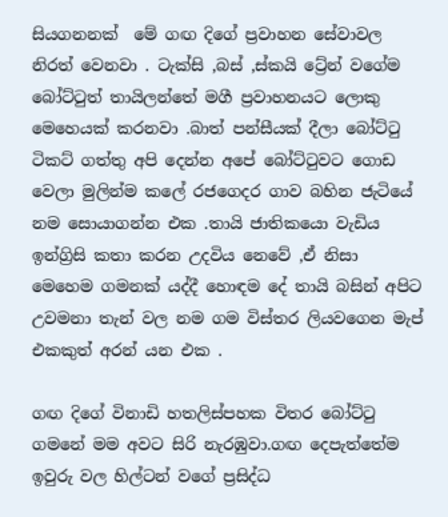සියගනනක්  මේ ගඟ දිගේ ප්‍රවාහන සේවාවල නිරත් වෙනවා . ටැක්සි ,බස් ,ස්කයි ට්‍රේන් වගේම බෝට්ටුත් තායිලන්තේ මගී ප්‍රවාහනයට ලොකු මෙහෙයක් කරනවා .බාත් පන්සීයක් දීලා බෝට්ටු ටිකට් ගත්තු අපි දෙන්න අපේ බෝට්ටුවට ගොඩ වෙලා මුලින්ම කලේ රජගෙදර ගාව බහින ජැටියේ නම සොයාගන්න එක .තායි ජාතිකයො වැඩිය ඉන්ග්‍රිසි කතා කරන උදවිය නෙවේ ,ඒ නිසා මෙහෙම ගමනක් යද්දී හොඳම දේ තායි බසින් අපිට උවමනා තැන් වල නම ගම විස්තර ලියවගෙන මැප් එකකුත් අරන් යන එක .

ගඟ දිගේ විනාඩි හතලිස්පහක විතර බෝට්ටු ගමනේ මම අවට සිරි නැරඹුවා.ගඟ දෙපැත්තේම ඉවුරු වල හිල්ටන් වගේ ප්‍රසිද්ධ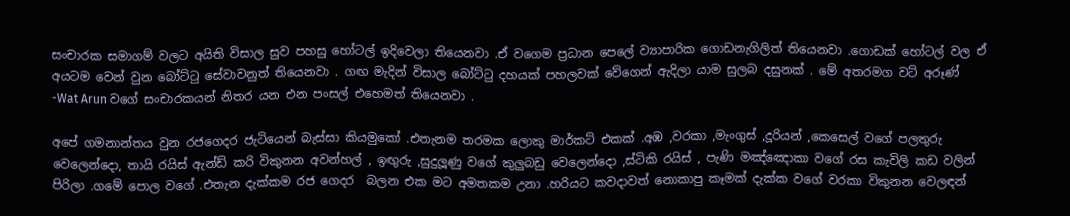සංචාරක සමාගම් වලට අයිති විසාල සුව පහසු හෝටල් ඉදිවෙලා තියෙනවා .ඒ වගෙම ප්‍රධාන පෙලේ ව්‍යාපාරික ගොඩනැගිලිත් තියෙනවා .ගොඩක් හෝටල් වල ඒ අයටම වෙන් වුන බෝට්ටු සේවාවනුත් තියෙනවා . ගඟ මැදින් විසාල බෝට්ටු දහයක් පහලවක් වේගෙන් ඇදිලා යාම සුලබ දසුනක් . මේ අතරමග වට් අරූණ් -Wat Arun වගේ සංචාරකයන් නිතර යන එන පංසල් එහෙමත් තියෙනවා .

අපේ ගමනාන්තය වුන රජගෙදර ජැටියෙන් බැස්සා කියමුකෝ .එතැනම තරමක ලොකු මාර්කට් එකක් .අඹ ,වරකා ,මැංගුස් ,දූරියන් ,කෙසෙල් වගේ පලතුරු වෙලෙන්දො, තායි රයිස් ඇන්ඩ් කරි විකුනන අවන්හල් , ඉඟුරු ,සුදුලූණු වගේ කුලුබඩු වෙලෙන්දො ,ස්ටිකි රයිස් , පැණි මඤ්ඤොකා වගේ රස කැවිලි කඩ වලින් පිරිලා .ගමේ පොල වගේ .එතැන දැක්කම රජ ගෙදර  බලන එක මට අමතකම උනා .හරියට කවදාවත් නොකාපු කෑමක් දැක්ක වගේ වරකා විකුනන වෙලඳන්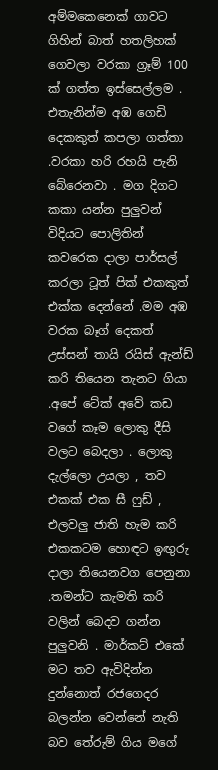අම්මකෙනෙක් ගාවට ගිහින් බාත් හතලිහක් ගෙවලා වරකා ග්‍රෑම් 100 ක් ගත්ත ඉස්සෙල්ලම . එතැනින්ම අඹ ගෙඩි දෙකකුත් කපලා ගත්තා .වරකා හරි රහයි පැනි බේරෙනවා . මග දිගට කකා යන්න පුලුවන් විදියට පොලිතින් කවරෙක දාලා පාර්සල් කරලා ටූත් පික් එකකුත් එක්ක දෙන්නේ .මම අඹ වරක බෑග් දෙකත් උස්සන් තායි රයිස් ඇන්ඩ් කරි තියෙන තැනට ගියා .අපේ ටේක් අවේ කඩ වගේ කෑම ලොකු දීසි වලට බෙදලා . ලොකු දැල්ලො උයලා , තව එකක් එක සී ෆුඩ් , එලවලු ජාති හැම කරි එකකටම හොඳට ඉඟුරු දාලා තියෙනවග පෙනුනා .තමන්ට කැමති කරි වලින් බෙදව ගන්න පුලුවනි . මාර්කට් එකේ මට තව ඇවිදින්න දුන්නොත් රජගෙදර බලන්න වෙන්නේ නැති බව තේරුම් ගිය මගේ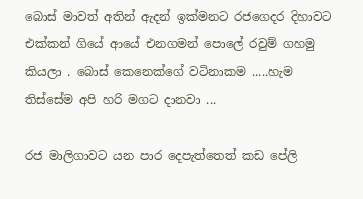බොස් මාවත් අතින් ඇදන් ඉක්මනට රජගෙදර දිහාවට එක්කන් ගියේ ආයේ එනගමන් පොලේ රවුම් ගහමු කියලා . බොස් කෙනෙක්ගේ වටිනාකම .....හැම තිස්සේම අපි හරි මගට දානවා ...

රජ මාලිගාවට යන පාර දෙපැත්තෙත් කඩ පේලි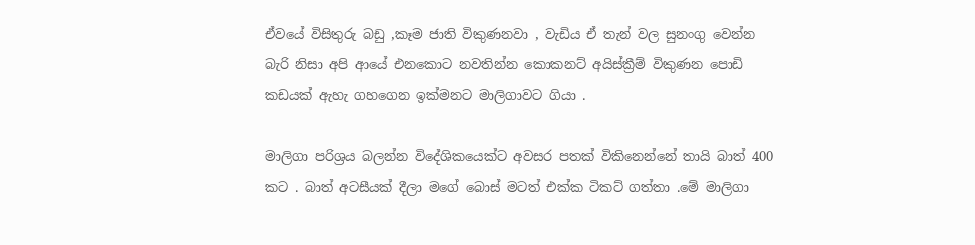ඒවයේ විසිතුරු බඩු ,කෑම ජාති විකුණනවා , වැඩිය ඒ තැන් වල සුනංගු වෙන්න බැරි නිසා අපි ආයේ එනකොට නවතින්න කොකනට් අයිස්ක්‍රීම් විකුණන පොඩි කඩයක් ඇහැ ගහගෙන ඉක්මනට මාලිගාවට ගියා .

මාලිගා පරිශ්‍රය බලන්න විදේශිකයෙක්ට අවසර පතක් විකිනෙන්නේ තායි බාත් 400 කට . බාත් අටසීයක් දීලා මගේ බොස් මටත් එක්ක ටිකට් ගත්තා .මේ මාලිගා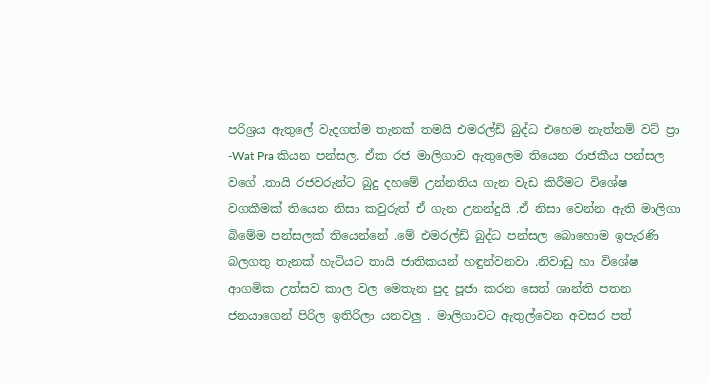පරිශ්‍රය ඇතුලේ වැදගත්ම තැනක් තමයි එමරල්ඩ් බුද්ධ එහෙම නැත්නම් වට් ප්‍රා -Wat Pra කියන පන්සල. ඒක රජ මාලිගාව ඇතුලෙම තියෙන රාජකීය පන්සල වගේ .තායි රජවරුන්ට බුදු දහමේ උන්නතිය ගැන වැඩ කිරීමට විශේෂ වගකීමක් තියෙන නිසා කවුරුත් ඒ ගැන උනන්දුයි .ඒ නිසා වෙන්න ඇති මාලිගා බිමේම පන්සලක් තියෙන්නේ .මේ එමරල්ඩ් බුද්ධ පන්සල බොහොම ඉපැරණි බලගතු තැනක් හැටියට තායි ජාතිකයන් හඳුන්වනවා .නිවාඩු හා විශේෂ ආගමික උත්සව කාල වල මෙතැන පුද පූජා කරන සෙත් ශාන්ති පතන ජනයාගෙන් පිරිල ඉතිරිලා යනවලු . මාලිගාවට ඇතුල්වෙන අවසර පත්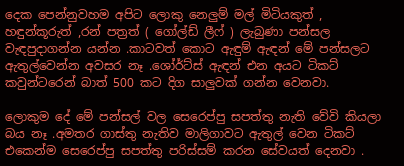දෙක පෙන්නුවහම අපිට ලොකු නෙලුම් මල් මිටියකුත් , හඳුන්කූරුත් ,රන් පත්‍රත් ( ගෝල්ඩ් ලීෆ් ) ලැබුණා පන්සල වැඳපුදාගන්න යන්න .කාටවත් කොට ඇඳුම් ඇඳන් මේ පන්සලට ඇතුල්වෙන්න අවසර නෑ .ශෝර්ට්ස් ඇඳන් එන අයට ටිකට් කවුන්ටරෙන් බාත් 500 කට දිග සාලුවක් ගන්න වෙනවා.

ලොකුම දේ මේ පන්සල් වල සෙරෙප්පු සපත්තු නැති වේවි කියලා බය නෑ .අමතර ගාස්තු නැතිව මාලිගාවට ඇතුල් වෙන ටිකට් එකෙන්ම සෙරෙප්පු සපත්තු පරිස්සම් කරන සේවයත් දෙනවා .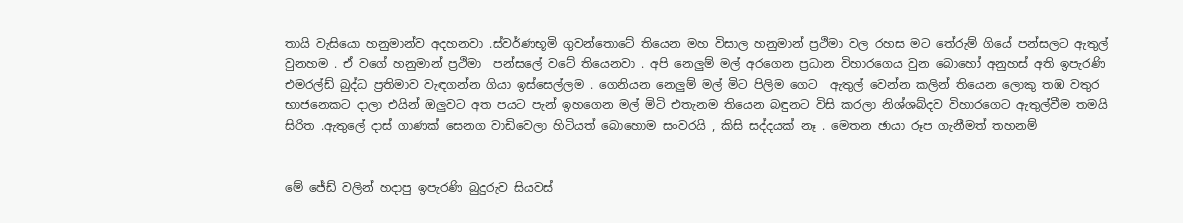තායි වැසියො හනුමාන්ව අදහනවා .ස්වර්ණභූමි ගුවන්තොටේ තියෙන මහ විසාල හනුමාන් ප්‍රථිමා වල රහස මට තේරුම් ගියේ පන්සලට ඇතුල් වුනහම . ඒ වගේ හනුමාන් ප්‍රථිමා  පන්සලේ වටේ තියෙනවා . අපි නෙලුම් මල් අරගෙන ප්‍රධාන විහාරගෙය වුන බොහෝ අනුහස් අති ඉපැරණි එමරල්ඩ් බුද්ධ ප්‍රතිමාව වැඳගන්න ගියා ඉස්සෙල්ලම . ගෙනියන නෙලුම් මල් මිට පිලිම ගෙට  ඇතුල් වෙන්න කලින් තියෙන ලොකු තඹ වතුර භාජනෙකට දාලා එයින් ඔලුවට අත පයට පැන් ඉහගෙන මල් මිටි එතැනම තියෙන බඳුනට විසි කරලා නිශ්ශබ්දව විහාරගෙට ඇතුල්වීම තමයි සිරිත .ඇතුලේ දාස් ගාණක් සෙනග වාඩිවෙලා හිටියත් බොහොම සංවරයි , කිසි සද්දයක් නෑ . මෙතන ඡායා රූප ගැනීමත් තහනම්


මේ ජේඩ් වලින් හදාපු ඉපැරණි බුදුරුව සියවස්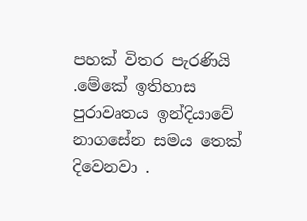පහක් විතර පැරණියි .මේකේ ඉතිහාස පුරාවෘතය ඉන්දියාවේ නාගසේන සමය තෙක් දිවෙනවා .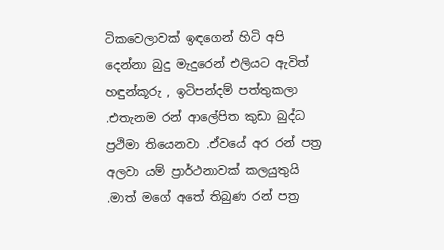ටිකවෙලාවක් ඉඳගෙන් හිටි අපි දෙන්නා බුදු මැදුරෙන් එලියට ඇවිත් හඳුන්කූරු , ඉටිපන්දම් පත්තුකලා .එතැනම රන් ආලේපිත කුඩා බුද්ධ ප්‍රථිමා තියෙනවා .ඒවයේ අර රන් පත්‍ර අලවා යම් ප්‍රාර්ථනාවක් කලයුතුයි .මාත් මගේ අතේ තිබුණ රන් පත්‍ර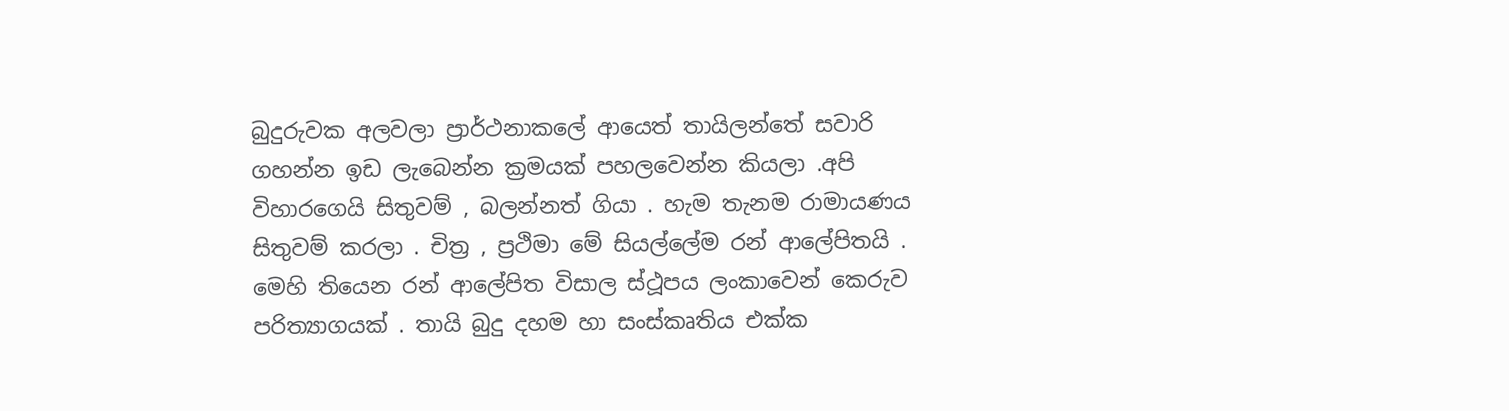බුදුරුවක අලවලා ප්‍රාර්ථනාකලේ ආයෙත් තායිලන්තේ සවාරි ගහන්න ඉඩ ලැබෙන්න ක්‍රමයක් පහලවෙන්න කියලා .අපි විහාරගෙයි සිතුවම් , බලන්නත් ගියා . හැම තැනම රාමායණය සිතුවම් කරලා . චිත්‍ර , ප්‍රථිමා මේ සියල්ලේම රන් ආලේපිතයි . මෙහි තියෙන රන් ආලේපිත විසාල ස්ථූපය ලංකාවෙන් කෙරුව පරිත්‍යාගයක් . තායි බුදු දහම හා සංස්කෘතිය එක්ක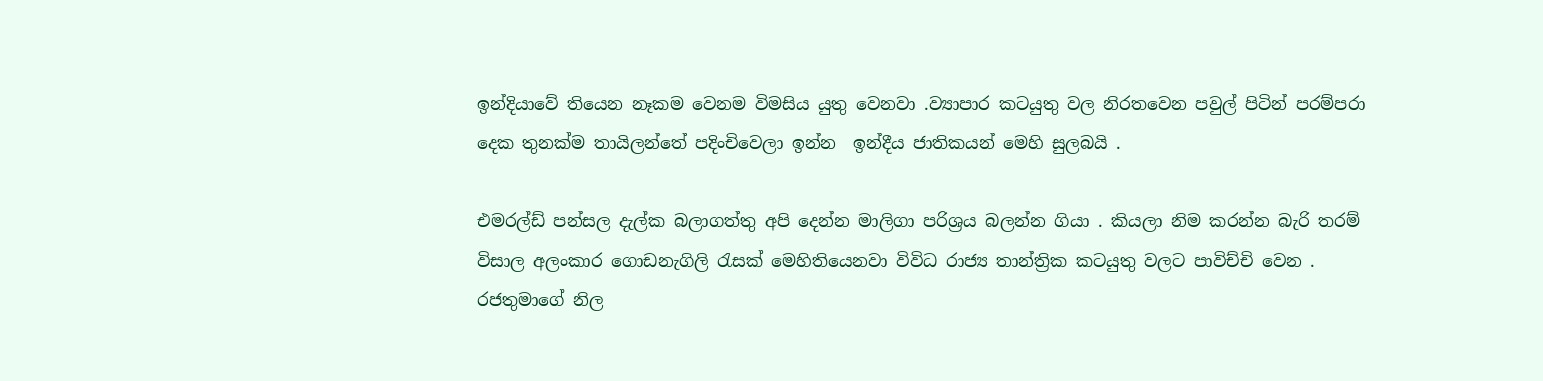ඉන්දියාවේ තියෙන නෑකම වෙනම විමසිය යුතු වෙනවා .ව්‍යාපාර කටයුතු වල නිරතවෙන පවුල් පිටින් පරම්පරා දෙක තුනක්ම තායිලන්තේ පදිංචිවෙලා ඉන්න  ඉන්දීය ජාතිකයන් මෙහි සුලබයි .

එමරල්ඩ් පන්සල දැල්ක බලාගත්තු අපි දෙන්න මාලිගා පරිශ්‍රය බලන්න ගියා . කියලා නිම කරන්න බැරි තරම් විසාල අලංකාර ගොඩනැගිලි රැසක් මෙහිතියෙනවා විවිධ රාජ්‍ය තාන්ත්‍රික කටයුතු වලට පාවිච්චි වෙන . රජතුමාගේ නිල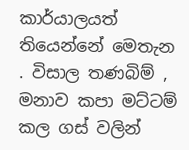කාර්යාලයත්  තියෙන්නේ මෙතැන . විසාල තණබිම් , මනාව කපා මට්ටම් කල ගස් වලින්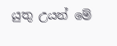යුතු උයන් මේ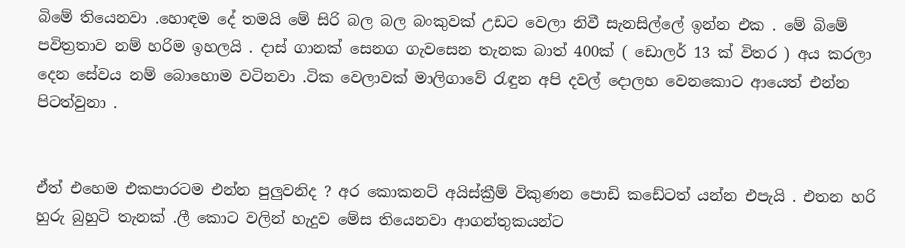බිමේ තියෙනවා .හොඳම දේ තමයි මේ සිරි බල බල බංකුවක් උඩට වෙලා නිවී සැනසිල්ලේ ඉන්න එක . මේ බිමේ පවිත්‍රතාව නම් හරිම ඉහලයි . දාස් ගානක් සෙනග ගැවසෙන තැනක බාත් 400ක් ( ඩොලර් 13 ක් විතර ) අය කරලා දෙන සේවය නම් බොහොම වටිනවා .ටික වෙලාවක් මාලිගාවේ රැඳුන අපි දවල් දොලහ වෙනකොට ආයෙත් එන්න පිටත්වුනා .


ඒත් එහෙම එකපාරටම එන්න පුලුවනිද ? අර කොකනට් අයිස්ක්‍රීම් විකුණන පොඩි කඩේටත් යන්න එපැයි . එතන හරි හුරු බුහුටි තැනක් .ලී කොට වලින් හැදුව මේස තියෙනවා ආගන්තුකයන්ට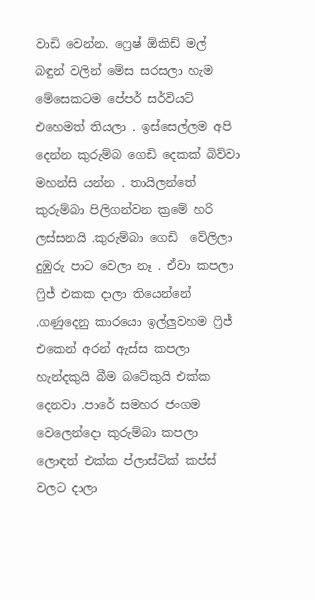වාඩි වෙන්න. ෆ්‍රෙෂ් ඕකිඩ් මල් බඳුන් වලින් මේස සරසලා හැම මේසෙකටම පේපර් සර්වියට් එහෙමත් තියලා . ඉස්සෙල්ලම අපි දෙන්න කුරුම්බ ගෙඩි දෙකක් බිව්වා මහන්සි යන්න . තායිලන්තේ කුරුම්බා පිලිගන්වන ක්‍රමේ හරි ලස්සනයි .කුරුම්බා ගෙඩි  වේලිලා දුඹුරු පාට වෙලා නෑ . ඒවා කපලා ෆ්‍රිජ් එකක දාලා තියෙන්නේ .ගණුදෙනු කාරයො ඉල්ලුවහම ෆ්‍රිජ් එකෙන් අරන් ඇස්ස කපලා හැන්දකුයි බීම බටේකුයි එක්ක දෙනවා .පාරේ සමහර ජංගම වෙලෙන්දො කුරුම්බා කපලා ලොඳත් එක්ක ප්ලාස්ටික් කප්ස් වලට දාලා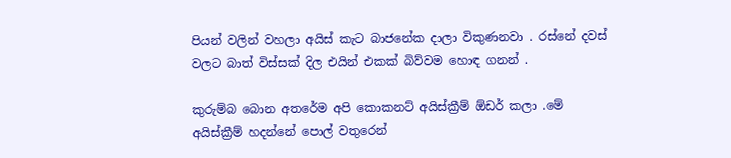පියන් වලින් වහලා අයිස් කැට බාජනේක දාලා විකුණනවා . රස්නේ දවස් වලට බාත් විස්සක් දිල එයින් එකක් බිව්වම හොඳ ගනන් .

කුරුම්බ බොන අතරේම අපි කොකනට් අයිස්ක්‍රීම් ඕඩර් කලා .මේ අයිස්ක්‍රීම් හදන්නේ පොල් වතුරෙන්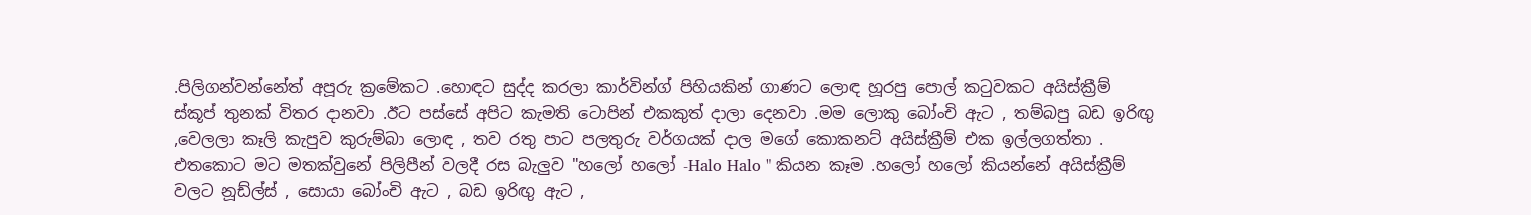.පිලිගන්වන්නේත් අපූරු ක්‍රමේකට .හොඳට සුද්ද කරලා කාර්වින්ග් පිහියකින් ගාණට ලොඳ හූරපු පොල් කටුවකට අයිස්ක්‍රීම් ස්කූප් තුනක් විතර දානවා .ඊට පස්සේ අපිට කැමති ටොපින් එකකුත් දාලා දෙනවා .මම ලොකු බෝංචි ඇට , තම්බපු බඩ ඉරිඟු ,වෙලලා කෑලි කැපුව කුරුම්බා ලොඳ , තව රතු පාට පලතුරු වර්ගයක් දාල මගේ කොකනට් අයිස්ක්‍රීම් එක ඉල්ලගත්තා . එතකොට මට මතක්වුනේ පිලිපීන් වලදී රස බැලුව "හලෝ හලෝ -Halo Halo " කියන කෑම .හලෝ හලෝ කියන්නේ අයිස්ක්‍රීම් වලට නූඩ්ල්ස් , සොයා බෝංචි ඇට , බඩ ඉරිඟු ඇට ,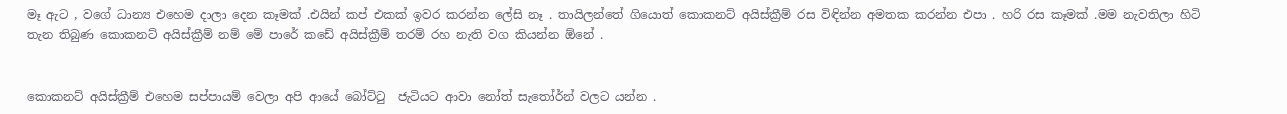මෑ ඇට , වගේ ධාන්‍ය එහෙම දාලා දෙන කෑමක් .එයින් කප් එකක් ඉවර කරන්න ලේසි නෑ . තායිලන්තේ ගියොත් කොකනට් අයිස්ක්‍රීම් රස විඳින්න අමතක කරන්න එපා . හරි රස කෑමක් .මම නැවතිලා හිටි තැන තිබුණ කොකනට් අයිස්ක්‍රීම් නම් මේ පාරේ කඩේ අයිස්ක්‍රීම් තරම් රහ නැති වග කියන්න ඕනේ .


කොකනට් අයිස්ක්‍රීම් එහෙම සප්පායම් වෙලා අපි ආයේ බෝට්ටු  ජැටියට ආවා නෝත් සැතෝර්න් වලට යන්න .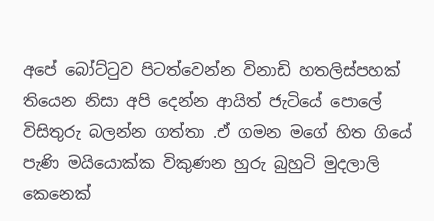අපේ බෝට්ටුව පිටත්වෙන්න විනාඩි හතලිස්පහක් තියෙන නිසා අපි දෙන්න ආයිත් ජැටියේ පොලේ විසිතුරු බලන්න ගත්තා .ඒ ගමන මගේ හිත ගියේ පැණි මයියොක්ක විකුණන හුරු බුහුටි මුදලාලි කෙනෙක්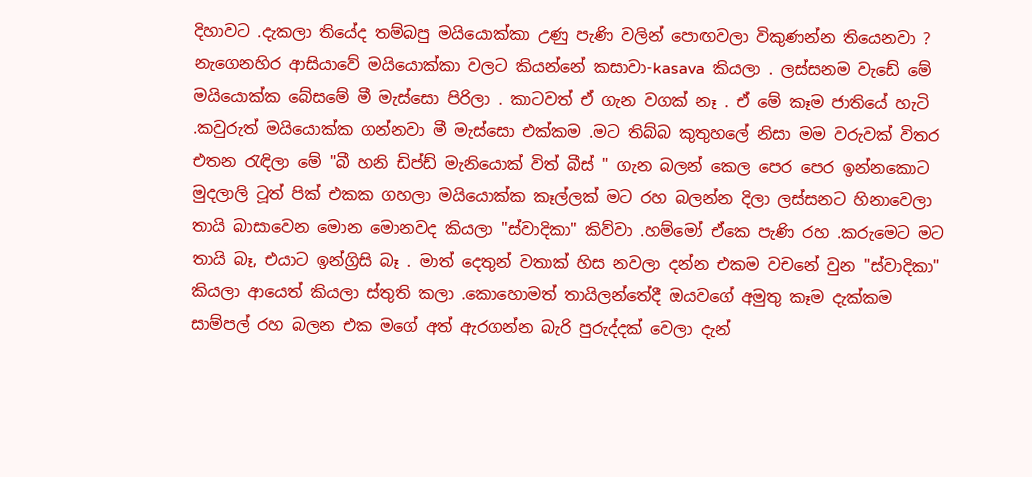දිහාවට .දැකලා තියේද තම්බපු මයියොක්කා උණු පැණි වලින් පොඟවලා විකුණන්න තියෙනවා ? නැගෙනහිර ආසියාවේ මයියොක්කා වලට කියන්නේ කසාවා-kasava  කියලා . ලස්සනම වැඩේ මේ මයියොක්ක බේසමේ මී මැස්සො පිරිලා . කාටවත් ඒ ගැන වගක් නෑ . ඒ මේ කෑම ජාතියේ හැටි .කවුරුත් මයියොක්ක ගන්නවා මී මැස්සො එක්කම .මට තිබ්බ කුතුහලේ නිසා මම වරුවක් විතර එතන රැඳිලා මේ "බී හනි ඩිප්ඩ් මැනියොක් විත් බීස් " ගැන බලන් කෙල පෙර පෙර ඉන්නකොට මුදලාලි ටූත් පික් එකක ගහලා මයියොක්ක කෑල්ලක් මට රහ බලන්න දිලා ලස්සනට හිනාවෙලා තායි බාසාවෙන මොන මොනවද කියලා "ස්වාදිකා" කිව්වා .හම්මෝ ඒකෙ පැණි රහ .කරුමෙට මට තායි බෑ, එයාට ඉන්ග්‍රිසි බෑ . මාත් දෙතුන් වතාක් හිස නවලා දන්න එකම වචනේ වුන "ස්වාදිකා" කියලා ආයෙත් කියලා ස්තුති කලා .කොහොමත් තායිලන්තේදී ඔයවගේ අමුතු කෑම දැක්කම සාම්පල් රහ බලන එක මගේ අත් ඇරගන්න බැරි පුරුද්දක් වෙලා දැන්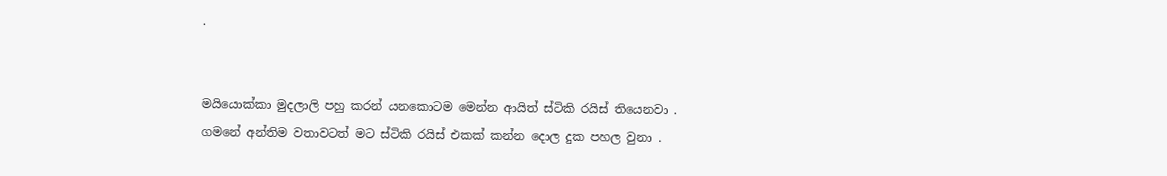.


මයියොක්කා මුදලාලි පහු කරන් යනකොටම මෙන්න ආයිත් ස්ටිකි රයිස් තියෙනවා . ගමනේ අන්තිම වතාවටත් මට ස්ටිකි රයිස් එකක් කන්න දොල දුක පහල වුනා .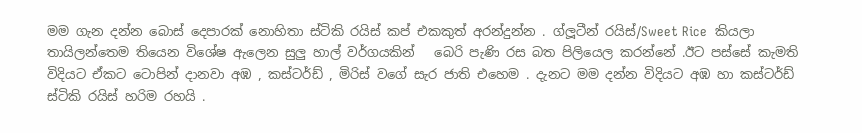මම ගැන දන්න බොස් දෙපාරක් නොහිතා ස්ටිකි රයිස් කප් එකකුත් අරන්දුන්න . ග්ලූටීන් රයිස්/Sweet Rice  කියලා තායිලන්තෙම තියෙන විශේෂ ඇලෙන සුලු හාල් වර්ගයකින්   බෙරි පැණි රස බත පිලියෙල කරන්නේ .ඊට පස්සේ කැමති විදියට ඒකට ටොපින් දානවා අඹ , කස්ටර්ඩ් , මිරිස් වගේ සැර ජාති එහෙම . දැනට මම දන්න විදියට අඹ හා කස්ටර්ඩ් ස්ටිකි රයිස් හරිම රහයි .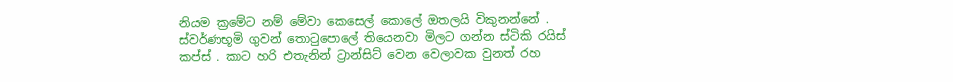නියම ක්‍රමේට නම් මේවා කෙසෙල් කොලේ ඔතලයි විකුනන්නේ . ස්වර්ණභූමි ගුවන් තොටුපොලේ තියෙනවා මිලට ගන්න ස්ටිකි රයිස් කප්ස් . කාට හරි එතැනින් ට්‍රාන්සිට් වෙන වෙලාවක වුනත් රහ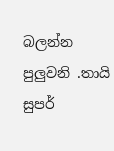බලන්න පුලුවනි .තායි සුපර්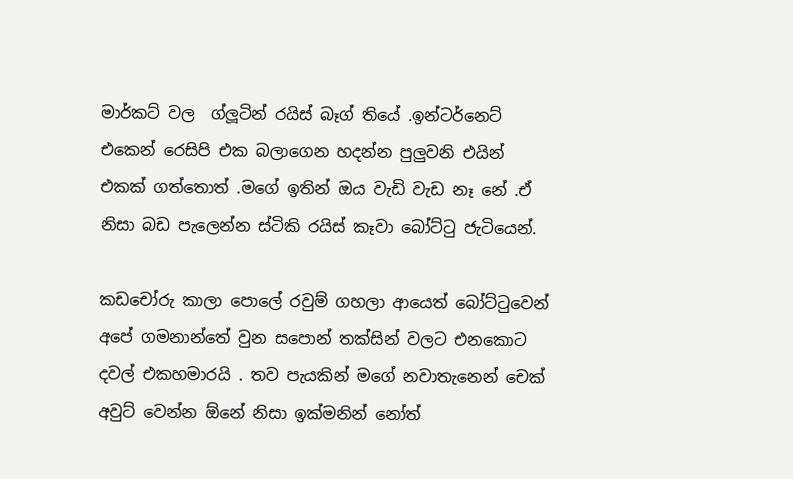මාර්කට් වල  ග්ලූටින් රයිස් බෑග් තියේ .ඉන්ටර්නෙට් එකෙන් රෙසිපි එක බලාගෙන හදන්න පුලුවනි එයින් එකක් ගත්තොත් .මගේ ඉතින් ඔය වැඩි වැඩ නෑ නේ .ඒ නිසා බඩ පැලෙන්න ස්ටිකි රයිස් කෑවා බෝට්ටු ජැටියෙන්.

කඩචෝරු කාලා පොලේ රවුම් ගහලා ආයෙත් බෝට්ටුවෙන් අපේ ගමනාන්තේ වුන සපොන් තක්සින් වලට එනකොට දවල් එකහමාරයි . තව පැයකින් මගේ නවාතැනෙන් චෙක් අවුට් වෙන්න ඕනේ නිසා ඉක්මනින් නෝත්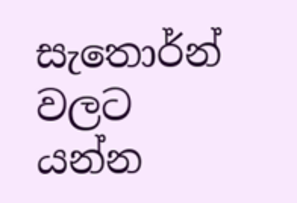සැතොර්න් වලට යන්න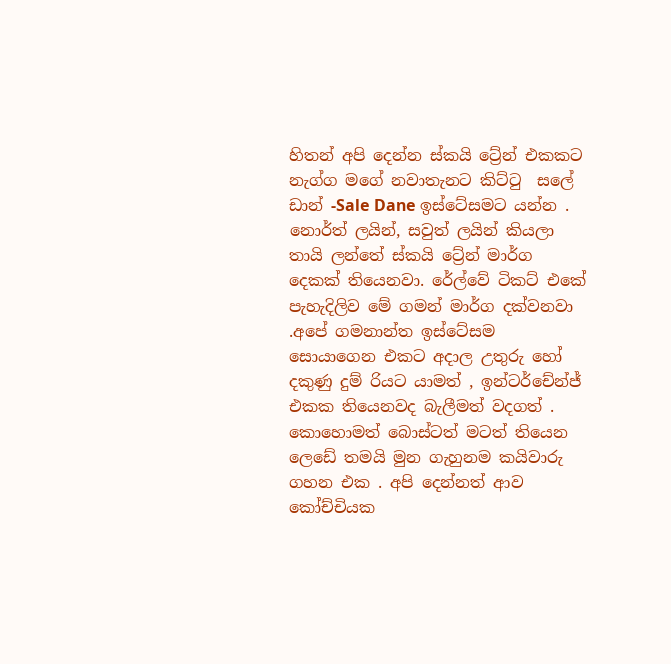හිතන් අපි දෙන්න ස්කයි ට්‍රේන් එකකට නැග්ග මගේ නවාතැනට කිට්ටු  සලේ ඩාන් -Sale Dane ඉස්ටේසමට යන්න . නොර්ත් ලයින්, සවුත් ලයින් කියලා තායි ලන්තේ ස්කයි ට්‍රේන් මාර්ග දෙකක් තියෙනවා. රේල්වේ ටිකට් එකේ පැහැදිලිව මේ ගමන් මාර්ග දක්වනවා .අපේ ගමනාන්ත ඉස්ටේසම සොයාගෙන එකට අදාල උතුරු හෝ දකුණු දුම් රියට යාමත් , ඉන්ටර්චේන්ජ් එකක තියෙනවද බැලීමත් වදගත් . කොහොමත් බොස්ටත් මටත් තියෙන ලෙඩේ තමයි මුන ගැහුනම කයිවාරු ගහන එක . අපි දෙන්නත් ආව කෝච්චියක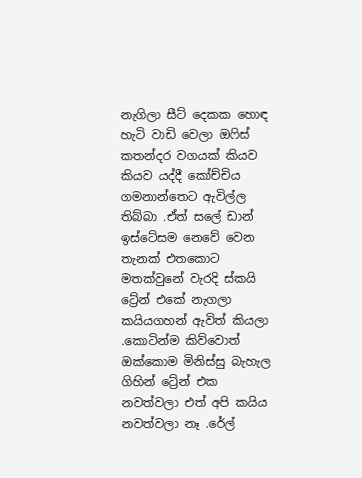නැගිලා සීට් දෙකක හොඳ හැටි වාඩි වෙලා ඔෆිස් කතන්දර වගයක් කියව කියව යද්දී කෝච්චිය ගමනාන්තෙට ඇවිල්ල තිබ්බා .ඒත් සලේ ඩාන් ඉස්ටේසම නෙවේ වෙන තැනක් එතකොට මතක්වුනේ වැරදි ස්කයි ට්‍රේන් එකේ නැගලා කයියගහන් ඇවිත් කියලා .කොටින්ම කිව්වොත් ඔක්කොම මිනිස්සු බැහැල ගිහින් ට්‍රේන් එක නවත්වලා එත් අපි කයිය නවත්වලා නෑ .රේල්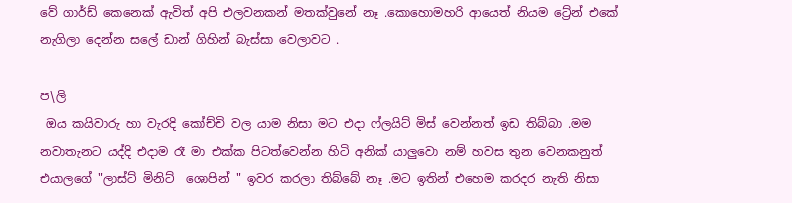වේ ගාර්ඩ් කෙනෙක් ඇවිත් අපි එලවනකන් මතක්වුනේ නෑ .කොහොමහරි ආයෙත් නියම ට්‍රේන් එකේ නැගිලා දෙන්න සලේ ඩාන් ගිහින් බැස්සා වෙලාවට .

ප\ලි
 ඔය කයිවාරු හා වැරදි කෝච්චි වල යාම නිසා මට එදා ෆ්ලයිට් මිස් වෙන්නත් ඉඩ තිබ්බා .මම නවාතැනට යද්දි එදාම රෑ මා එක්ක පිටත්වෙන්න හිටි අනික් යාලුවො නම් හවස තුන වෙනකනුත් එයාලගේ "ලාස්ට් මිනිට්  ශොපින් " ඉවර කරලා තිබ්බේ නෑ .මට ඉතින් එහෙම කරදර නැති නිසා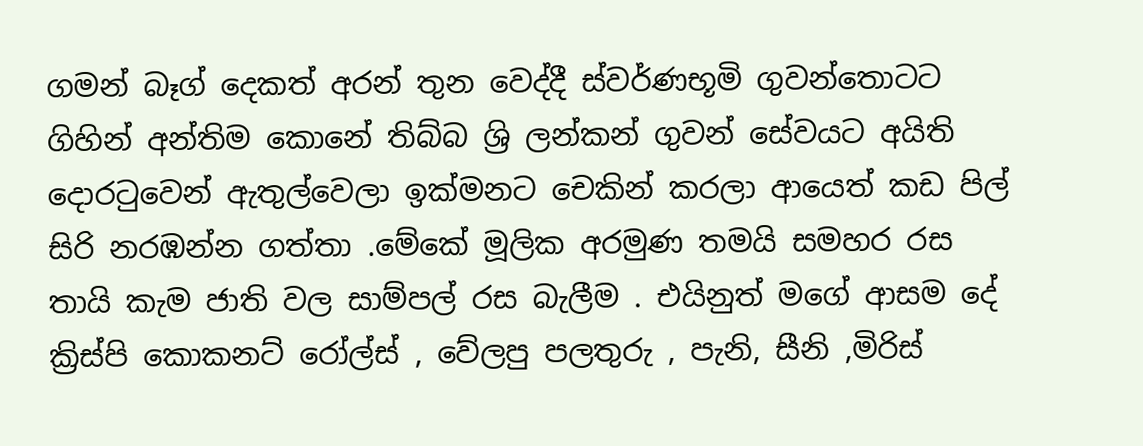ගමන් බෑග් දෙකත් අරන් තුන වෙද්දී ස්වර්ණභූමි ගුවන්තොටට ගිහින් අන්තිම කොනේ තිබ්බ ශ්‍රි ලන්කන් ගුවන් සේවයට අයිති දොරටුවෙන් ඇතුල්වෙලා ඉක්මනට චෙකින් කරලා ආයෙත් කඩ පිල් සිරි නරඹන්න ගත්තා .මේකේ මූලික අරමුණ තමයි සමහර රස තායි කැම ජාති වල සාම්පල් රස බැලීම . එයිනුත් මගේ ආසම දේ ක්‍රිස්පි කොකනට් රෝල්ස් , වේලපු පලතුරු , පැනි, සීනි ,මිරිස්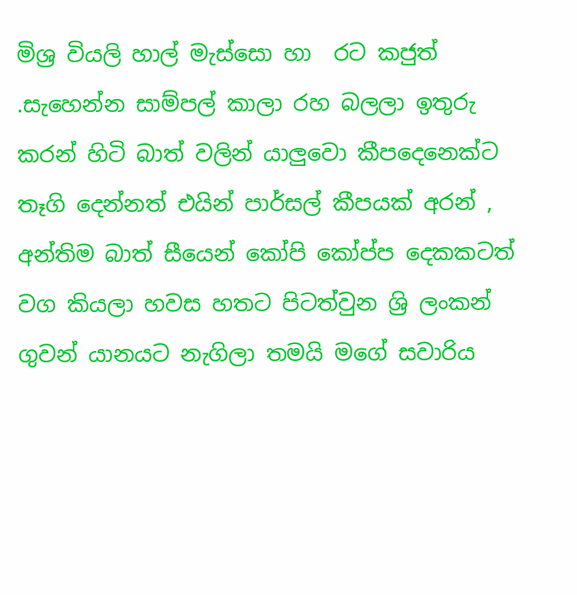මිශ්‍ර වියලි හාල් මැස්සො හා  රට කජුත් .සැහෙන්න සාම්පල් කාලා රහ බලලා ඉතුරු කරන් හිටි බාත් වලින් යාලුවො කීපදෙනෙක්ට තෑගි දෙන්නත් එයින් පාර්සල් කීපයක් අරන් , අන්තිම බාත් සීයෙන් කෝපි කෝප්ප දෙකකටත් වග කියලා හවස හතට පිටත්වුන ශ්‍රි ලංකන් ගුවන් යානයට නැගිලා තමයි මගේ සවාරිය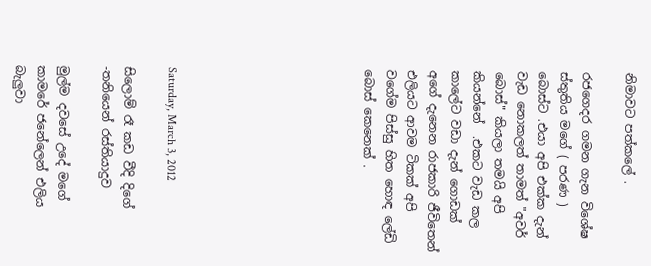නිමාවට පත්කලේ .

රජගෙදර ගමන ගැන විශේෂ ස්තුතිය මගේ ( පරණ ) බොස්ට .එයා අපි එක්ක දැන් වැඩ නොකලත් තාමත් "අවර් බොස්" කියලා තමයි අපි කියන්නේ  .එකට වැඩ කල කාලේට වඩා දැන් ගොඩක් අගේ දැනෙන රාජකාරි ජීවිතෙන් එලියට ආවම ටිකක් අපි වගේම පිස්සු හිත හොඳ ලේඩි බොස් කෙනෙක් .








Saturday, March 3, 2012

සිලොම් රෑ කඩ වීදි දිගේ -තනියෙන් රස්තියාදුව

මුල්ම දවසේ උදේ මගේ කාමරේ ජනේලෙන් එලිය බැලුවා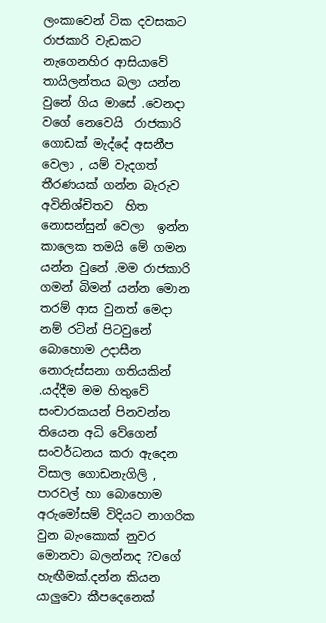ලංකාවෙන් ටික දවසකට රාජකාරි වැඩකට නැගෙනහිර ආසියාවේ තායිලන්තය බලා යන්න වුනේ ගිය මාසේ .වෙනදා වගේ නෙවෙයි  රාජකාරි ගොඩක් මැද්දේ අසනීප වෙලා , යම් වැදගත් තීරණයක් ගන්න බැරුව අවිනිශ්චිතව  හිත නොසන්සුන් වෙලා  ඉන්න කාලෙක තමයි මේ ගමන යන්න වුනේ .මම රාජකාරි ගමන් බිමන් යන්න මොන තරම් ආස වුනත් මෙදා නම් රටින් පිටවුනේ බොහොම උදාසීන නොරුස්සනා ගතියකින් .යද්දීම මම හිතුවේ සංචාරකයන් පිනවන්න තියෙන අධි වේගෙන් සංවර්ධනය කරා ඇදෙන විසාල ගොඩනැගිලි , පාරවල් හා බොහොම අරුමෝසම් විදියට නාගරික වුන බැංකොක් නුවර මොනවා බලන්නද ?වගේ හැඟීමක්.දන්න කියන යාලුවො කීපදෙනෙක්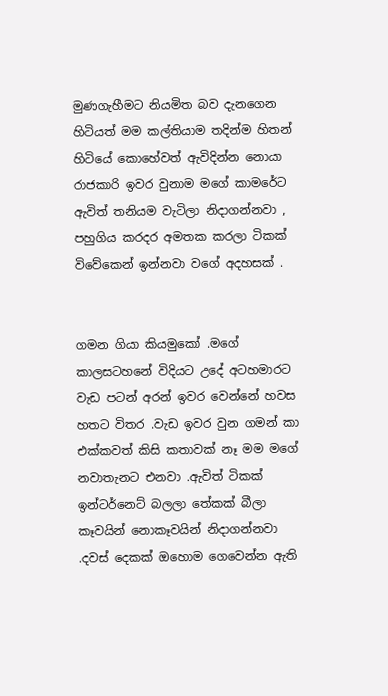මුණගැහීමට නියමිත බව දැනගෙන හිටියත් මම කල්තියාම තදින්ම හිතන් හිටියේ කොහේවත් ඇවිදින්න නොයා රාජකාරි ඉවර වුනාම මගේ කාමරේට ඇවිත් තනියම වැටිලා නිදාගන්නවා , පහුගිය කරදර අමතක කරලා ටිකක් විවේකෙන් ඉන්නවා වගේ අදහසක් .


ගමන ගියා කියමුකෝ .මගේ කාලසටහනේ විදියට උදේ අටහමාරට වැඩ පටන් අරන් ඉවර වෙන්නේ හවස හතට විතර .වැඩ ඉවර වුන ගමන් කා එක්කවත් කිසි කතාවක් නෑ මම මගේ නවාතැනට එනවා .ඇවිත් ටිකක් ඉන්ටර්නෙට් බලලා තේකක් බීලා කෑවයින් නොකෑවයින් නිදාගන්නවා .දවස් දෙකක් ඔහොම ගෙවෙන්න ඇති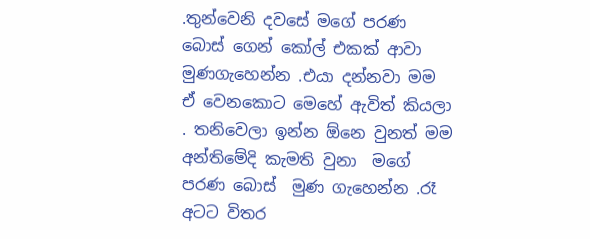.තුන්වෙනි දවසේ මගේ පරණ බොස් ගෙන් කෝල් එකක් ආවා මුණගැහෙන්න .එයා දන්නවා මම ඒ වෙනකොට මෙහේ ඇවිත් කියලා . තනිවෙලා ඉන්න ඕනෙ වුනත් මම අන්තිමේදි කැමති වුනා  මගේ පරණ බොස්  මුණ ගැහෙන්න .රෑ අටට විතර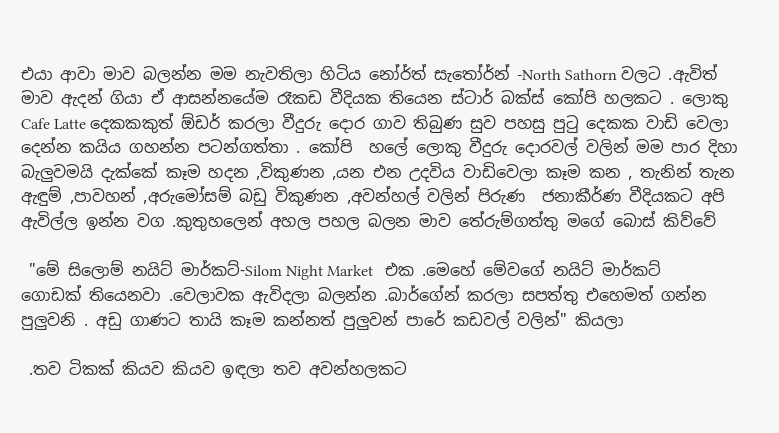එයා ආවා මාව බලන්න මම නැවතිලා හිටිය නෝර්ත් සැතෝර්න් -North Sathorn වලට .ඇවිත් මාව ඇදන් ගියා ඒ ආසන්නයේම රෑකඩ වීදියක තියෙන ස්ටාර් බක්ස් කෝපි හලකට . ලොකු Cafe Latte දෙකකකුත් ඕඩර් කරලා වීදුරු දොර ගාව තිබුණ සුව පහසු පුටු දෙකක වාඩි වෙලා  දෙන්න කයිය ගහන්න පටන්ගත්තා . කෝපි  හලේ ලොකු වීදුරු දොරවල් වලින් මම පාර දිහා බැලුවමයි දැක්කේ කෑම හදන ,විකුණන ,යන එන උදවිය වාඩිවෙලා කෑම කන , තැනින් තැන  ඇඳුම් ,පාවහන් ,අරුමෝසම් බඩු විකුණන ,අවන්හල් වලින් පිරුණ  ජනාකීර්ණ වීදියකට අපි ඇවිල්ල ඉන්න වග .කුතුහලෙන් අහල පහල බලන මාව තේරුම්ගත්තු මගේ බොස් කිව්වේ

 "මේ සිලොම් නයිට් මාර්කට්-Silom Night Market   එක .මෙහේ මේවගේ නයිට් මාර්කට් ගොඩක් තියෙනවා .වෙලාවක ඇවිදලා බලන්න .බාර්ගේන් කරලා සපත්තු එහෙමත් ගන්න පුලුවනි . අඩු ගාණට තායි කෑම කන්නත් පුලුවන් පාරේ කඩවල් වලින්" කියලා

 .තව ටිකක් කියව කියව ඉඳලා තව අවන්හලකට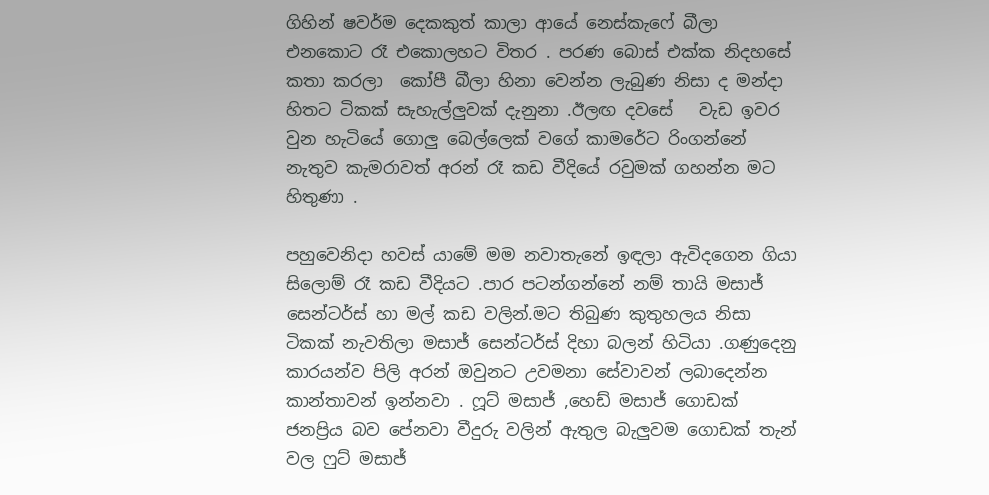ගිහින් ෂවර්ම දෙකකුත් කාලා ආයේ නෙස්කැෆේ බීලා එනකොට රෑ එකොලහට විතර . පරණ බොස් එක්ක නිදහසේ කතා කරලා  කෝපී බීලා හිනා වෙන්න ලැබුණ නිසා ද මන්දා හිතට ටිකක් සැහැල්ලුවක් දැනුනා .ඊලඟ දවසේ   වැඩ ඉවර වුන හැටියේ ගොලු බෙල්ලෙක් වගේ කාමරේට රිංගන්නේ නැතුව කැමරාවත් අරන් රෑ කඩ වීදියේ රවුමක් ගහන්න මට හිතුණා .

පහුවෙනිදා හවස් යාමේ මම නවාතැනේ ඉඳලා ඇවිදගෙන ගියා සිලොම් රෑ කඩ වීදියට .පාර පටන්ගන්නේ නම් තායි මසාජ් සෙන්ටර්ස් හා මල් කඩ වලින්.මට තිබුණ කුතුහලය නිසා ටිකක් නැවතිලා මසාජ් සෙන්ටර්ස් දිහා බලන් හිටියා .ගණුදෙනු කාරයන්ව පිලි අරන් ඔවුනට උවමනා සේවාවන් ලබාදෙන්න කාන්තාවන් ඉන්නවා . ෆූට් මසාජ් ,හෙඩ් මසාජ් ගොඩක් ජනප්‍රිය බව පේනවා වීදුරු වලින් ඇතුල බැලුවම ගොඩක් තැන් වල ෆුට් මසාජ්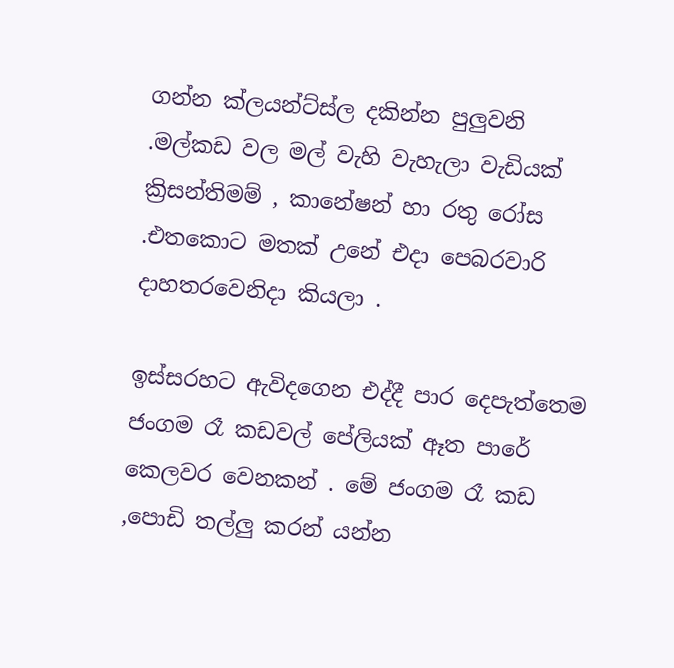ගන්න ක්ලයන්ට්ස්ල දකින්න පුලුවනි .මල්කඩ වල මල් වැහි වැහැලා වැඩියක් ක්‍රිසන්තිමම් , කානේෂන් හා රතු රෝස .එතකොට මතක් උනේ එදා පෙබරවාරි දාහතරවෙනිදා කියලා .

ඉස්සරහට ඇවිදගෙන එද්දී පාර දෙපැත්තෙම ජංගම රෑ කඩවල් පේලියක් ඈත පාරේ කෙලවර වෙනකන් . මේ ජංගම රෑ කඩ ,පොඩි තල්ලු කරන් යන්න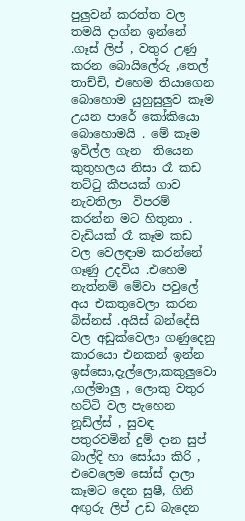පුලුවන් කරත්ත වල තමයි දාග්න ඉන්නේ .ගෑස් ලිප් , වතුර උණු කරන බොයිලේරු ,තෙල් තාච්චි, එහෙම තියාගෙන බොහොම යුහුසුලුව කෑම උයන පාරේ කෝකියො බොහොමයි . මේ කෑම ඉවිල්ල ගැන  තියෙන කුතුහලය නිසා රෑ කඩ තට්ටු කීපයක් ගාව නැවතිලා  විපරම් කරන්න මට හිතුනා . වැඩියක් රෑ කෑම කඩ වල වෙලඳාම කරන්නේ ගෑණු උදවිය .එහෙම නැත්නම් මේවා පවුලේ අය එකතුවෙලා කරන බිස්නස් .අයිස් බන්දේසි වල අඩුක්වෙලා ගණුදෙනු කාරයො එනකන් ඉන්න ඉස්සො,දැල්ලො,කකුලුවො ,ගල්මාලු , ලොකු වතුර හට්ටි වල පැහෙන නූඩ්ල්ස් , සුවඳ පතුරවමින් දුම් දාන සුප් බාල්දි හා සෝයා කිරි , එවෙලෙම සෝස් දාලා කෑමට දෙන සුෂී, ගිනි අඟුරු ලිප් උඩ බැදෙන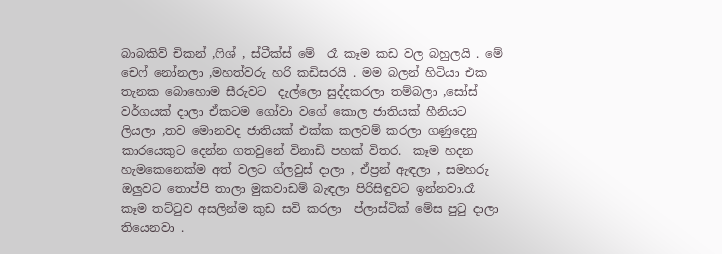බාබකිව් චිකන් ,ෆිශ් , ස්ටීක්ස් මේ  රෑ කෑම කඩ වල බහුලයි . මේ චෙෆ් නෝනලා ,මහත්වරු හරි කඩිසරයි . මම බලන් හිටියා එක තැනක බොහොම සීරුවට  දැල්ලො සුද්දකරලා තම්බලා ,සෝස් වර්ගයක් දාලා ඒකටම ගෝවා වගේ කොල ජාතියක් හීනියට ලියලා ,තව මොනවද ජාතියක් එක්ක කලවම් කරලා ගණුදෙනු කාරයෙකුට දෙන්න ගතවුනේ විනාඩි පහක් විතර.  කෑම හදන හැමකෙනෙක්ම අත් වලට ග්ලවුස් දාලා , ඒප්‍රන් ඇඳලා , සමහරු ඔලුවට තොප්පි තාලා මුකවාඩම් බැඳලා පිරිසිඳුවට ඉන්නවා.රෑ කෑම තට්ටුව අසලින්ම කුඩ සවි කරලා  ප්ලාස්ටික් මේස පුටු දාලා තියෙනවා .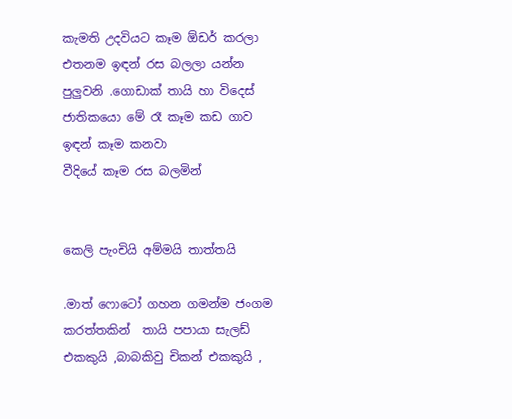කැමති උදවියට කෑම ඕඩර් කරලා එතනම ඉඳන් රස බලලා යන්න පුලුවනි .ගොඩාක් තායි හා විදෙස් ජාතිකයො මේ රෑ කෑම කඩ ගාව ඉඳන් කෑම කනවා
වීදියේ කෑම රස බලමින්


කෙලි පැංචියි අම්මයි තාත්තයි

.මාත් ෆොටෝ ගහන ගමන්ම ජංගම කරත්තකින්  තායි පපායා සැලඩ් එකකුයි ,බාබකිවු චිකන් එකකුයි ,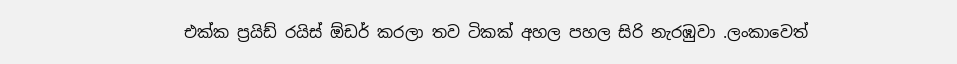එක්ක ප්‍රයිඩ් රයිස් ඕඩර් කරලා තව ටිකක් අහල පහල සිරි නැරඹුවා .ලංකාවෙත්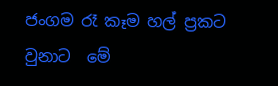ජංගම රෑ කෑම හල් ප්‍රකට වුනාට  මේ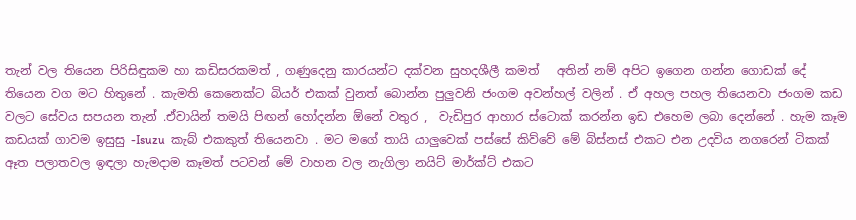තැන් වල තියෙන පිරිසිඳුකම හා කඩිසරකමත් , ගණුදෙනු කාරයන්ට දක්වන සුහදශීලී කමත්   අතින් නම් අපිට ඉගෙන ගන්න ගොඩක් දේ තියෙන වග මට හිතුනේ . කැමති කෙනෙක්ට බියර් එකක් වුනත් බොන්න පුලුවනි ජංගම අවන්හල් වලින් . ඒ අහල පහල තියෙනවා ජංගම කඩ වලට සේවය සපයන තැන් .ඒවායින් තමයි පිඟන් හෝදන්න ඕනේ වතුර ,  වැඩිපුර ආහාර ස්ටොක් කරන්න ඉඩ එහෙම ලබා දෙන්නේ . හැම කෑම කඩයක් ගාවම ඉසුසු -Isuzu  කැබ් එකකුත් තියෙනවා . මට මගේ තායි යාලුවෙක් පස්සේ කිව්වේ මේ බිස්නස් එකට එන උදවිය නගරෙන් ටිකක් ඈත පලාතවල ඉඳලා හැමදාම කෑමත් පටවන් මේ වාහන වල නැගිලා නයිට් මාර්ක්ට් එකට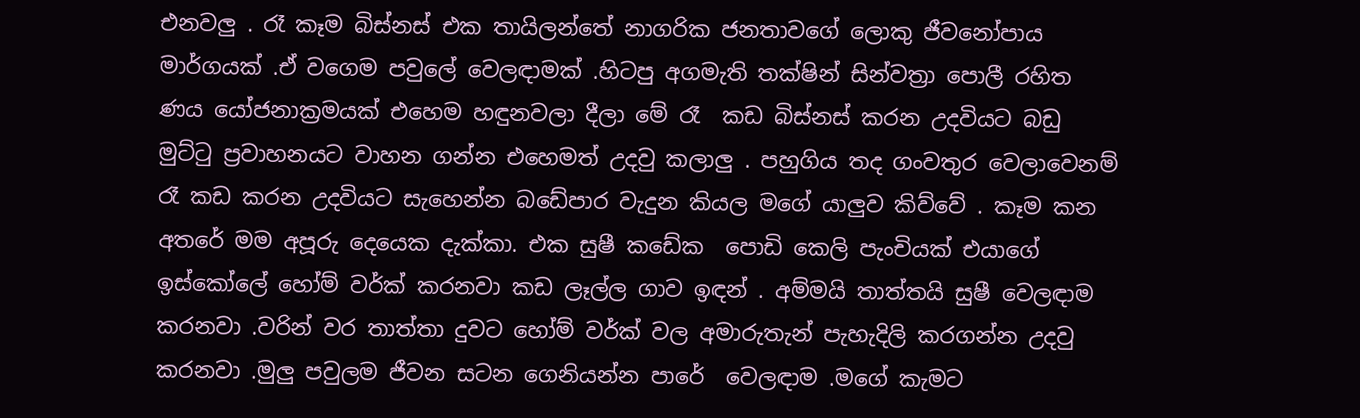එනවලු . රෑ කෑම බිස්නස් එක තායිලන්තේ නාගරික ජනතාවගේ ලොකු ජීවනෝපාය මාර්ගයක් .ඒ වගෙම පවුලේ වෙලඳාමක් .හිටපු අගමැති තක්ෂින් සින්වත්‍රා පොලී රහිත ණය යෝජනාක්‍රමයක් එහෙම හඳුනවලා දීලා මේ රෑ  කඩ බිස්නස් කරන උදවියට බඩු මුට්ටු ප්‍රවාහනයට වාහන ගන්න එහෙමත් උදවු කලාලු . පහුගිය තද ගංවතුර වෙලාවෙනම් රෑ කඩ කරන උදවියට සැහෙන්න බඩේපාර වැදුන කියල මගේ යාලුව කිව්වේ . කෑම කන අතරේ මම අපූරු දෙයෙක දැක්කා. එක සුෂී කඩේක  පොඩි කෙලි පැංචියක් එයාගේ ඉස්කෝලේ හෝම් වර්ක් කරනවා කඩ ලෑල්ල ගාව ඉඳන් . අම්මයි තාත්තයි සුෂී වෙලඳාම කරනවා .වරින් වර තාත්තා දුවට හෝම් වර්ක් වල අමාරුතැන් පැහැදිලි කරගන්න උදවු කරනවා .මුලු පවුලම ජීවන සටන ගෙනියන්න පාරේ  වෙලඳාම .මගේ කැමට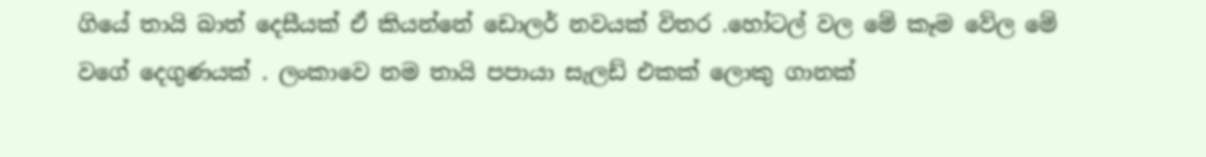ගියේ තායි බාත් දෙසීයක් ඒ කියන්නේ ඩොලර් නවයක් විතර .හෝටල් වල මේ කෑම වේල මේ වගේ දෙගුණයක් . ලංකාවෙ නම තායි පපායා සැලඩ් එකක් ලොකු ගානක්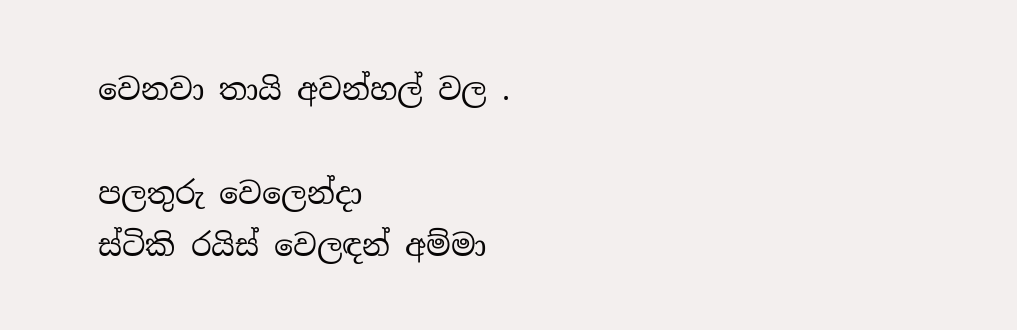වෙනවා තායි අවන්හල් වල .

පලතුරු වෙලෙන්දා
ස්ටිකි රයිස් වෙලඳන් අම්මා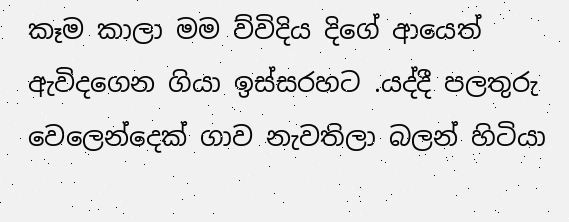කෑම කාලා මම ව්විදිය දිගේ ආයෙත් ඇවිදගෙන ගියා ඉස්සරහට .යද්දී පලතුරු වෙලෙන්දෙක් ගාව නැවතිලා බලන් හිටියා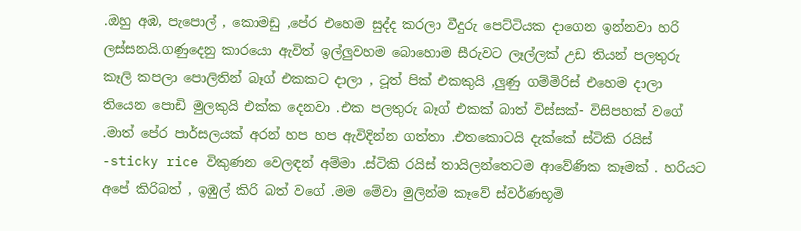.ඔහු අඹ, පැපොල් , කොමඩු ,පේර එහෙම සුද්ද කරලා වීදුරු පෙට්ටියක දාගෙන ඉන්නවා හරි ලස්සනයි.ගණුදෙනු කාරයො ඇවිත් ඉල්ලුවහම බොහොම සීරුවට ලෑල්ලක් උඩ තියන් පලතුරු කෑලි කපලා පොලිතින් බෑග් එකකට දාලා , ටූත් පික් එකකුයි ,ලුණු ගම්මිරිස් එහෙම දාලා තියෙන පොඩි මුලකුයි එක්ක දෙනවා .එක පලතුරු බෑග් එකක් බාත් විස්සක්- විසිපහක් වගේ .මාත් පේර පාර්සලයක් අරන් හප හප ඇවිදින්න ගත්තා .එතකොටයි දැක්කේ ස්ටිකි රයිස් -sticky rice විකුණන වෙලඳන් අම්මා .ස්ටිකි රයිස් තායිලන්තෙටම ආවේණික කෑමක් . හරියට අපේ කිරිබත් , ඉඹුල් කිරි බත් වගේ .මම මේවා මුලින්ම කෑවේ ස්වර්ණභූමි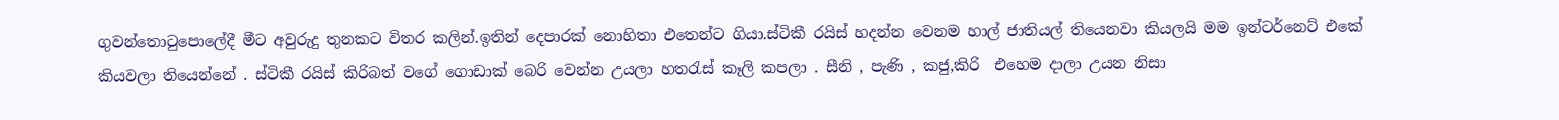ගුවන්තොටුපොලේදී මීට අවුරුදු තුනකට විතර කලින්.ඉතින් දෙපාරක් නොහිතා එතෙන්ට ගියා.ස්ටිකී රයිස් හදන්න වෙනම හාල් ජාතියල් තියෙනවා කියලයි මම ඉන්ටර්නෙට් එකේ කියවලා තියෙන්නේ . ස්ටිකී රයිස් කිරිබත් වගේ ගොඩාක් බෙරි වෙන්න උයලා හතරැස් කෑලි කපලා . සීනි , පැණි , කජු,කිරි  එහෙම දාලා උයන නිසා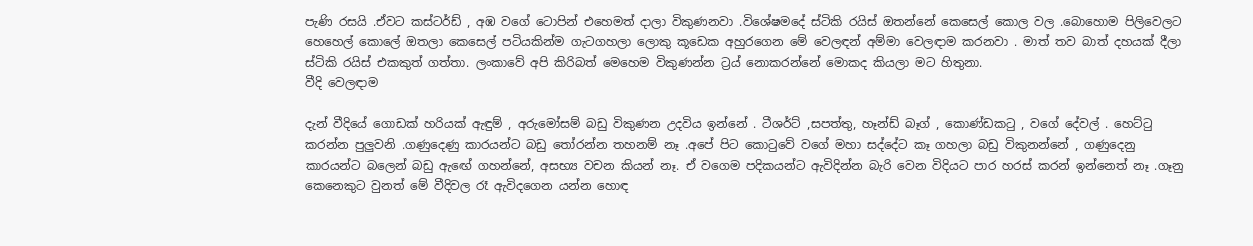පැණි රසයි .ඒවට කස්ටර්ඩ් , අඹ වගේ ටොපින් එහෙමත් දාලා විකුණනවා .විශේෂමදේ ස්ටිකි රයිස් ඔතන්නේ කෙසෙල් කොල වල .බොහොම පිලිවෙලට හෙහෙල් කොලේ ඔතලා කෙසෙල් පටියකින්ම ගැටගහලා ලොකු කූඩෙක අහුරගෙන මේ වෙලඳන් අම්මා වෙලඳාම කරනවා . මාත් තව බාත් දහයක් දීලා ස්ටිකි රයිස් එකකුත් ගත්තා. ලංකාවේ අපි කිරිබත් මෙහෙම විකුණන්න ට්‍රය් නොකරන්නේ මොකද කියලා මට හිතුනා.
වීදි වෙලඳාම

දැන් වීදියේ ගොඩක් හරියක් ඇඳුම් , අරුමෝසම් බඩු විකුණන උදවිය ඉන්නේ . ටීශර්ට් ,සපත්තු, හෑන්ඩ් බෑග් , කොණ්ඩකටු , වගේ දේවල් . හෙට්ටු කරන්න පුලුවනි .ගණුදෙණු කාරයන්ට බඩු තෝරන්න තහනම් නෑ .අපේ පිට කොටුවේ වගේ මහා සද්දේට කෑ ගහලා බඩු විකුනන්නේ , ගණුදෙනු කාරයන්ට බලෙන් බඩු ඇඟේ ගහන්නේ, අසභ්‍ය වචන කියන් නෑ. ඒ වගෙම පදිකයන්ට ඇවිදින්න බැරි වෙන විදියට පාර හරස් කරන් ඉන්නෙත් නෑ .ගෑනු කෙනෙකුට වුනත් මේ වීදිවල රෑ ඇවිදගෙන යන්න හොඳ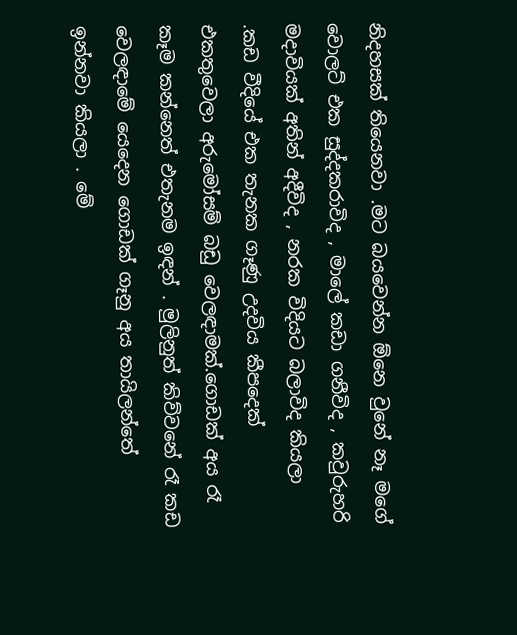නිදහසක් තියෙනවා .මට බයවෙන්න ඕනෙ වුනේ නෑ මගේ වොලට් එක සුද්දකරාවිද , මාලේ කඩා ගනීවිද , කවුරුහරි මදාවියක් අතින් අදීවිද , නරක විදියට බලාවිද කියලා .කඩ වීදියේ එක තැනක ගෑණු උදවිය කීපදෙක් එකතුවෙලා අරුමෝසම් බඩු වෙලඳාමක්.ගොඩක් අය රෑ කෑම කන්නෙත් එතැනම ඉඳන් . මුලිනුත් කිව්වනේ රෑ කඩ වෙලඳාමේ යෙදෙන ගොඩක් ගෑනු අය තායිලන්තේ  ඉන්නවා කියලා . මේ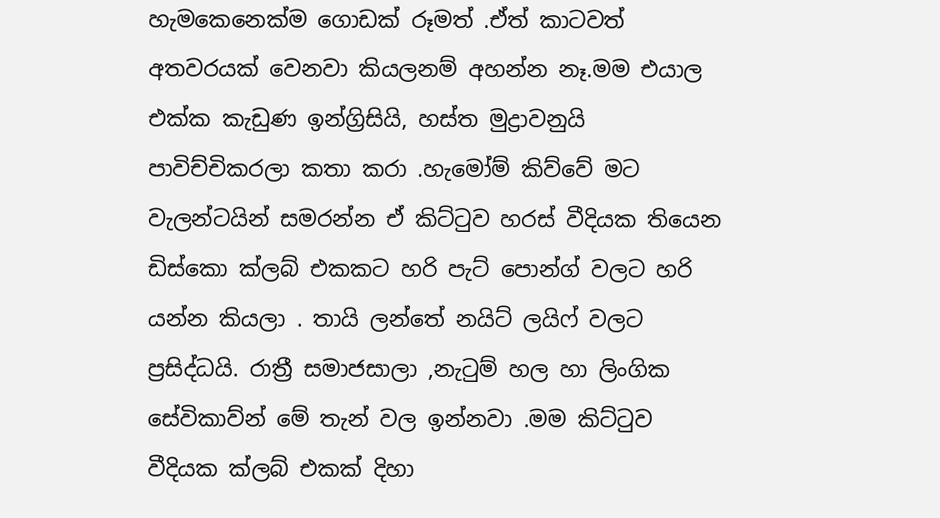හැමකෙනෙක්ම ගොඩක් රූමත් .ඒත් කාටවත් අතවරයක් වෙනවා කියලනම් අහන්න නෑ.මම එයාල එක්ක කැඩුණ ඉන්ග්‍රිසියි, හස්ත මුද්‍රාවනුයි පාවිච්චිකරලා කතා කරා .හැමෝම් කිව්වේ මට වැලන්ටයින් සමරන්න ඒ කිට්ටුව හරස් වීදියක තියෙන ඩිස්කො ක්ලබ් එකකට හරි පැට් පොන්ග් වලට හරි යන්න කියලා . තායි ලන්තේ නයිට් ලයිෆ් වලට ප්‍රසිද්ධයි. රාත්‍රී සමාජසාලා ,නැටුම් හල හා ලිංගික සේවිකාව්න් මේ තැන් වල ඉන්නවා .මම කිට්ටුව වීදියක ක්ලබ් එකක් දිහා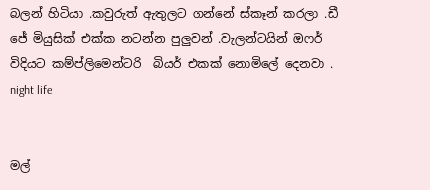බලන් හිටියා .කවුරුත් ඇතුලට ගන්නේ ස්කෑන් කරලා .ඩී ජේ මියුසික් එක්ක නටන්න පුලුවන් .වැලන්ටයින් ඔෆර් විදියට කම්ප්ලිමෙන්ටරි  බියර් එකක් නොමිලේ දෙනවා .
night life


මල්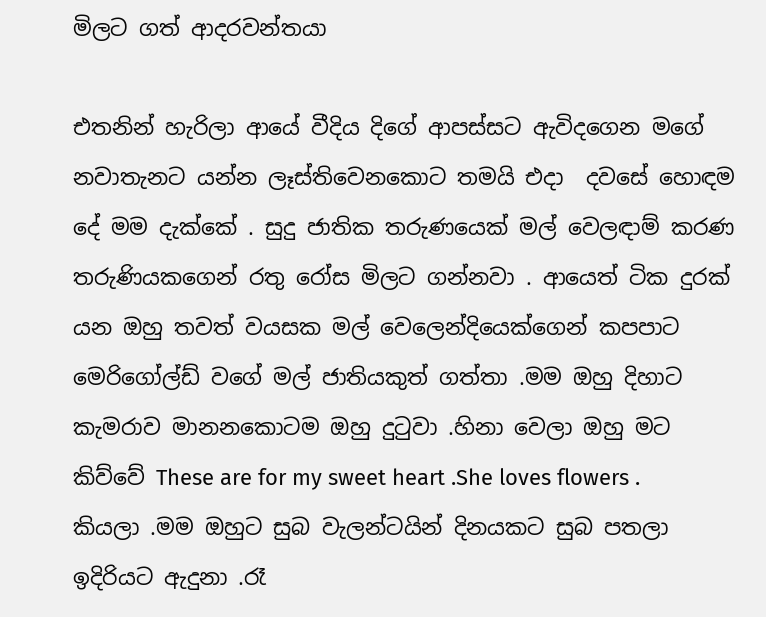මිලට ගත් ආදරවන්තයා

එතනින් හැරිලා ආයේ වීදිය දිගේ ආපස්සට ඇවිදගෙන මගේ නවාතැනට යන්න ලෑස්තිවෙනකොට තමයි එදා  දවසේ හොඳම දේ මම දැක්කේ . සුදු ජාතික තරුණයෙක් මල් වෙලඳාම් කරණ තරුණියකගෙන් රතු රෝස මිලට ගන්නවා . ආයෙත් ටික දුරක් යන ඔහු තවත් වයසක මල් වෙලෙන්දියෙක්ගෙන් කපපාට මෙරිගෝල්ඩ් වගේ මල් ජාතියකුත් ගත්තා .මම ඔහු දිහාට කැමරාව මානනකොටම ඔහු දුටුවා .හිනා වෙලා ඔහු මට කිව්වේ These are for my sweet heart .She loves flowers .  කියලා .මම ඔහුට සුබ වැලන්ටයින් දිනයකට සුබ පතලා ඉදිරියට ඇදුනා .රෑ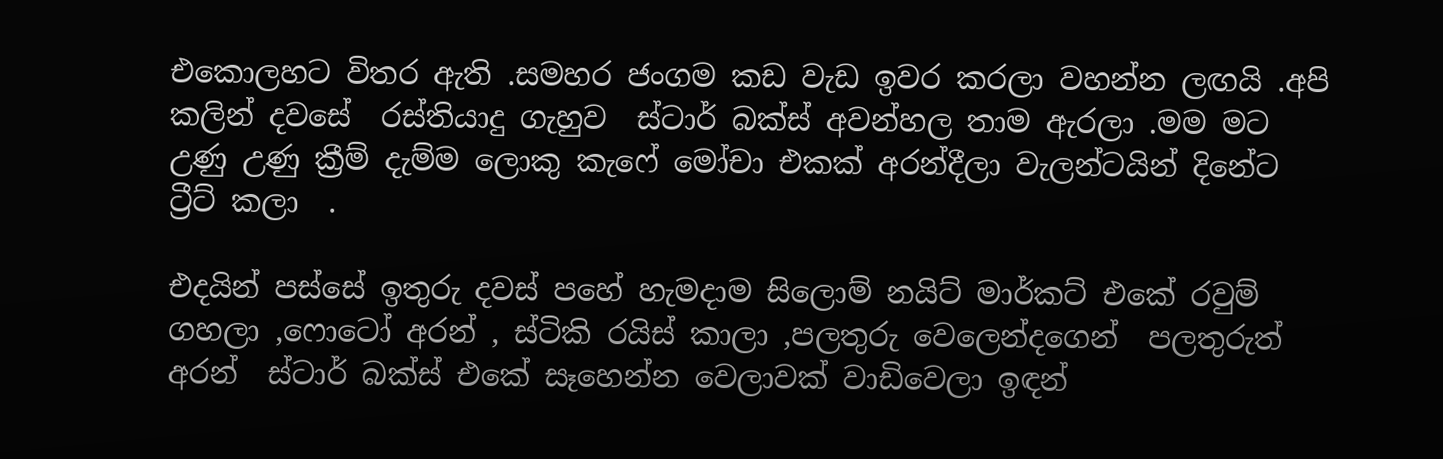එකොලහට විතර ඇති .සමහර ජංගම කඩ වැඩ ඉවර කරලා වහන්න ලඟයි .අපි කලින් දවසේ  රස්තියාදු ගැහුව  ස්ටාර් බක්ස් අවන්හල තාම ඇරලා .මම මට උණු උණු ක්‍රීම් දැම්ම ලොකු කැෆේ මෝචා එකක් අරන්දීලා වැලන්ටයින් දිනේට ට්‍රීට් කලා  .

එදයින් පස්සේ ඉතුරු දවස් පහේ හැමදාම සිලොම් නයිට් මාර්කට් එකේ රවුම් ගහලා ,ෆොටෝ අරන් , ස්ටිකි රයිස් කාලා ,පලතුරු වෙලෙන්දගෙන්  පලතුරුත් අරන්  ස්ටාර් බක්ස් එකේ සෑහෙන්න වෙලාවක් වාඩිවෙලා ඉඳන්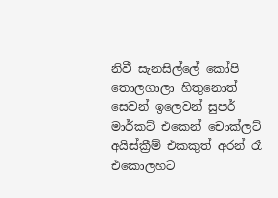නිවී සැනසිල්ලේ කෝපි තොලගාලා හිතුනොත් සෙවන් ඉලෙවන් සුපර් මාර්කට් එකෙන් චොක්ලට් අයිස්ක්‍රීම් එකකුත් අරන් රෑ එකොලහට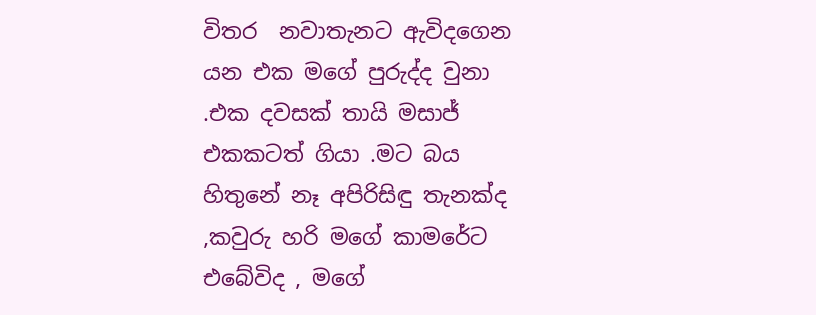විතර  නවාතැනට ඇවිදගෙන යන එක මගේ පුරුද්ද වුනා .එක දවසක් තායි මසාජ් එකකටත් ගියා .මට බය හිතුනේ නෑ අපිරිසිඳු තැනක්ද ,කවුරු හරි මගේ කාමරේට එබේවිද , මගේ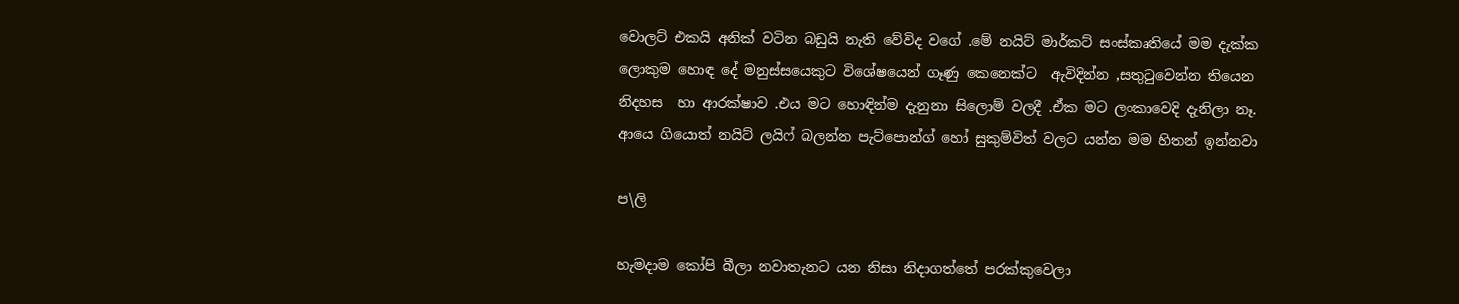වොලට් එකයි අනික් වටින බඩුයි නැති වේවිද වගේ .මේ නයිට් මාර්කට් සංස්කෘතියේ මම දැක්ක ලොකුම හොඳ දේ මනුස්සයෙකුට විශේෂයෙන් ගෑණු කෙනෙක්ට  ඇවිදින්න ,සතුටුවෙන්න තියෙන නිදහස  හා ආරක්ෂාව .එය මට හොඳින්ම දැනුනා සිලොම් වලදී .ඒක මට ලංකාවෙදි දැනිලා නෑ.
ආයෙ ගියොත් නයිට් ලයිෆ් බලන්න පැට්පොන්ග් හෝ සුකුම්විත් වලට යන්න මම හිතන් ඉන්නවා

ප\ලි

හැමදාම කෝපි බීලා නවාතැනට යන නිසා නිදාගත්තේ පරක්කුවෙලා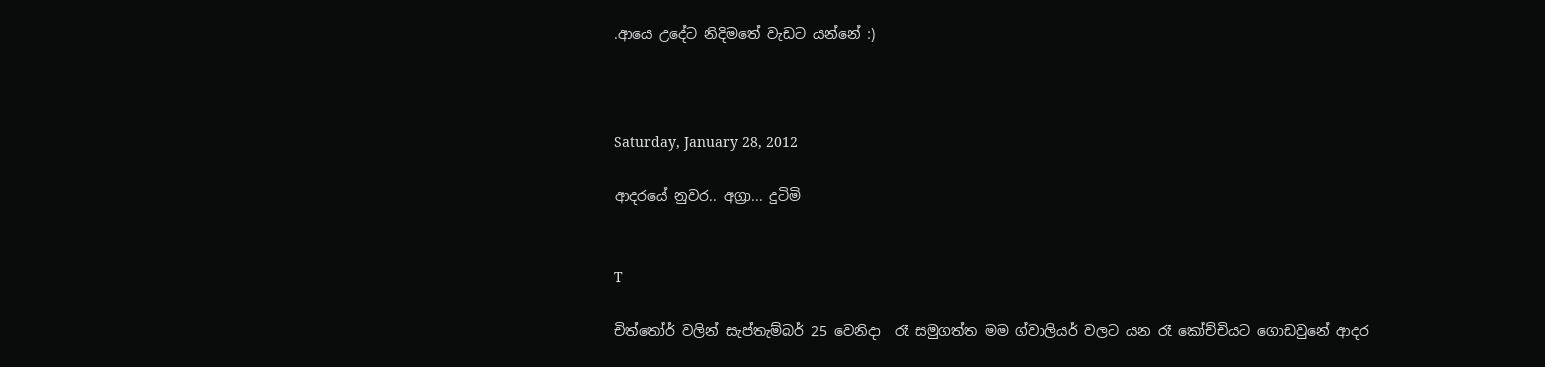.ආයෙ උදේට නිදිමතේ වැඩට යන්නේ :)



Saturday, January 28, 2012

ආදරයේ නුවර.. අග්‍රා... දුටිමි


T

චිත්තෝර් වලින් සැප්තැම්බර් 25 වෙනිදා  රෑ සමුගත්ත මම ග්වාලියර් වලට යන රෑ කෝච්චියට ගොඩවුනේ ආදර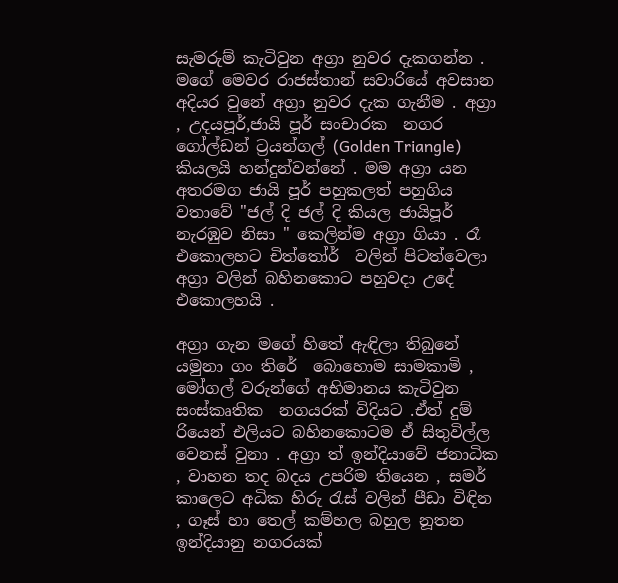සැමරුම් කැටිවුන අග්‍රා නුවර දැකගන්න . මගේ මෙවර රාජස්තාන් සවාරියේ අවසාන අදියර වුනේ අග්‍රා නුවර දැක ගැනීම . අග්‍රා , උදයපූර්,ජායි පූර් සංචාරක  නගර ගෝල්ඩන් ට්‍රයන්ගල් (Golden Triangle) කියලයි හන්දුන්වන්නේ . මම අග්‍රා යන අතරමග ජායි පූර් පහුකලත් පහුගිය වතාවේ "ජල් දි ජල් දි කියල ජායිපූර් නැරඹුව නිසා " කෙලින්ම අග්‍රා ගියා . රෑ එකොලහට චිත්තෝර්  වලින් පිටත්වෙලා අග්‍රා වලින් බහිනකොට පහුවදා උදේ එකොලහයි .

අග්‍රා ගැන මගේ හිතේ ඇඳිලා තිබුනේ යමුනා ගං තිරේ  බොහොම සාමකාමි , මෝගල් වරුන්ගේ අභිමානය කැටිවුන සංස්කෘතික  නගයරක් විදියට .ඒත් දුම් රියෙන් එලියට බහිනකොටම ඒ සිතුවිල්ල වෙනස් වුනා . අග්‍රා ත් ඉන්දියාවේ ජනාධික , වාහන තද බදය උපරිම තියෙන , සමර් කාලෙට අධික හිරු රැස් වලින් පීඩා විඳින , ගෑස් හා තෙල් කම්හල බහුල නූතන ඉන්දියානු නගරයක්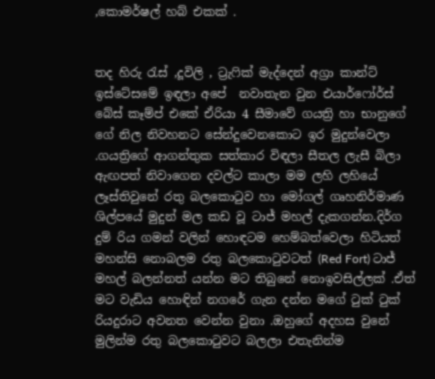,කොමර්ෂල් හබ් එකක් .


තද හිරු රැස් ,දූවිලි , ට්‍රැෆික් මැද්දෙන් අග්‍රා කාන්ට් ඉස්ටේසමේ ඉඳලා අපේ  නවාතැන වුන එයාර්ෆෝර්ස් බේස් කෑම්ප් එකේ ඒරියා 4 සීමාවේ ගයත්‍රි හා භානුගේ ගේ නිල නිවහනට සේන්දුවෙනකොට ඉර මුදුන්වෙලා .ගයත්‍රිගේ ආගන්තුක සත්කාර විඳලා සීතල ලැසී බිලා ඇඟපත් නිවාගෙන දවල්ට කාලා මම ලහි ලහියේ ලෑස්තිවුනේ රතු බලකොටුව හා මෝගල් ගෘහනිර්මාණ ශිල්පයේ මුදුන් මල කඩ වූ ටාජ් මහල් දැකගන්න.දිර්ග දුම් රිය ගමන් වලින් හොඳටම හෙම්බත්වෙලා හිටියත් මහන්සි නොබලම රතු බලකොටුවටත් (Red Fort) ටාජ් මහල් බලන්නත් යන්න මට තිබුනේ නොඉවසිල්ලක් .ඒත් මට වැඩිය හොඳින් නගරේ ගැන දන්න මගේ ටුක් ටුක් රියදුරාට අවනත වෙන්න වුනා .ඔහුගේ අදහස වුනේ මුලින්ම රතු බලකොටුවට බලලා එතැනින්ම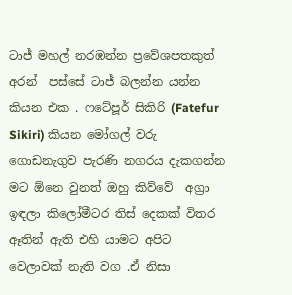ටාජ් මහල් නරඹන්න ප්‍රවේශපතකුත් අරන්  පස්සේ ටාජ් බලන්න යන්න කියන එක . ෆටේපූර් සිකිරි (Fatefur Sikiri) කියන මෝගල් වරු ගොඩනැගුව පැරණි නගරය දැකගන්න මට ඕනෙ වුනත් ඔහු කිව්වේ  අග්‍රා ඉඳලා කිලෝමීටර තිස් දෙකක් විතර ඈතින් ඇති එහි යාමට අපිට වෙලාවක් නැති වග .ඒ නිසා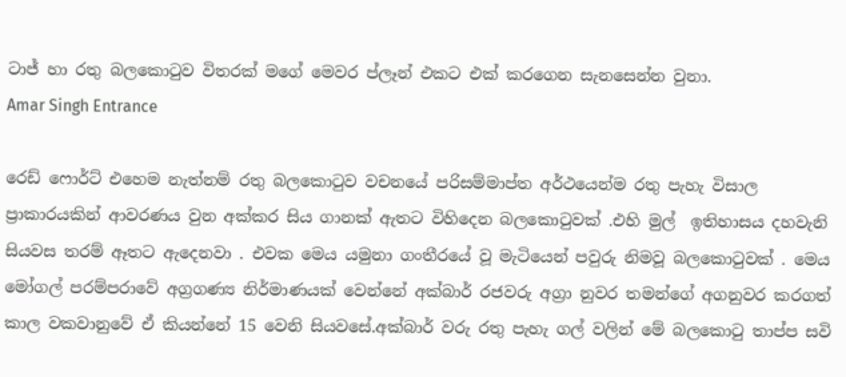ටාජ් හා රතු බලකොටුව විතරක් මගේ මෙවර ප්ලෑන් එකට එක් කරගෙන සැනසෙන්න වුනා.
Amar Singh Entrance

රෙඩ් ෆොර්ට් එහෙම නැත්නම් රතු බලකොටුව වචනයේ පරිසම්මාප්ත අර්ථයෙන්ම රතු පැහැ විසාල ප්‍රාකාරයකින් ආවරණය වුන අක්කර සිය ගානක් ඇතට විහිදෙන බලකොටුවක් .එහි මුල්  ඉතිහාසය දහවැනි සියවස තරම් ඈතට ඇදෙනවා . එවක මෙය යමුනා ගංතීරයේ වූ මැටියෙන් පවුරු නිමවූ බලකොටුවක් . මෙය  මෝගල් පරම්පරාවේ අග්‍රගණ්‍ය නිර්මාණයක් වෙන්නේ අක්බාර් රජවරු අග්‍රා නුවර තමන්ගේ අගනුවර කරගත් කාල වකවානුවේ ඒ කියන්නේ 15 වෙනි සියවසේ.අක්බාර් වරු රතු පැහැ ගල් වලින් මේ බලකොටු තාප්ප සවි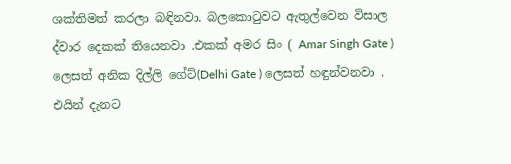ශක්තිමත් කරලා බඳිනවා. බලකොටුවට ඇතුල්වෙන විසාල ද්වාර දෙකක් තියෙනවා .එකක් අමර සිං ( Amar Singh Gate ) ලෙසත් අනික දිල්ලි ගේට්(Delhi Gate ) ලෙසත් හඳුන්වනවා . එයින් දැනට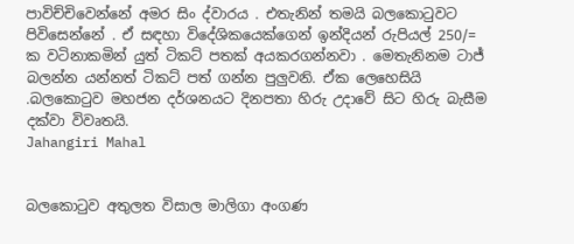පාවිච්චිවෙන්නේ අමර සිං ද්වාරය . එතැනින් තමයි බලකොටුවට පිවිසෙන්නේ . ඒ සඳහා විදේශිකයෙක්ගෙන් ඉන්දියන් රුපියල් 250/= ක වටිනාකමින් යුත් ටිකට් පතක් අයකරගන්නවා . මෙතැනිනම ටාජ් බලන්න යන්නත් ටිකට් පත් ගන්න පුලුවනි. ඒක ලෙහෙසියි .බලකොටුව මහජන දර්ශනයට දිනපතා හිරු උදාවේ සිට හිරු බැසීම දක්වා විවෘතයි.
Jahangiri Mahal


බලකොටුව අතුලත විසාල මාලිගා අංගණ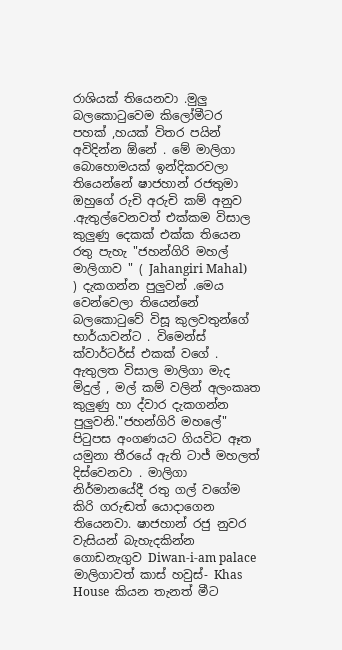රාශියක් තියෙනවා .මුලු බලකොටුවෙම කිලෝමීටර පහක් ,හයක් විතර පයින් අවිදින්න ඕනේ . මේ මාලිගා බොහොමයක් ඉන්දිකරවලා තියෙන්නේ ෂාජහාන් රජතුමා ඔහුගේ රුචි අරුචි කම් අනුව .ඇතුල්වෙනවත් එක්කම විසාල කුලුණු දෙකක් එක්ක තියෙන රතු පැහැ "ජහන්ගිරි මහල් මාලිගාව " ( Jahangiri Mahal)   ) දැකගන්න පුලුවන් .මෙය වෙන්වෙලා තියෙන්නේ බලකොටුවේ විසූ කුලවතුන්ගේ භාර්යාවන්ට . විමෙන්ස් ක්වාර්ටර්ස් එකක් වගේ . ඇතුලත විසාල මාලිගා මැද මිදුල් , මල් කම් වලින් අලංකෘත කුලුණු හා ද්වාර දැකගන්න පුලුවනි."ජහන්ගිරි මහලේ" පිටුපස අංගණයට ගියවිට ඈත යමුනා තීරයේ ඇති ටාජ් මහලත් දිස්වෙනවා . මාලිගා නිර්මානයේදී රතු ගල් වගේම කිරි ගරුඬත් යොදාගෙන තියෙනවා. ෂාජහාන් රජු නුවර වැසියන් බැහැදකින්න ගොඩනැගුව Diwan-i-am palace  මාලිගාවත් කාස් හවුස්- Khas House  කියන තැනත් මීට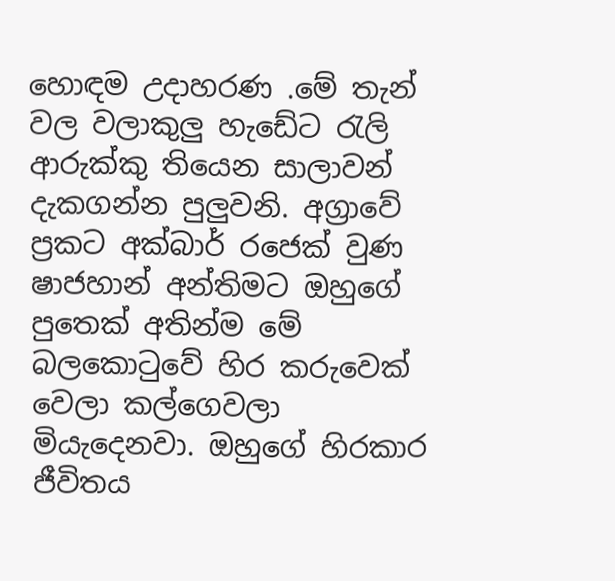හොඳම උදාහරණ .මේ තැන් වල වලාකුලු හැඩේට රැලි ආරුක්කු තියෙන සාලාවන් දැකගන්න පුලුවනි. අග්‍රාවේ ප්‍රකට අක්බාර් රජෙක් වුණ ෂාජහාන් අන්තිමට ඔහුගේ පුතෙක් අතින්ම මේ බලකොටුවේ හිර කරුවෙක් වෙලා කල්ගෙවලා මියැදෙනවා. ඔහුගේ හිරකාර ජීවිතය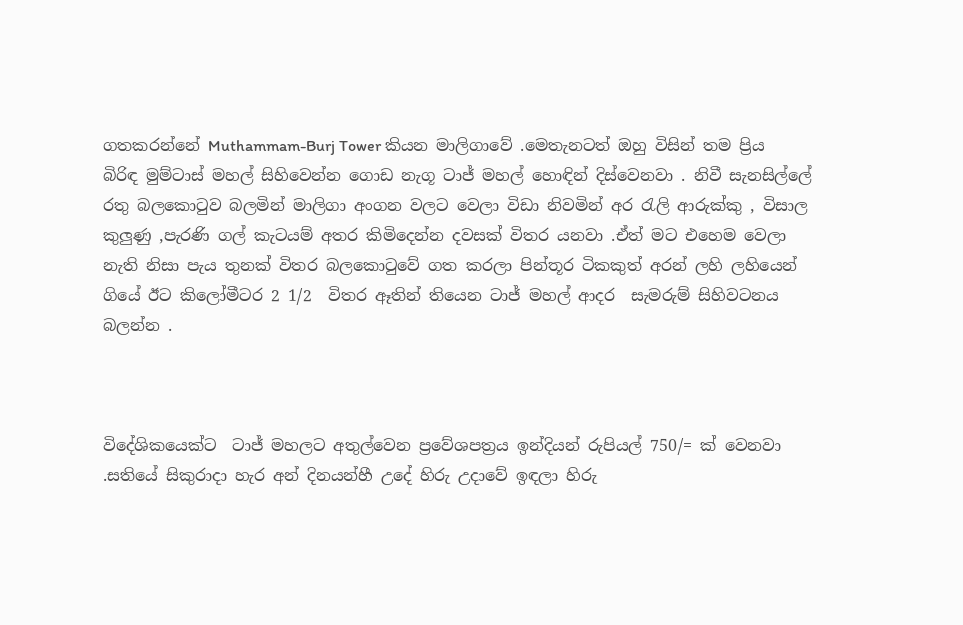ගතකරන්නේ Muthammam-Burj Tower කියන මාලිගාවේ .මෙතැනටත් ඔහු විසින් තම ප්‍රිය බිරිඳ මුම්ටාස් මහල් සිහිවෙන්න ගොඩ නැගූ ටාජ් මහල් හොඳින් දිස්වෙනවා . නිවී සැනසිල්ලේ රතු බලකොටුව බලමින් මාලිගා අංගන වලට වෙලා විඩා නිවමින් අර රැලි ආරුක්කු , විසාල කුලුණු ,පැරණි ගල් කැටයම් අතර කිමිදෙන්න දවසක් විතර යනවා .ඒත් මට එහෙම වෙලා නැති නිසා පැය තුනක් විතර බලකොටුවේ ගත කරලා පින්තූර ටිකකුත් අරන් ලහි ලහියෙන් ගියේ ඊට කිලෝමීටර 2 1/2  විතර ඈතින් තියෙන ටාජ් මහල් ආදර  සැමරුම් සිහිවටනය බලන්න .



විදේශිකයෙක්ට  ටාජ් මහලට අතුල්වෙන ප්‍රවේශපත්‍රය ඉන්දියන් රුපියල් 750/= ක් වෙනවා .සතියේ සිකුරාදා හැර අන් දිනයන්හී උදේ හිරු උදාවේ ඉඳලා හිරු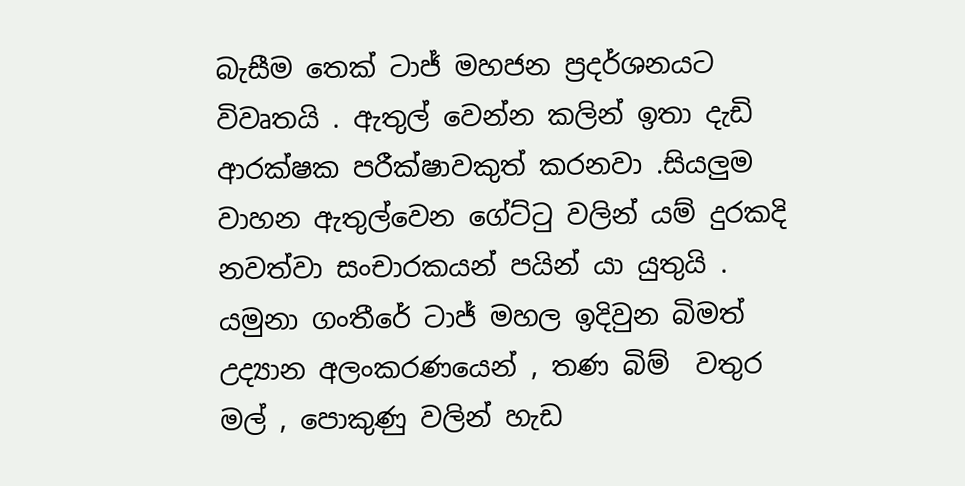බැසීම තෙක් ටාජ් මහජන ප්‍රදර්ශනයට විවෘතයි . ඇතුල් වෙන්න කලින් ඉතා දැඩි ආරක්ෂක පරීක්ෂාවකුත් කරනවා .සියලුම වාහන ඇතුල්වෙන ගේට්ටු වලින් යම් දුරකදි නවත්වා සංචාරකයන් පයින් යා යුතුයි .  යමුනා ගංතීරේ ටාජ් මහල ඉදිවුන බිමත් උද්‍යාන අලංකරණයෙන් , තණ බිම්  වතුර මල් , පොකුණු වලින් හැඩ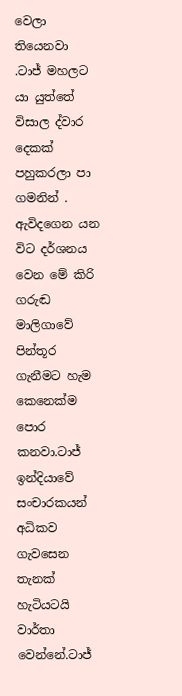වෙලා තියෙනවා .ටාජ් මහලට යා යුත්තේ විසාල ද්වාර දෙකක් පහුකරලා පා ගමනින් . ඇවිදගෙන යන විට දර්ශනය වෙන මේ කිරි ගරුඬ මාලිගාවේ පින්තූර ගැනීමට හැම කෙනෙක්ම පොර කනවා.ටාජ් ඉන්දියාවේ සංචාරකයන් අධිකව ගැවසෙන  තැනක් හැටියටයි වාර්තා වෙන්නේ.ටාජ්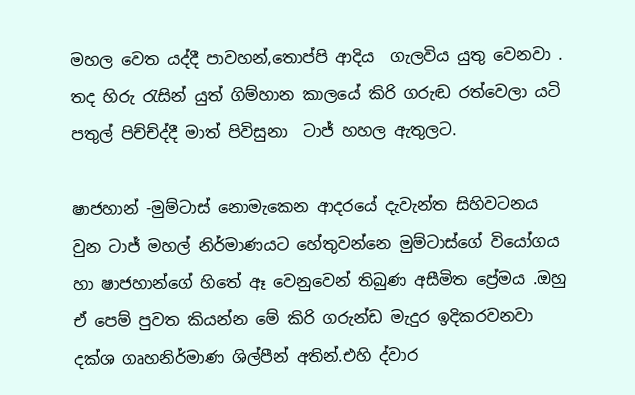මහල වෙත යද්දී පාවහන්,තොප්පි ආදිය  ගැලවිය යුතු වෙනවා . තද හිරු රැසින් යුත් ගිම්හාන කාලයේ කිරි ගරුඬ රත්වෙලා යටි පතුල් පිච්ච්ද්දී මාත් පිවිසුනා  ටාජ් හහල ඇතුලට.

ෂාජහාන් -මුම්ටාස් නොමැකෙන ආදරයේ දැවැන්ත සිහිවටනය වුන ටාජ් මහල් නිර්මාණයට හේතුවන්නෙ මුම්ටාස්ගේ වියෝගය හා ෂාජහාන්ගේ හිතේ ඈ වෙනුවෙන් තිබුණ අසීමිත ප්‍රේමය .ඔහු ඒ පෙම් පුවත කියන්න මේ කිරි ගරුන්ඩ මැදුර ඉදිකරවනවා දක්ශ ගෘහනිර්මාණ ශිල්පීන් අතින්.එහි ද්වාර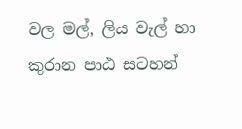වල මල්, ලිය වැල් හා කුරාන පාඨ සටහන්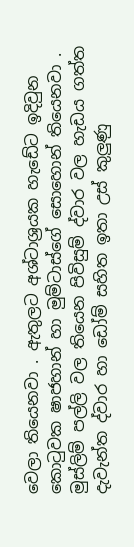වෙලා තියෙනවා . ඇතුලට අශ්ටාශ්‍රයක හැඩේට ඉදිවුන කොටුවක ෂාජහාන් හා මුම්ටාස්ගේ සොහොන් තියෙනවා . මුස්ලිම් පල්ලි වල තියෙන පිවිසුම් ද්වාර වල හැඩය ගත්ත දැවැන්ත ද්වාර හා ඩෝම් සහිත ඉතා උස් කුලුණු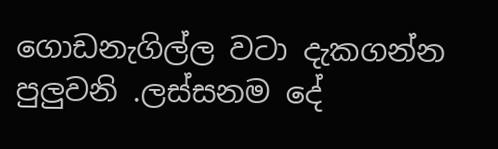ගොඩනැගිල්ල වටා දැකගන්න පුලුවනි .ලස්සනම දේ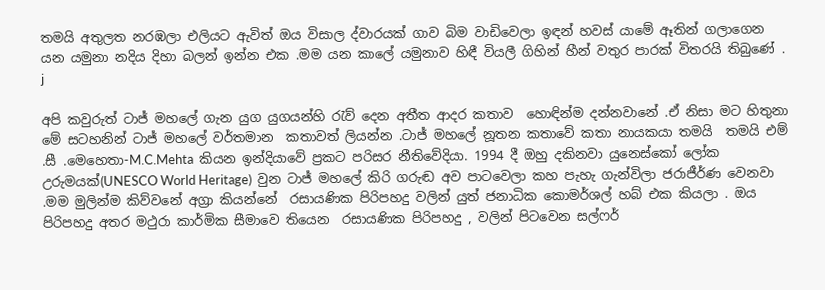තමයි අතුලත නරඹලා එලියට ඇවිත් ඔය විසාල ද්වාරයක් ගාව බිම වාඩිවෙලා ඉඳන් හවස් යාමේ ඈතින් ගලාගෙන යන යමුනා නදිය දිහා බලන් ඉන්න එක .මම යන කාලේ යමුනාව හිඳී වියලී ගිහින් හීන් වතුර පාරක් විතරයි තිබුණේ .
j

අපි කවුරුත් ටාජ් මහලේ ගැන යුග යුගයන්හි රැව් දෙන අතීත ආදර කතාව  හොඳින්ම දන්නවානේ .ඒ නිසා මට හිතුනා මේ සටහනින් ටාජ් මහලේ වර්තමාන  කතාවත් ලියන්න .ටාජ් මහලේ නූතන කතාවේ කතා නායකයා තමයි  තමයි එම් .සී .මෙහෙතා-M.C.Mehta  කියන ඉන්දියාවේ ප්‍රකට පරිසර නීතිවේදියා. 1994 දී ඔහු දකිනවා යුනෙස්කෝ ලෝක උරුමයක්(UNESCO World Heritage)  වුන ටාජ් මහලේ කිරි ගරුඬ අව පාටවෙලා කහ පැහැ ගැන්විලා ජරාජීර්ණ වෙනවා .මම මුලින්ම කිව්වනේ අග්‍රා කියන්නේ  රසායණික පිරිපහදු වලින් යුත් ජනාධික කොමර්ශල් හබ් එක කියලා . ඔය  පිරිපහදු අතර මථුරා කාර්මික සීමාවෙ තියෙන  රසායණික පිරිපහදු , වලින් පිටවෙන සල්ෆර්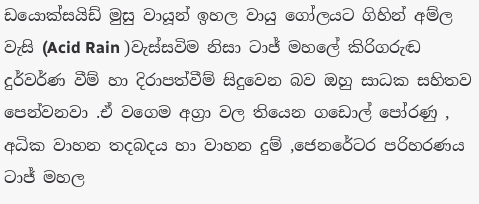ඩයොක්සයිඩ් මුසු වායූන් ඉහල වායු ගෝලයට ගිහින් අම්ල වැසි (Acid Rain )වැස්සවිම නිසා ටාජ් මහලේ කිරිගරුඬ දුර්වර්ණ වීම් හා දිරාපත්වීම් සිදුවෙන බව ඔහු සාධක සහිතව පෙන්වනවා .ඒ වගෙම අග්‍රා වල තියෙන ගඩොල් පෝරණු , අධික වාහන තදබදය හා වාහන දුම් ,ජෙනරේටර පරිහරණය ටාජ් මහල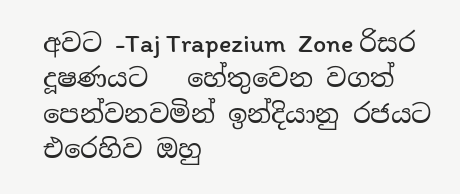අවට -Taj Trapezium  Zone රිසර දූෂණයට   හේතුවෙන වගත් පෙන්වනවමින් ඉන්දියානු රජයට එරෙහිව ඔහු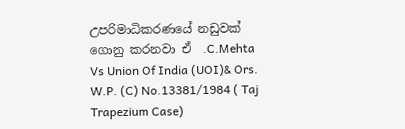උපරිමාධිකරණයේ නඩුවක් ගොනු කරනවා ඒ  .C.Mehta Vs Union Of India (UOI)& Ors. W.P. (C) No.13381/1984 ( Taj Trapezium Case)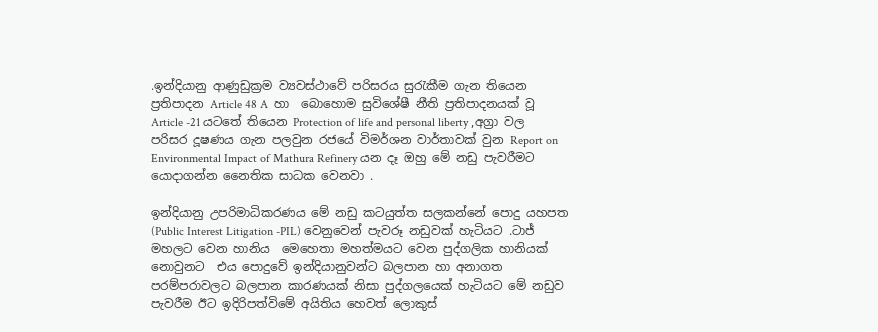.ඉන්දියානු ආණුඩුක්‍රම ව්‍යවස්ථාවේ පරිසරය සුරැකීම ගැන තියෙන ප්‍රතිපාදන Article 48 A  හා  බොහොම සුවිශේෂී නීති ප්‍රතිපාදනයක් වූ   Article -21 යටතේ තියෙන Protection of life and personal liberty ,අග්‍රා වල පරිසර දූෂණය ගැන පලවුන රජයේ විමර්ශන වාර්තාවක් වුන Report on Environmental Impact of Mathura Refinery යන දෑ ඔහු මේ නඩු පැවරීමට යොදාගන්න නෛතික සාධක වෙනවා .

ඉන්දියානු උපරිමාධිකරණය මේ නඩු කටයුත්ත සලකන්නේ පොදු යහපත  (Public Interest Litigation -PIL) වෙනුවෙන් පැවරූ නඩුවක් හැටියට .ටාජ් මහලට වෙන හානිය  මෙහෙතා මහත්මයට වෙන පුද්ගලික හානියක් නොවුනට  එය පොදුවේ ඉන්දියානුවන්ට බලපාන හා අනාගත පරම්පරාවලට බලපාන කාරණයක් නිසා පුද්ගලයෙක් හැටියට මේ නඩුව පැවරීම ඊට ඉදිරිපත්විමේ අයිතිය හෙවත් ලොකුස්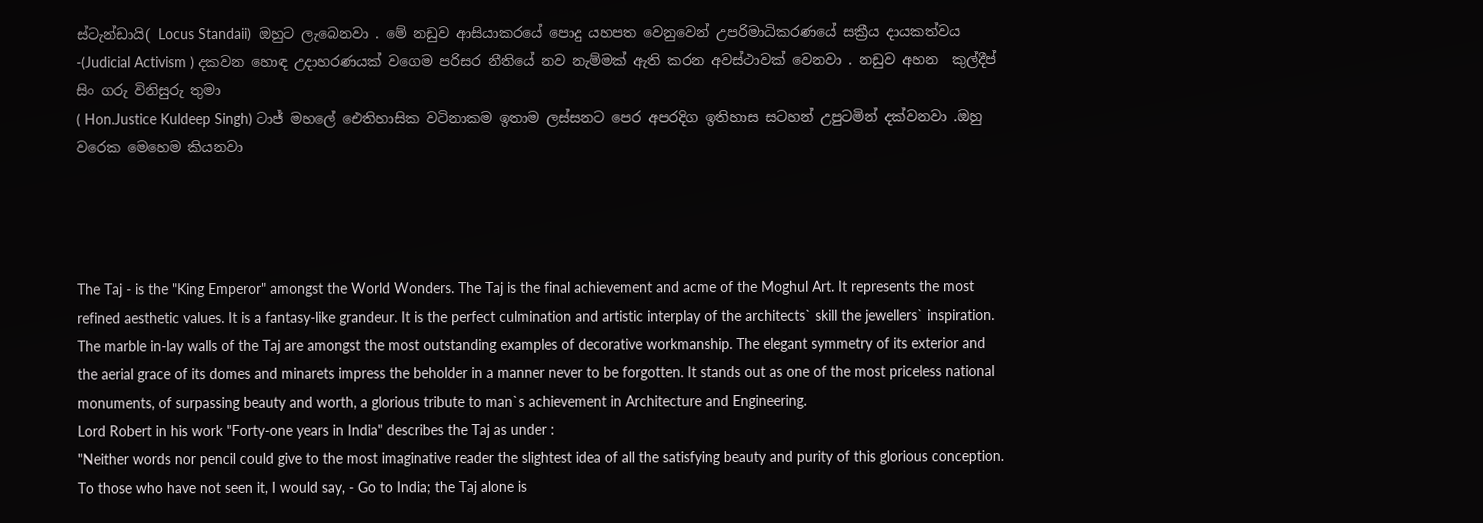ස්ටැන්ඩායි( Locus Standaii)  ඔහුට ලැබෙනවා . මේ නඩුව ආසියාකරයේ පොදු යහපත වෙනුවෙන් උපරිමාධිකරණයේ සක්‍රීය දායකත්වය -(Judicial Activism ) දකවන හොඳ උදාහරණයක් වගෙම පරිසර නීතියේ නව නැම්මක් ඇති කරන අවස්ථාවක් වෙනවා . නඩුව අහන  කුල්දීප් සිං ගරු විනිසුරු තුමා
( Hon.Justice Kuldeep Singh) ටාජ් මහලේ ඓතිහාසික වටිනාකම ඉතාම ලස්සනට පෙර අපරදිග ඉතිහාස සටහන් උපුටමින් දක්වනවා .ඔහු වරෙක මෙහෙම කියනවා




The Taj - is the "King Emperor" amongst the World Wonders. The Taj is the final achievement and acme of the Moghul Art. It represents the most refined aesthetic values. It is a fantasy-like grandeur. It is the perfect culmination and artistic interplay of the architects` skill the jewellers` inspiration. The marble in-lay walls of the Taj are amongst the most outstanding examples of decorative workmanship. The elegant symmetry of its exterior and the aerial grace of its domes and minarets impress the beholder in a manner never to be forgotten. It stands out as one of the most priceless national monuments, of surpassing beauty and worth, a glorious tribute to man`s achievement in Architecture and Engineering.
Lord Robert in his work "Forty-one years in India" describes the Taj as under :
"Neither words nor pencil could give to the most imaginative reader the slightest idea of all the satisfying beauty and purity of this glorious conception. To those who have not seen it, I would say, - Go to India; the Taj alone is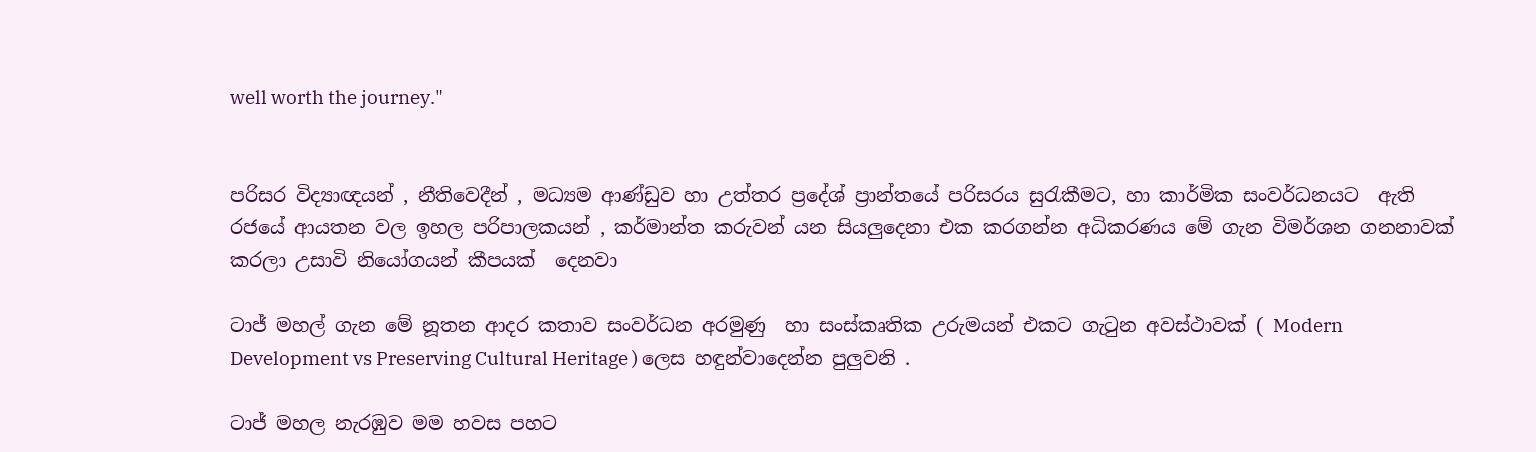well worth the journey."


පරිසර විද්‍යාඥයන් , නීතිවෙදීන් , මධ්‍යම ආණ්ඩුව හා උත්තර ප්‍රදේශ් ප්‍රාන්තයේ පරිසරය සුරැකීමට, හා කාර්මික සංවර්ධනයට  ඇති රජයේ ආයතන වල ඉහල පරිපාලකයන් , කර්මාන්ත කරුවන් යන සියලුදෙනා එක කරගන්න අධිකරණය මේ ගැන විමර්ශන ගනනාවක් කරලා උසාවි නියෝගයන් කීපයක්  දෙනවා

ටාජ් මහල් ගැන මේ නූතන ආදර කතාව සංවර්ධන අරමුණු  හා සංස්කෘතික උරුමයන් එකට ගැටුන අවස්ථාවක් ( Modern Development vs Preserving Cultural Heritage ) ලෙස හඳුන්වාදෙන්න පුලුවනි .

ටාජ් මහල නැරඹුව මම හවස පහට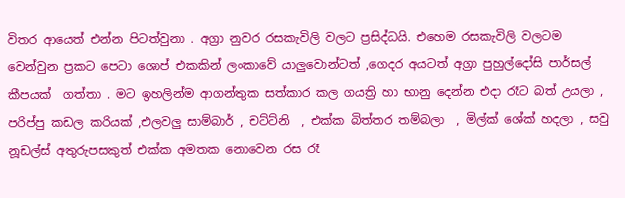විතර ආයෙත් එන්න පිටත්වුනා . අග්‍රා නුවර රසකැවිලි වලට ප්‍රසිද්ධයි. එහෙම රසකැවිලි වලටම වෙන්වුන ප්‍රකට පෙටා ශොප් එකකින් ලංකාවේ යාලුවොන්ටත් ,ගෙදර අයටත් අග්‍රා පුහුල්දෝසි පාර්සල් කීපයක්  ගත්තා . මට ඉහලින්ම ආගන්තුක සත්කාර කල ගයත්‍රි හා භානු දෙන්න එදා රෑට බත් උයලා , පරිප්පු කඩල කරියක් ,එලවලු සාම්බාර් , චට්ට්නි  , එක්ක බිත්තර තම්බලා  , මිල්ක් ශේක් හදලා , සවු නූඩල්ස් අතුරුපසකුත් එක්ක අමතක නොවෙන රස රෑ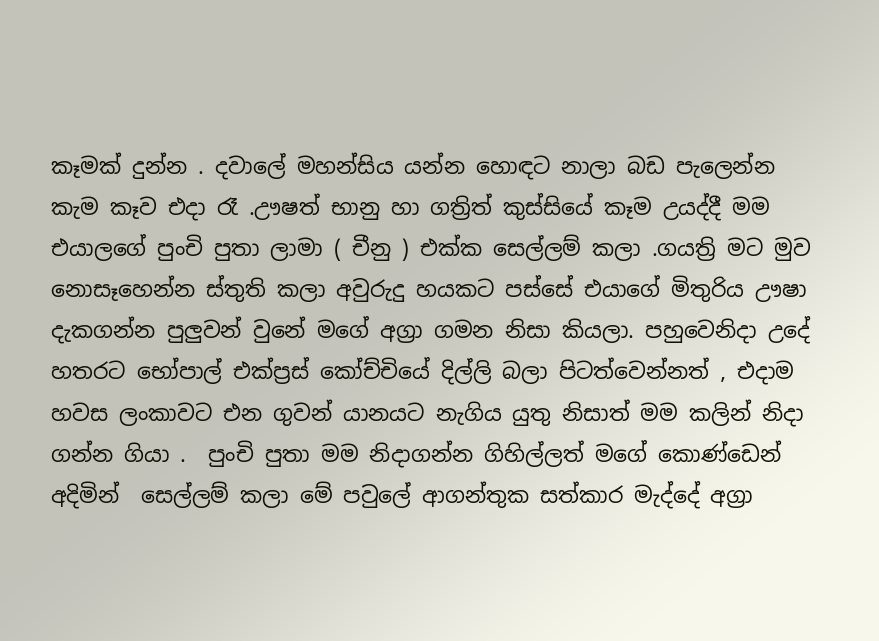කෑමක් දුන්න . දවාලේ මහන්සිය යන්න හොඳට නාලා බඩ පැලෙන්න කැම කෑව එදා රෑ .ඌෂත් භානු හා ගත්‍රිත් කුස්සියේ කෑම උයද්දී මම එයාලගේ පුංචි පුතා ලාමා ( චීනු ) එක්ක සෙල්ලම් කලා .ගයත්‍රි මට මුව නොසෑහෙන්න ස්තුති කලා අවුරුදු හයකට පස්සේ එයාගේ මිතුරිය ඌෂා දැකගන්න පුලුවන් වුනේ මගේ අග්‍රා ගමන නිසා කියලා. පහුවෙනිදා උදේ හතරට භෝපාල් එක්ප්‍රස් කෝච්චියේ දිල්ලි බලා පිටත්වෙන්නත් , එදාම හවස ලංකාවට එන ගුවන් යානයට නැගිය යුතු නිසාත් මම කලින් නිදා ගන්න ගියා .  පුංචි පුතා මම නිදාගන්න ගිහිල්ලත් මගේ කොණ්ඩෙන් අදිමින්  සෙල්ලම් කලා මේ පවුලේ ආගන්තුක සත්කාර මැද්දේ අග්‍රා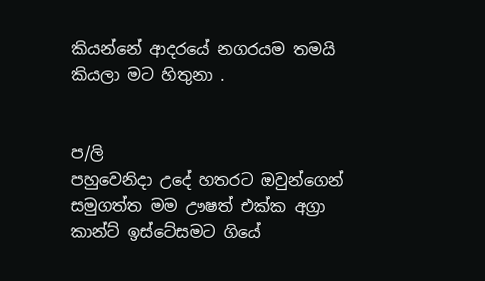කියන්නේ ආදරයේ නගරයම තමයි කියලා මට හිතුනා .


ප/ලි
පහුවෙනිදා උදේ හතරට ඔවුන්ගෙන් සමුගත්ත මම ඌෂත් එක්ක අග්‍රා කාන්ට් ඉස්ටේසමට ගියේ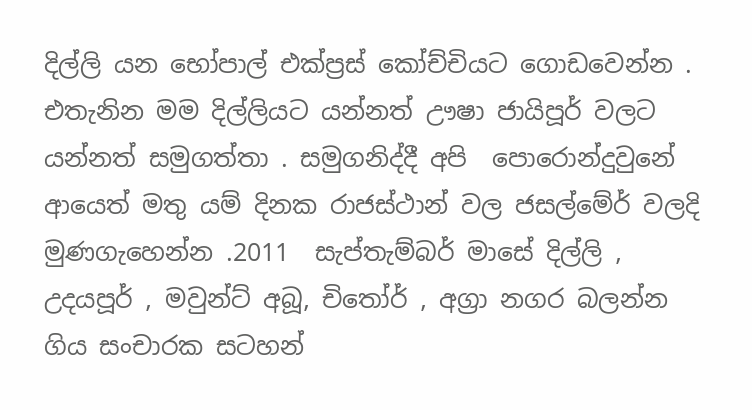දිල්ලි යන භෝපාල් එක්ප්‍රස් කෝච්චියට ගොඩවෙන්න . එතැනින මම දිල්ලියට යන්නත් ඌෂා ජායිපූර් වලට යන්නත් සමුගත්තා . සමුගනිද්දී අපි  පොරොන්දුවුනේ  ආයෙත් මතු යම් දිනක රාජස්ථාන් වල ජසල්මේර් වලදි මුණගැහෙන්න .2011  සැප්තැම්බර් මාසේ දිල්ලි , උදයපූර් , මවුන්ට් අබූ, චිතෝර් , අග්‍රා නගර බලන්න ගිය සංචාරක සටහන්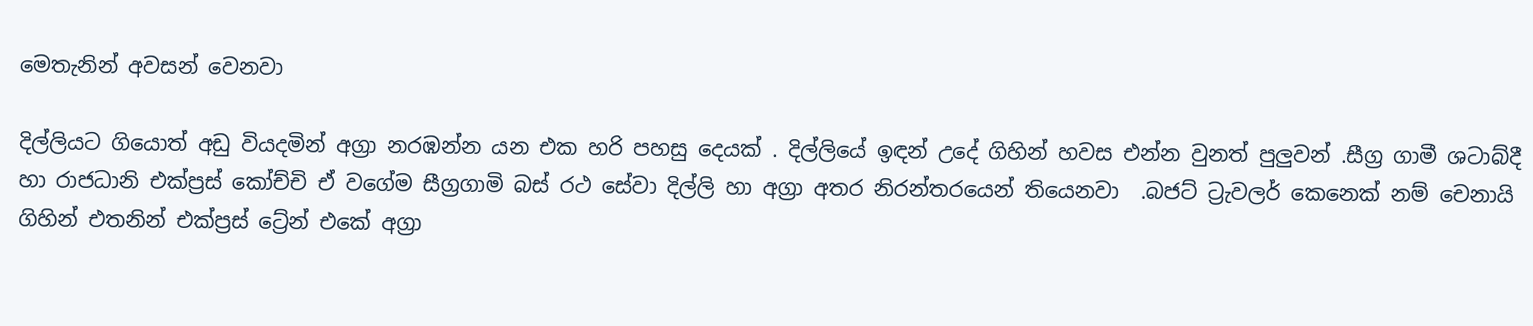මෙතැනින් අවසන් වෙනවා

දිල්ලියට ගියොත් අඩු වියදමින් අග්‍රා නරඹන්න යන එක හරි පහසු දෙයක් . දිල්ලියේ ඉඳන් උදේ ගිහින් හවස එන්න වුනත් පුලුවන් .සීග්‍ර ගාමී ශටාබ්දී හා රාජධානි එක්ප්‍රස් කෝච්චි ඒ වගේම සීග්‍රගාමි බස් රථ සේවා දිල්ලි හා අග්‍රා අතර නිරන්තරයෙන් තියෙනවා  .බජට් ට්‍රැවලර් කෙනෙක් නම් චෙනායි ගිහින් එතනින් එක්ප්‍රස් ට්‍රේන් එකේ අග්‍රා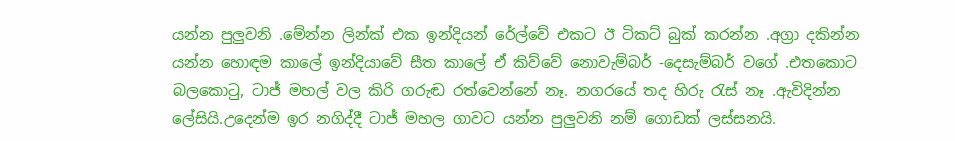යන්න පුලුවනි .මේන්න ලින්ක් එක ඉන්දියන් රේල්වේ එකට ඊ ටිකට් බුක් කරන්න .අග්‍රා දකින්න යන්න හොඳම කාලේ ඉන්දියාවේ සීත කාලේ ඒ කිව්වේ නොවැම්බර් -දෙසැම්බර් වගේ .එතකොට බලකොටු, ටාජ් මහල් වල කිරි ගරුඬ රත්වෙන්නේ නෑ. නගරයේ තද හිරු රැස් නෑ .ඇවිදින්න ලේසියි.උදෙන්ම ඉර නගිද්දී ටාජ් මහල ගාවට යන්න පුලුවනි නම් ගොඩක් ලස්සනයි.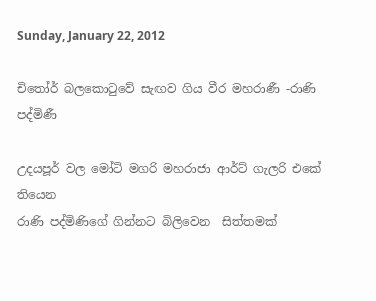Sunday, January 22, 2012

චිතෝර් බලකොටුවේ සැඟව ගිය වීර මහරාණී -රාණි පද්මිණී

උදයපූර් වල මෝටි මගරි මහරාජා ආර්ට් ගැලරි එකේ තියෙන
රාණි පද්මිණිගේ ගින්නට බිලිවෙන  සිත්තමක්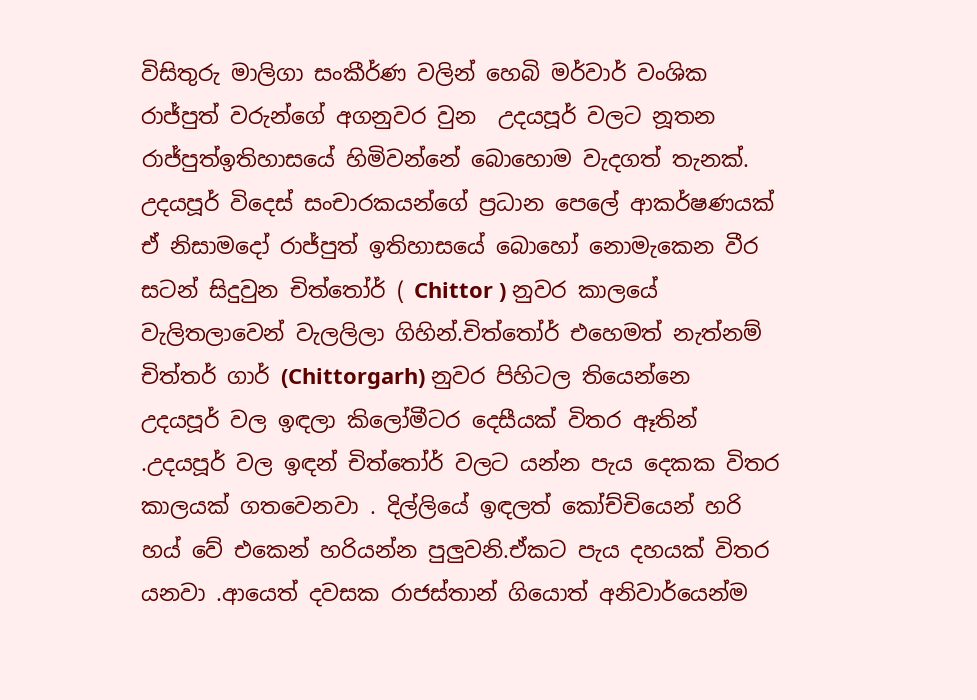විසිතුරු මාලිගා සංකීර්ණ වලින් හෙබි මර්වාර් වංශික රාජ්පුත් වරුන්ගේ අගනුවර වුන  උදයපූර් වලට නූතන   රාජ්පුත්ඉතිහාසයේ හිමිවන්නේ බොහොම වැදගත් තැනක්. උදයපූර් විදෙස් සංචාරකයන්ගේ ප්‍රධාන පෙලේ ආකර්ෂණයක් ඒ නිසාමදෝ රාජ්පුත් ඉතිහාසයේ බොහෝ නොමැකෙන වීර සටන් සිදුවුන චිත්තෝර් ( Chittor ) නුවර කාලයේ වැලිතලාවෙන් වැලලිලා ගිහින්.චිත්තෝර් එහෙමත් නැත්නම් චිත්තර් ගාර් (Chittorgarh) නුවර පිහිටල තියෙන්නෙ උදයපූර් වල ඉඳලා කිලෝමීටර දෙසීයක් විතර ඈතින් .උදයපූර් වල ඉඳන් චිත්තෝර් වලට යන්න පැය දෙකක විතර කාලයක් ගතවෙනවා . දිල්ලියේ ඉඳලත් කෝච්චියෙන් හරි හය් වේ එකෙන් හරියන්න පුලුවනි.ඒකට පැය දහයක් විතර යනවා .ආයෙත් දවසක රාජස්තාන් ගියොත් අනිවාර්යෙන්ම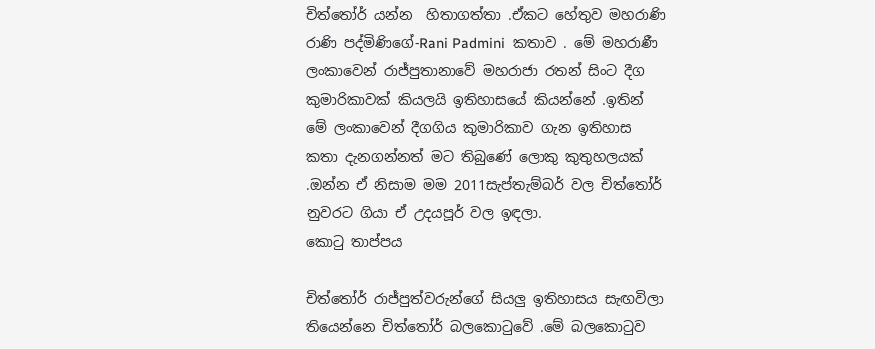චිත්තෝර් යන්න  හිතාගත්තා .ඒකට හේතුව මහරාණි රාණි පද්මිණිගේ-Rani Padmini  කතාව . මේ මහරාණී ලංකාවෙන් රාජ්පුතානාවේ මහරාජා රතන් සිංට දීග කුමාරිකාවක් කියලයි ඉතිහාසයේ කියන්නේ .ඉතින් මේ ලංකාවෙන් දීගගිය කුමාරිකාව ගැන ඉතිහාස කතා දැනගන්නත් මට තිබුණේ ලොකු කුතුහලයක් .ඔන්න ඒ නිසාම මම 2011සැප්තැම්බර් වල චිත්තෝර් නුවරට ගියා ඒ උදයපූර් වල ඉඳලා.
කොටු තාප්පය

චිත්තෝර් රාජ්පුත්වරුන්ගේ සියලු ඉතිහාසය සැඟවිලා තියෙන්නෙ චිත්තෝර් බලකොටුවේ .මේ බලකොටුව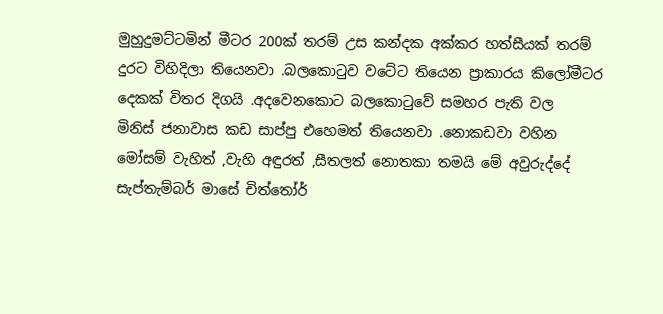මුහුදුමට්ටමින් මීටර 200ක් තරම් උස කන්දක අක්කර හත්සීයක් තරම් දුරට විහිදිලා තියෙනවා .බලකොටුව වටේට තියෙන ප්‍රාකාරය කිලෝමීටර දෙකක් විතර දිගයි .අදවෙනකොට බලකොටුවේ සමහර පැති වල  මිනිස් ජනාවාස කඩ සාප්පු එහෙමත් තියෙනවා .නොකඩවා වහින මෝසම් වැහිත් ,වැහි අඳුරත් ,සීතලත් නොතකා තමයි මේ අවුරුද්දේ සැප්තැම්බර් මාසේ චිත්තෝර්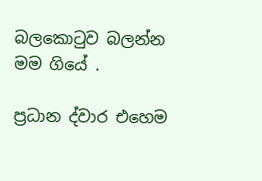බලකොටුව බලන්න මම ගියේ .

ප්‍රධාන ද්වාර එහෙම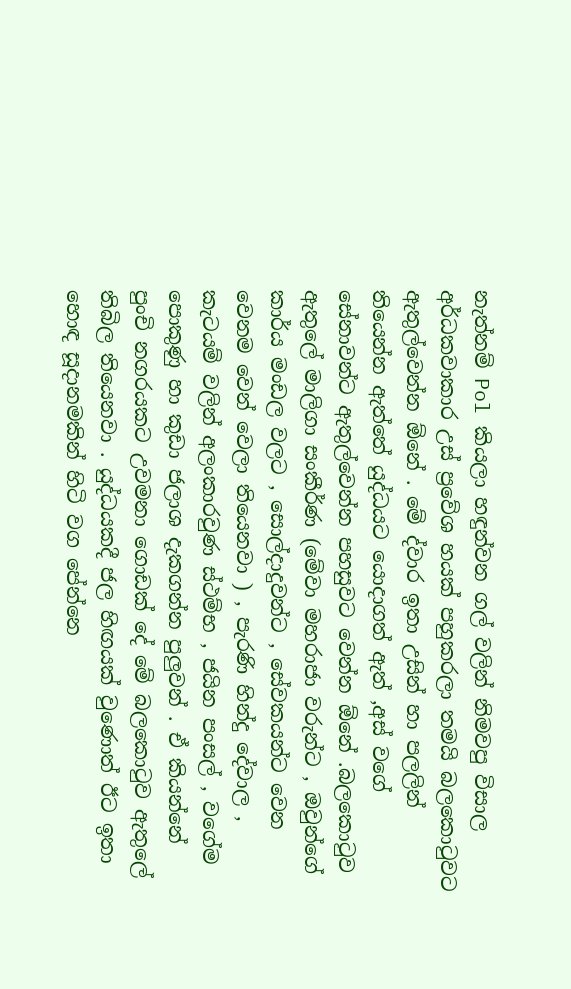නැත්නම් Pol කියලා හඳුන්වන ගල් වලින් නිමවපු විසාල අර්ධකවාකාර උස් ප්‍රවේශ හයක් පහුකරලා තමයි බලකොටුවට ඇතුල්වෙන්න ඕනේ . මේ ද්වාර ඉතා උසින් හා පලලින් තියෙන්න ඇත්තේ යුද්ධයට යොදාගත් ඇත් ,අස් වගේ සේනාවන්ට ඇතුල්වෙන්න පහසුවට වෙන්න ඕනේ .බලකොටුව ඇතුලේ මාලිගා සංකීර්ණ (මේවා මහරාජා වරුන්ට , ඔවුන්ගේ කාර්ය මංඩල වලට , සොල්දාදුවන්ට , සේවකයන්ට වෙන වෙනම වෙන් වෙලා තියෙනවා ) , පැරණි හින්දු දේවාල , කැටයම් වලින් අලංකාරවුණ ස්ථම්භ , ජයින පංසල් , වගේම පොකුණු හා කුඩා ජලාශ දැකගන්න පුලුවන් . ඒ කියන්නේ පුංචි නගරයකට උවමනා ගොඩක් දේ මේ බලකොටුව ඇතුලේ තිබිල තියෙනවා . යුද්ධයකදී ජල හිඟයක් වුණොත් ඊට ඉතා හොඳ සූදානමකින් හිටි වග පේන්නෙ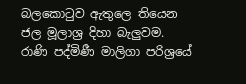බලකොටුව ඇතුලෙ තියෙන ජල මූලාශ්‍ර දිහා බැලුවම.
රාණි පද්මිණී මාලිගා පරිශ්‍රයේ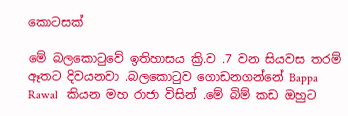කොටසක්

මේ බලකොටුවේ ඉතිහාසය ක්‍රි.ව .7 වන සියවස තරම් ඈතට දිවයනවා .බලකොටුව ගොඩනගන්නේ Bappa Rawal   කියන මහ රාජා විසින් .මේ බිම් කඩ ඔහුට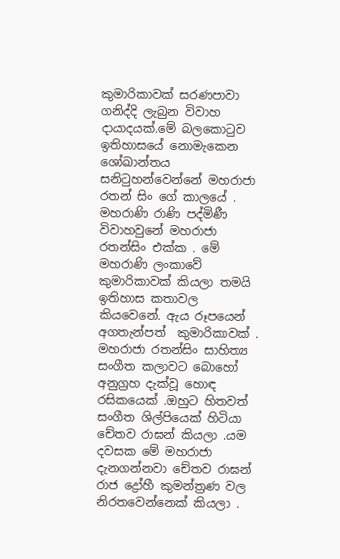කුමාරිකාවක් සරණපාවා ගනිද්දි ලැබුන විවාහ දායාදයක්.මේ බලකොටුව ඉතිහාසයේ නොමැකෙන ශෝඛාන්තය සනිටුහන්වෙන්නේ මහරාජා රතන් සිං ගේ කාලයේ . මහරාණි රාණි පද්මිණී විවාහවුනේ මහරාජා රතන්සිං එක්ක . මේ මහරාණි ලංකාවේ කුමාරිකාවක් කියලා තමයි ඉතිහාස කතාවල කියවෙනේ. ඇය රූපයෙන් අගතැන්පත්  කුමාරිකාවක් . මහරාජා රතන්සිං සාහිත්‍ය සංගීත කලාවට බොහෝ අනුග්‍රහ දැක්වූ හොඳ රසිකයෙක් .ඔහුට හිතවත් සංගීත ශිල්පියෙක් හිටියා චේතව රාඝන් කියලා .යම දවසක මේ මහරාජා දැනගන්නවා චේතව රාඝන් රාජ ද්‍රෝහී කුමන්ත්‍රණ වල නිරතවෙන්නෙක් කියලා .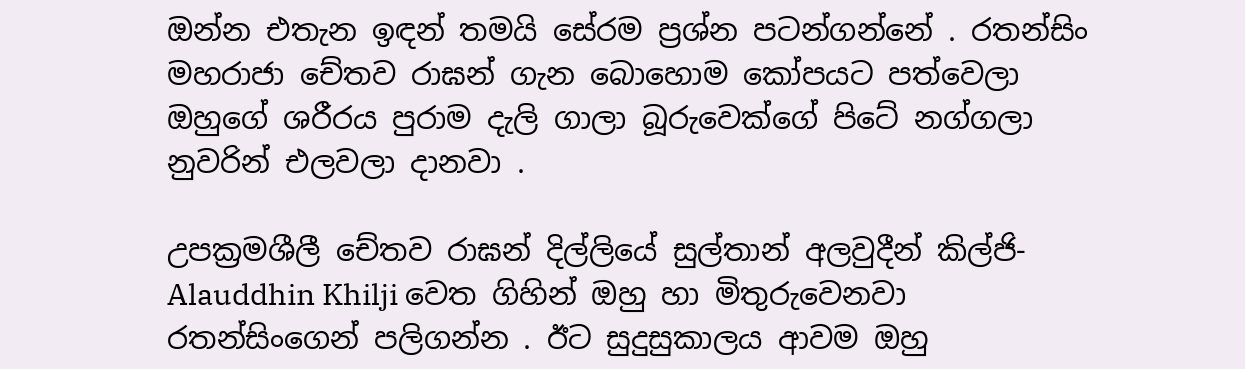ඔන්න එතැන ඉඳන් තමයි සේරම ප්‍රශ්න පටන්ගන්නේ . රතන්සිං මහරාජා චේතව රාඝන් ගැන බොහොම කෝපයට පත්වෙලා ඔහුගේ ශරීරය පුරාම දැලි ගාලා බූරුවෙක්ගේ පිටේ නග්ගලා නුවරින් එලවලා දානවා .

උපක්‍රමශීලී චේතව රාඝන් දිල්ලියේ සුල්තාන් අලවුදීන් කිල්ජි- Alauddhin Khilji වෙත ගිහින් ඔහු හා මිතුරුවෙනවා රතන්සිංගෙන් පලිගන්න . ඊට සුදුසුකාලය ආවම ඔහු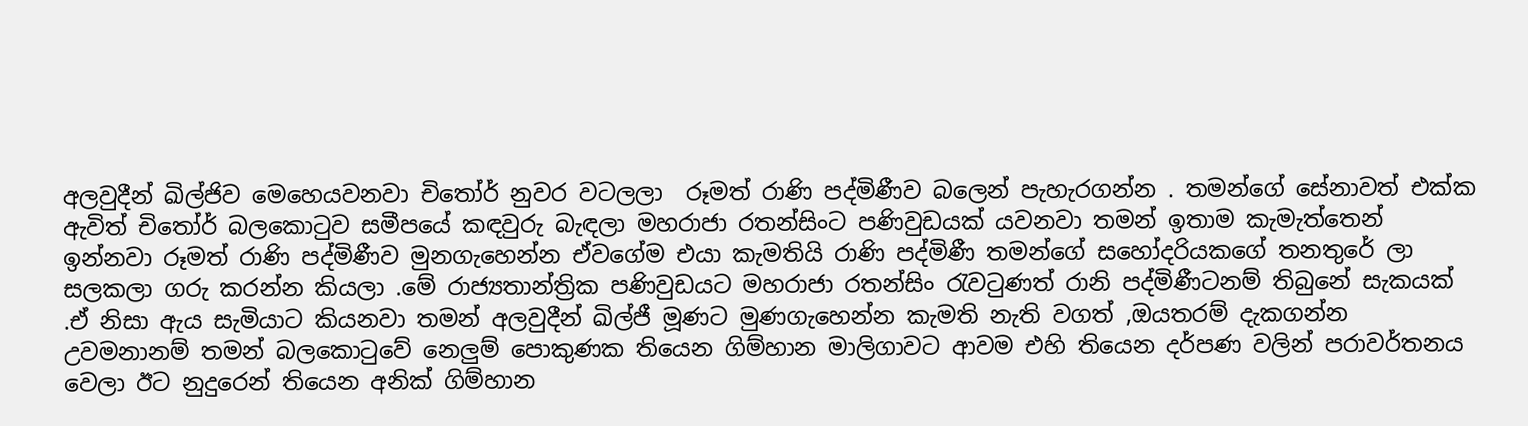අලවුදීන් ඛිල්ජිව මෙහෙයවනවා චිතෝර් නුවර වටලලා  රූමත් රාණි පද්මිණීව බලෙන් පැහැරගන්න . තමන්ගේ සේනාවත් එක්ක ඇවිත් චිතෝර් බලකොටුව සමීපයේ කඳවුරු බැඳලා මහරාජා රතන්සිංට පණිවුඩයක් යවනවා තමන් ඉතාම කැමැත්තෙන් ඉන්නවා රූමත් රාණි පද්මිණීව මුනගැහෙන්න ඒවගේම එයා කැමතියි රාණි පද්මිණී තමන්ගේ සහෝදරියකගේ තනතුරේ ලා සලකලා ගරු කරන්න කියලා .මේ රාජ්‍යතාන්ත්‍රික පණිවුඩයට මහරාජා රතන්සිං රැවටුණත් රානි පද්මිණීටනම් තිබුනේ සැකයක් .ඒ නිසා ඇය සැමියාට කියනවා තමන් අලවුදීන් ඛිල්ජී මූණට මුණගැහෙන්න කැමති නැති වගත් ,ඔයතරම් දැකගන්න උවමනානම් තමන් බලකොටුවේ නෙලුම් පොකුණක තියෙන ගිම්හාන මාලිගාවට ආවම එහි තියෙන දර්පණ වලින් පරාවර්තනය වෙලා ඊට නුදුරෙන් තියෙන අනික් ගිම්හාන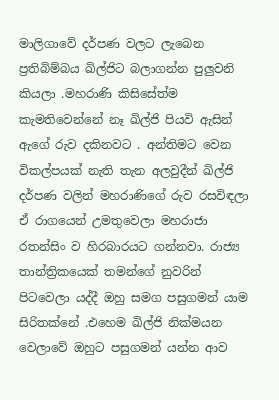මාලිගාවේ දර්පණ වලට ලැබෙන ප්‍රතිබිම්බය ඛිල්ජිට බලාගන්න පුලුවනි කියලා .මහරාණි කිසිසේත්ම කැමතිවෙන්නේ නෑ ඛිල්ජි පියවි ඇසින් ඇගේ රුව දකිනවට . අන්තිමට වෙන විකල්පයක් නැති තැන අලවුදීන් ඛිල්ජි දර්පණ වලින් මහරාණිගේ රුව රසවිඳලා ඒ රාගයෙන් උමතුවෙලා මහරාජා රතන්සිං ව හිරබාරයට ගන්නවා. රාජ්‍ය තාන්ත්‍රිකයෙක් තමන්ගේ නුවරින් පිටවෙලා යද්දී ඔහු සමග පසුගමන් යාම සිරිතක්නේ .එහෙම ඛිල්ජි නික්මයන වෙලාවේ ඔහුට පසුගමන් යන්න ආව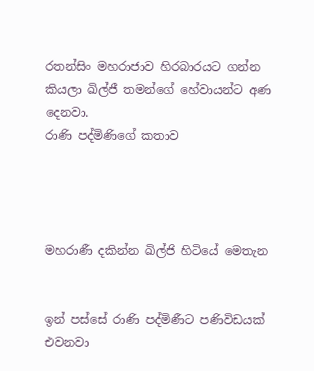රතන්සිං මහරාජාව හිරබාරයට ගන්න කියලා ඛිල්ජී තමන්ගේ හේවායන්ට අණ දෙනවා.
රාණි පද්මිණිගේ කතාව




මහරාණී දකින්න ඛිල්ජි හිටියේ මෙතැන


ඉන් පස්සේ රාණි පද්මිණීට පණිවිඩයක් එවනවා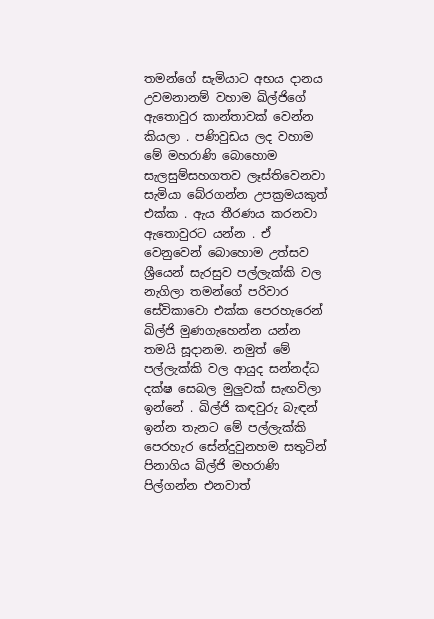තමන්ගේ සැමියාට අභය දානය උවමනානම් වහාම ඛිල්ජිගේ ඇතොවුර කාන්තාවක් වෙන්න කියලා . පණිවුඩය ලද වහාම මේ මහරාණි බොහොම සැලසුම්සහගතව ලෑස්තිවෙනවා සැමියා බේරගන්න උපක්‍රමයකුත් එක්ක . ඇය තීරණය කරනවා ඇතොවුරට යන්න . ඒ වෙනුවෙන් බොහොම උත්සව ශ්‍රීයෙන් සැරසුව පල්ලැක්කි වල නැගිලා තමන්ගේ පරිවාර සේවිකාවො එක්ක පෙරහැරෙන් ඛිල්ජි මුණගැහෙන්න යන්න තමයි සූදානම. නමුත් මේ පල්ලැක්කි වල ආයුද සන්නද්ධ දක්ෂ සෙබල මුලුවක් සැඟවිලා ඉන්නේ . ඛිල්ජි කඳවුරු බැඳන් ඉන්න තැනට මේ පල්ලැක්කි පෙරහැර සේන්දුවුනහම සතුටින් පිනාගිය ඛිල්ජි මහරාණි පිල්ගන්න එනවාත්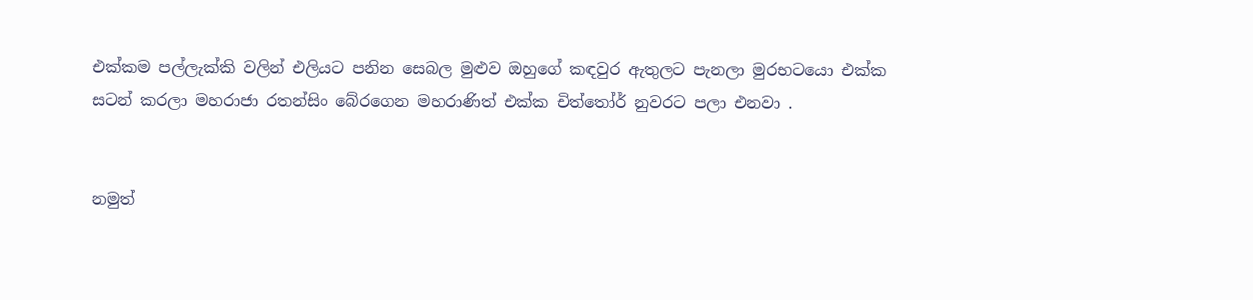එක්කම පල්ලැක්කි වලින් එලියට පනින සෙබල මුළුව ඔහුගේ කඳවුර ඇතුලට පැනලා මුරභටයො එක්ක සටන් කරලා මහරාජා රතන්සිං බේරගෙන මහරාණිත් එක්ක චිත්තෝර් නුවරට පලා එනවා .


නමුත්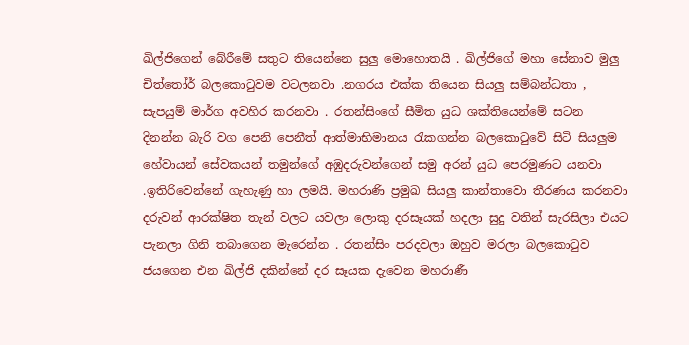ඛිල්ජිගෙන් බේරීමේ සතුට තියෙන්නෙ සුලු මොහොතයි . ඛිල්ජිගේ මහා සේනාව මුලු චිත්තෝර් බලකොටුවම වටලනවා .නගරය එක්ක තියෙන සියලු සම්බන්ධතා , සැපයුම් මාර්ග අවහිර කරනවා . රතන්සිංගේ සීමිත යුධ ශක්තියෙන්මේ සටන  දිනන්න බැරි වග පෙනි පෙනීත් ආත්මාභිමානය රැකගන්න බලකොටුවේ සිටි සියලුම හේවායන් සේවකයන් තමුන්ගේ අඹුදරුවන්ගෙන් සමු අරන් යුධ පෙරමුණට යනවා .ඉතිරිවෙන්නේ ගැහැණු හා ලමයි. මහරාණි ප්‍රමුඛ සියලු කාන්තාවො තීරණය කරනවා දරුවන් ආරක්ෂිත තැන් වලට යවලා ලොකු දරසෑයක් හදලා සුදු වතින් සැරසිලා එයට පැනලා ගිනි තබාගෙන මැරෙන්න . රතන්සිං පරදවලා ඔහුව මරලා බලකොටුව ජයගෙන එන ඛිල්ජි දකින්නේ දර සෑයක දැවෙන මහරාණී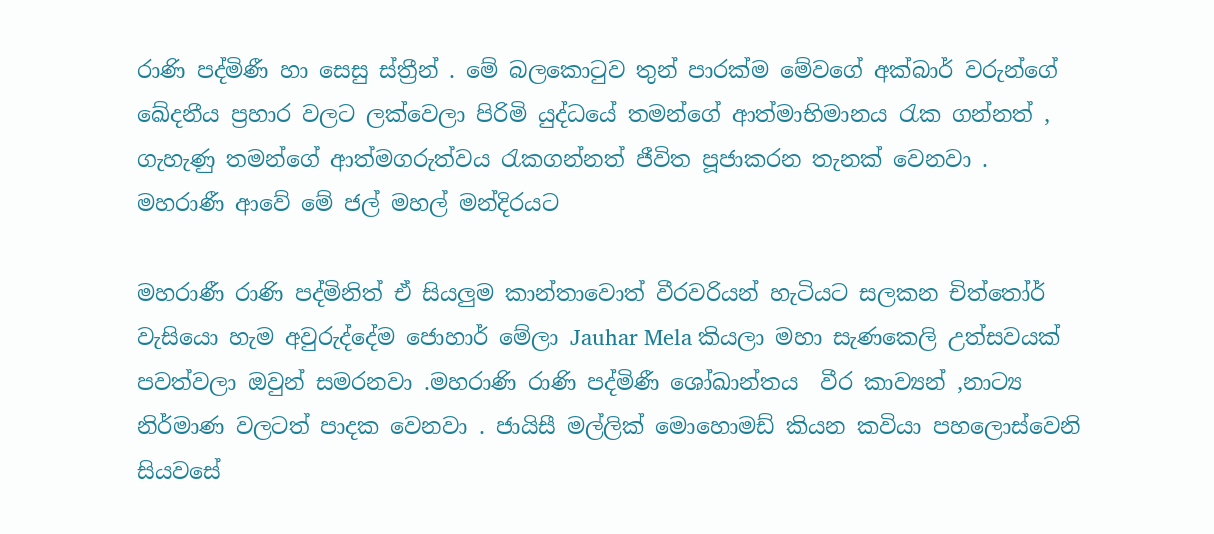රාණි පද්මිණී හා සෙසු ස්ත්‍රීන් . මේ බලකොටුව තුන් පාරක්ම මේවගේ අක්බාර් වරුන්ගේ ඛේදනීය ප්‍රහාර වලට ලක්වෙලා පිරිමි යුද්ධයේ තමන්ගේ ආත්මාභිමානය රැක ගන්නත් , ගැහැණු තමන්ගේ ආත්මගරුත්වය රැකගන්නත් ජීවිත පූජාකරන තැනක් වෙනවා .
මහරාණී ආවේ මේ ජල් මහල් මන්දිරයට

මහරාණී රාණි පද්මිනිත් ඒ සියලුම කාන්තාවොත් වීරවරියන් හැටියට සලකන චිත්තෝර් වැසියො හැම අවුරුද්දේම ජොහාර් මේලා Jauhar Mela කියලා මහා සැණකෙලි උත්සවයක් පවත්වලා ඔවුන් සමරනවා .මහරාණි රාණි පද්මිණී ශෝඛාන්තය  වීර කාව්‍යන් ,නාට්‍ය නිර්මාණ වලටත් පාදක වෙනවා . ජායිසී මල්ලික් මොහොමඩ් කියන කවියා පහලොස්වෙනි සියවසේ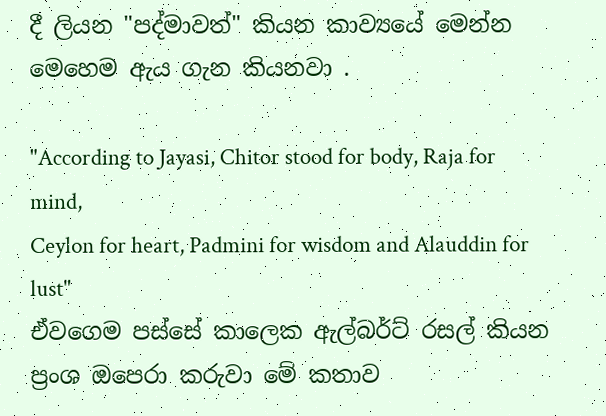දී ලියන "පද්මාවත්" කියන කාව්‍යයේ මෙන්න මෙහෙම ඇය ගැන කියනවා .

"According to Jayasi, Chitor stood for body, Raja for mind,
Ceylon for heart, Padmini for wisdom and Alauddin for lust"
ඒවගෙම පස්සේ කාලෙක ඇල්බර්ට් රසල් කියන ප්‍රංශ ඔපෙරා කරුවා මේ කතාව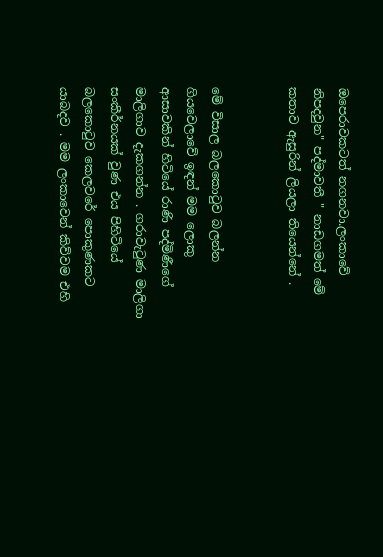ඔපෙරාවකටත් නගනවා.ලංකාවේ නිපදවුන" පද්මාවතී " නාඩගමත් මේ කතාව ඇසුරින් ලියලා තියෙන්නේ .


මේ විසාල බලකොටුව බලන්න ගියවෙලාවේ ඉඳන් මම ලොකු ආසාවකින් හිටියේ රාණි පද්මිණීගේ මාලිගාව දැකගන්න . ගරාවැටුණ මාලිගා සංකීර්නයක් වුණ එය පිහිටියේ බලකොටුව කෙලවරේ පොකුණකට යාබදව . මම ලංකාවෙන් කිව්වම එහි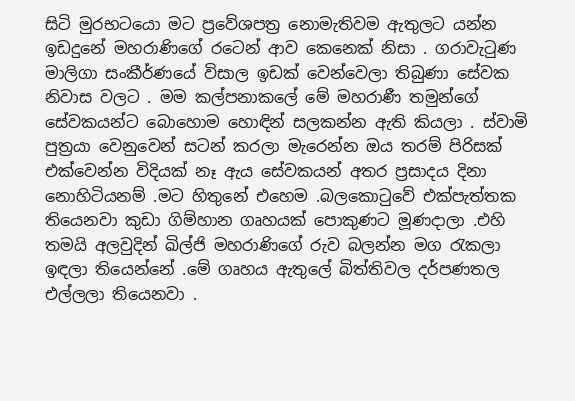සිටි මුරභටයො මට ප්‍රවේශපත්‍ර නොමැතිවම ඇතුලට යන්න ඉඩදුනේ මහරාණිගේ රටෙන් ආව කෙනෙක් නිසා . ගරාවැටුණ මාලිගා සංකීර්ණයේ විසාල ඉඩක් වෙන්වෙලා තිබුණා සේවක නිවාස වලට . මම කල්පනාකලේ මේ මහරාණී තමුන්ගේ සේවකයන්ට බොහොම හොඳින් සලකන්න ඇති කියලා . ස්වාමි පුත්‍රයා වෙනුවෙන් සටන් කරලා මැරෙන්න ඔය තරම් පිරිසක් එක්වෙන්න විදියක් නෑ ඇය සේවකයන් අතර ප්‍රසාදය දිනා නොහිටියනම් .මට හිතුනේ එහෙම .බලකොටුවේ එක්පැත්තක තියෙනවා කුඩා ගිම්හාන ගෘහයක් පොකුණට මූණදාලා .එහි තමයි අලවුදින් ඛිල්ජි මහරාණිගේ රුව බලන්න මග රැකලා ඉඳලා තියෙන්නේ .මේ ගෘහය ඇතුලේ බිත්තිවල දර්පණතල එල්ලලා තියෙනවා .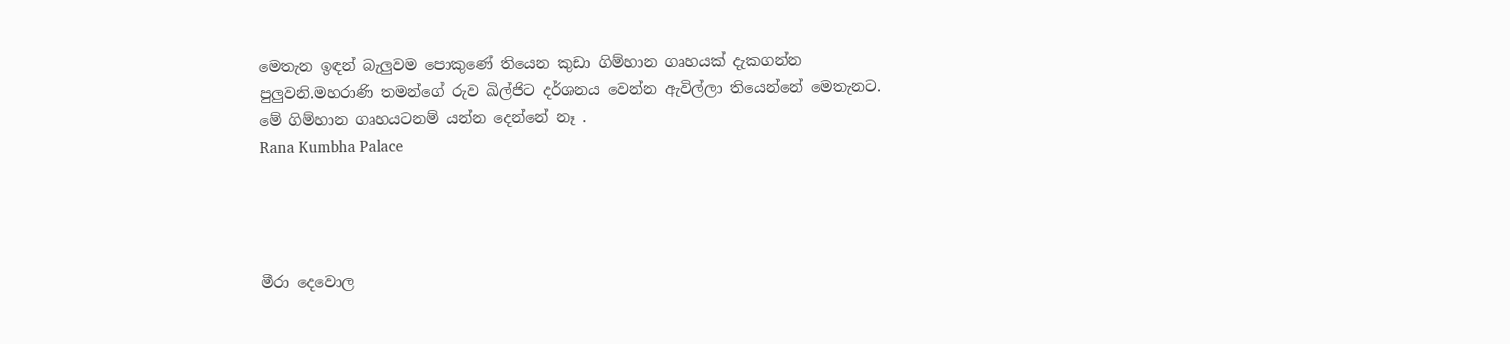මෙතැන ඉඳන් බැලුවම පොකුණේ තියෙන කුඩා ගිම්හාන ගෘහයක් දැකගන්න පුලුවනි.මහරාණි තමන්ගේ රුව ඛිල්ජිට දර්ශනය වෙන්න ඇවිල්ලා තියෙන්නේ මෙතැනට. මේ ගිම්හාන ගෘහයටනම් යන්න දෙන්නේ නෑ .
Rana Kumbha Palace




මීරා දෙවොල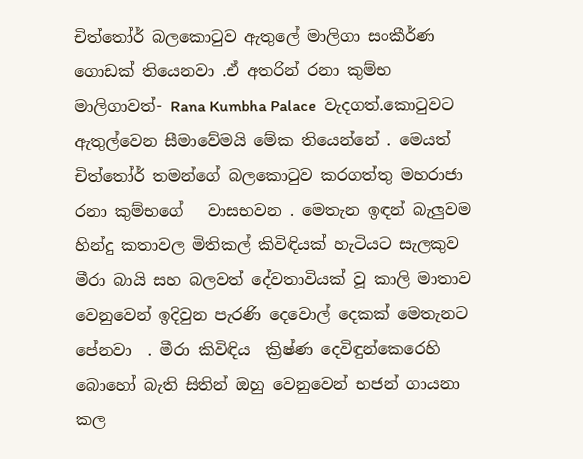චිත්තෝර් බලකොටුව ඇතුලේ මාලිගා සංකීර්ණ ගොඩක් තියෙනවා .ඒ අතරින් රනා කුම්භ මාලිගාවත්- Rana Kumbha Palace  වැදගත්.කොටුවට ඇතුල්වෙන සීමාවේමයි මේක තියෙන්නේ . මෙයත් චිත්තෝර් තමන්ගේ බලකොටුව කරගත්තු මහරාජා රනා කුම්භගේ   වාසභවන . මෙතැන ඉඳන් බැලුවම හින්දු කතාවල මිතිකල් කිවිඳියක් හැටියට සැලකුව මීරා බායි සහ බලවත් දේවතාවියක් වූ කාලි මාතාව  වෙනුවෙන් ඉදිවුන පැරණි දෙවොල් දෙකක් මෙතැනට පේනවා  . මීරා කිවිඳිය  ක්‍රිෂ්ණ දෙවිඳුන්කෙරෙහි බොහෝ බැති සිතින් ඔහු වෙනුවෙන් භජන් ගායනා කල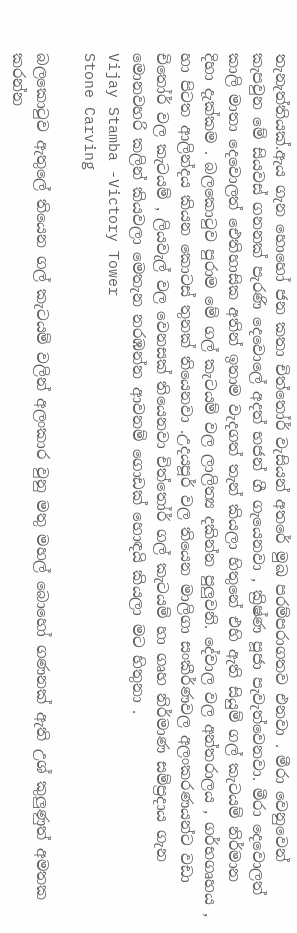තැනැත්තියක්.ඇය ගැන හොහෝ ජන කතා චිත්තෝර් වැසියන් අතරේ මුඛ පරම්පරාගතව එනවා . මීරා වෙනුවෙන් කැපවුන මේ සියවස් ගනනක් පැරණි දෙවොලේ අදත් භජන් ගී ගැයෙනවා , ක්‍රිෂ්ණ පූජා පැවැත්වෙනවා. මීරා දෙවොලත් කාලි මාතා දෙවොලත් ඓතිහාසික අතින් ඉතාම වැදගත් තැන් කියලා හිතුනේ එහි ඇති සියුම් ගල් කැටයම් නිර්මාන දිහා දැක්කම . බලකොටුව පුරාම මේ ගල් කැටයම් වල ලාලිත්‍ය දකින්න පුලුවනි. දේවාල වල අන්තරාලය , ගර්භගෘහය , හා පිටත ආලින්දය කියන කොටස් තුනක් තියෙනවා .උදයපූර් වල තියෙන මාලිගා සංකීර්ණවල අලංකරණයන්ට වඩා චිතෝර් වල කැටයම් , ලියවැල් වල වෙනසක් තියෙනවා චිත්තෝර් ගල් කැටයම් හා ගෘහ නිර්මාණ සම්ප්‍රදාය ගැන මොනවහරි කලින් කියවලා මෙතැන නරඹන්න ආවනම් ගොඩක් හොඳයි කියලා මට හිතුනා .
Vijay Stamba -Victory Tower
Stone Carving

බලකොටුව ඇතුලේ තියෙන ගල් කැටයම් වලින් අලංකාර වුනු මතු මහල් බොහෝ ගණනක් ඇති උශ් කුලුණුත් අමතක කරන්න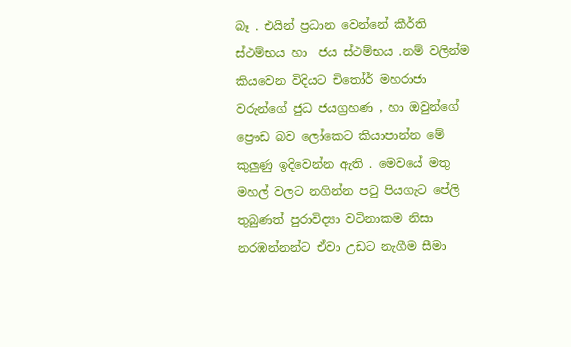බෑ . එයින් ප්‍රධාන වෙන්නේ කීර්ති ස්ථම්භය හා  ජය ස්ථම්භය .නම් වලින්ම කියවෙන විදියට චිතෝර් මහරාජා වරුන්ගේ ජුධ ජයග්‍රහණ , හා ඔවුන්ගේ ප්‍රෞඩ බව ලෝකෙට කියාපාන්න මේ කුලුණු ඉදිවෙන්න ඇති . මෙවයේ මතු මහල් වලට නගින්න පටු පියගැට පේලි තුබුණත් පුරාවිද්‍යා වටිනාකම නිසා නරඹන්නන්ට ඒවා උඩට නැගීම සීමා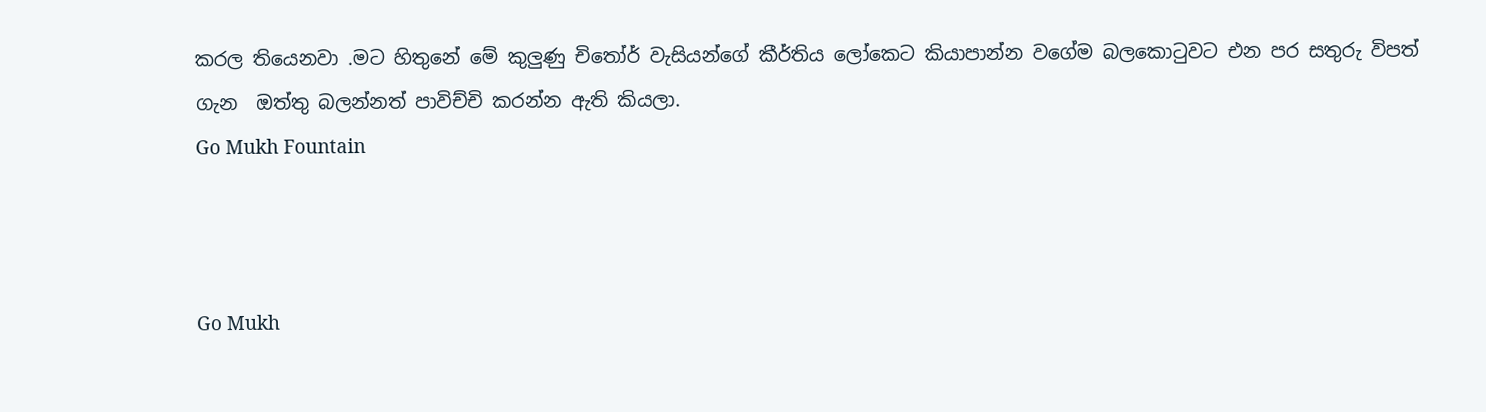කරල තියෙනවා .මට හිතුනේ මේ කුලුණු චිතෝර් වැසියන්ගේ කීර්තිය ලෝකෙට කියාපාන්න වගේම බලකොටුවට එන පර සතුරු විපත් ගැන  ඔත්තු බලන්නත් පාවිච්චි කරන්න ඇති කියලා.
Go Mukh Fountain



Go Mukh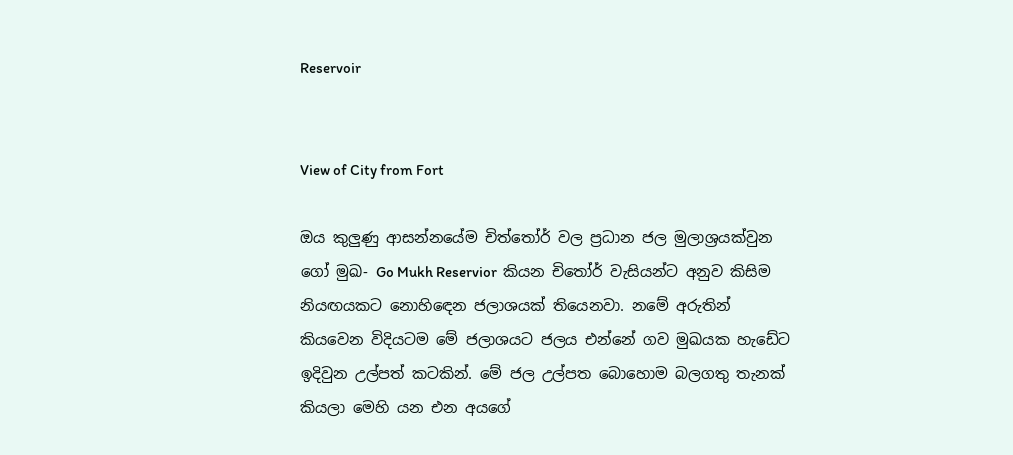Reservoir


View of City from Fort

ඔය කුලුණු ආසන්නයේම චිත්තෝර් වල ප්‍රධාන ජල මුලාශ්‍රයක්වුන ගෝ මුඛ- Go Mukh Reservior  කියන චිතෝර් වැසියන්ට අනුව කිසිම නියඟයකට නොහිඳෙන ජලාශයක් තියෙනවා. නමේ අරුතින් කියවෙන විදියටම මේ ජලාශයට ජලය එන්නේ ගව මුඛයක හැඩේට ඉදිවුන උල්පත් කටකින්. මේ ජල උල්පත බොහොම බලගතු තැනක් කියලා මෙහි යන එන අයගේ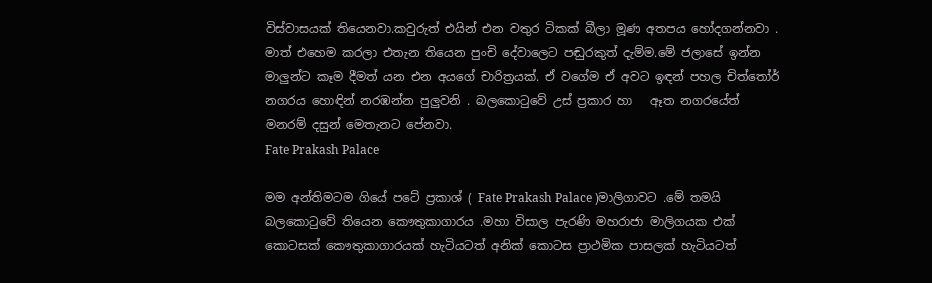විස්වාසයක් තියෙනවා.කවුරුත් එයින් එන වතුර ටිකක් බීලා මූණ අතපය හෝදගන්නවා . මාත් එහෙම කරලා එතැන තියෙන පුංචි දේවාලෙට පඬුරකුත් දැම්ම.මේ ජලාසේ ඉන්න මාලුන්ට කෑම දීමත් යන එන අයගේ චාරිත්‍රයක්. ඒ වගේම ඒ අවට ඉඳන් පහල චිත්තෝර් නගරය හොඳින් නරඹන්න පුලුවනි . බලකොටුවේ උස් ප්‍රකාර හා   ඈත නගරයේත් මනරම් දසුන් මෙතැනට පේනවා.
Fate Prakash Palace

මම අන්තිමටම ගියේ පටේ ප්‍රකාශ් ( Fate Prakash Palace )මාලිගාවට .මේ තමයි බලකොටුවේ තියෙන කෞතුකාගාරය .මහා විසාල පැරණි මහරාජා මාලිගයක එක් කොටසක් කෞතුකාගාරයක් හැටියටත් අනික් කොටස ප්‍රාථමික පාසලක් හැටියටත්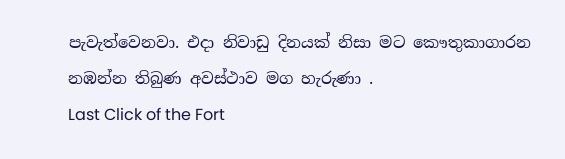පැවැත්වෙනවා. එදා නිවාඩු දිනයක් නිසා මට කෞතුකාගාරන නඹන්න තිබුණ අවස්ථාව මග හැරුණා .
Last Click of the Fort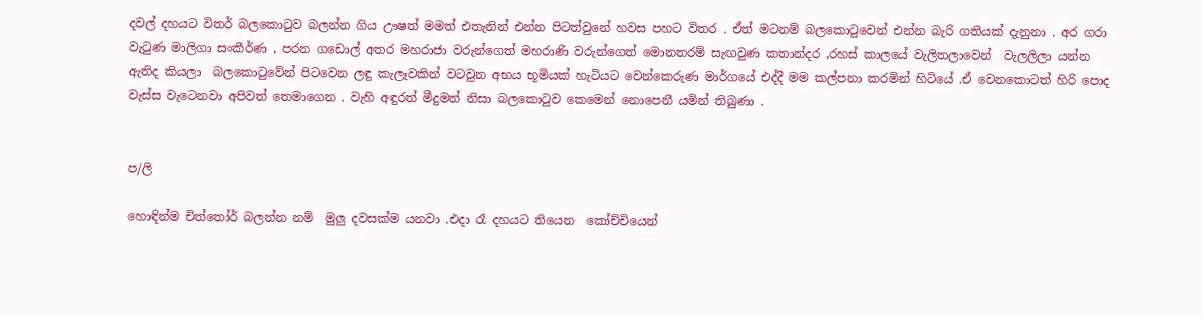දවල් දහයට විතර් බලකොටුව බලන්න ගිය ඌෂත් මමත් එතැනින් එන්න පිටත්වුනේ හවස පහට විතර . ඒත් මටනම් බලකොටුවෙන් එන්න බැරි ගතියක් දැනුනා . අර ගරා වැටුණ මාලිගා සංකීර්ණ , පරන ගඩොල් අතර මහරාජා වරුන්ගෙත් මහරාණි වරුන්ගෙත් මොනතරම් සැඟවුණ කතාන්දර ,රහස් කාලයේ වැලිතලාවෙන්  වැලලිලා යන්න ඇතිද කියලා  බලකොටුවේන් පිටවෙන ලඳු කැලෑවකින් වටවුන අභය භූමියක් හැටියට වෙන්කෙරුණ මාර්ගයේ එද්දී මම කල්පනා කරමින් හිටියේ .ඒ වෙනකොටත් හිරි පොද වැස්ස වැටෙනවා අපිවත් තෙමාගෙන . වැහි අඳුරත් මීදුමත් නිසා බලකොටුව කෙමෙන් නොපෙනී යමින් තිබුණා .


ප/ලි

හොඳින්ම චිත්තෝර් බලන්න නම්  මුලු දවසක්ම යනවා .එදා රෑ දහයට තියෙන  කෝච්චියෙන්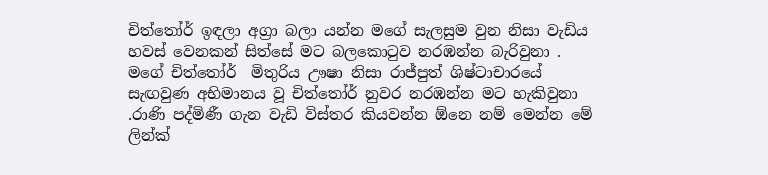චිත්තෝර් ඉඳලා අග්‍රා බලා යන්න මගේ සැලසුම වුන නිසා වැඩිය හවස් වෙනකන් සිත්සේ මට බලකොටුව නරඹන්න බැරිවුනා .  මගේ චිත්තෝර්  මිතුරිය ඌෂා නිසා රාජ්පුත් ශිෂ්ටාචාරයේ සැඟවුණ අභිමානය වූ චිත්තෝර් නුවර නරඹන්න මට හැකිවුනා .රාණි පද්මිණී ගැන වැඩි විස්තර කියවන්න ඕනෙ නම් මෙන්න මේ ලින්ක්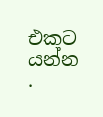එකට යන්න .